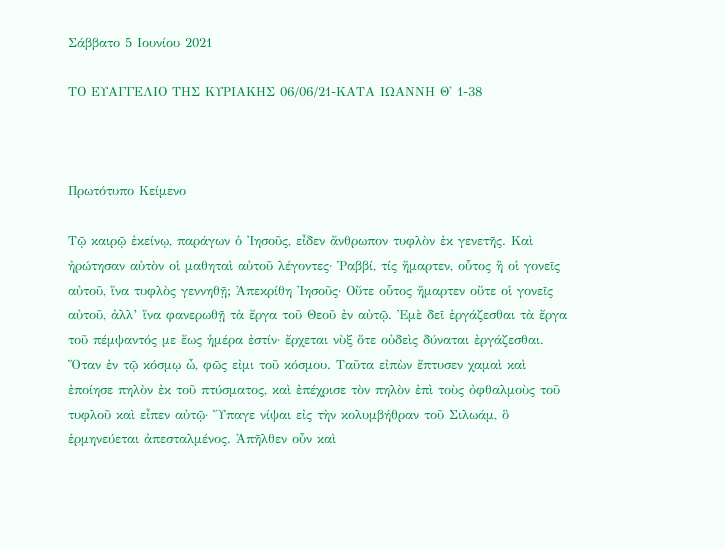Σάββατο 5 Ιουνίου 2021

ΤΟ ΕΥΑΓΓΕΛΙΟ ΤΗΣ ΚΥΡΙΑΚΗΣ 06/06/21-ΚΑΤΑ ΙΩΑΝΝΗ Θ' 1-38



Πρωτότυπο Κείμενο

Τῷ καιρῷ ἐκείνῳ, παράγων ὁ Ἰησοῦς, εἶδεν ἄνθρωπον τυφλὸν ἐκ γενετῆς. Καὶ ἠρώτησαν αὐτὸν οἱ μαθηταὶ αὐτοῦ λέγοντες· Ῥαββί, τίς ἥμαρτεν, οὗτος ἢ οἱ γονεῖς αὐτοῦ, ἵνα τυφλὸς γεννηθῇ; Ἀπεκρίθη Ἰησοῦς· Οὔτε οὗτος ἥμαρτεν οὔτε οἱ γονεῖς αὐτοῦ, ἀλλ’ ἵνα φανερωθῇ τὰ ἔργα τοῦ Θεοῦ ἐν αὐτῷ. Ἐμὲ δεῖ ἐργάζεσθαι τὰ ἔργα τοῦ πέμψαντός με ἕως ἡμέρα ἐστίν· ἔρχεται νὺξ ὅτε οὐδεὶς δύναται ἐργάζεσθαι. Ὅταν ἐν τῷ κόσμῳ ὦ, φῶς εἰμι τοῦ κόσμου. Ταῦτα εἰπὼν ἔπτυσεν χαμαὶ καὶ ἐποίησε πηλὸν ἐκ τοῦ πτύσματος, καὶ ἐπέχρισε τὸν πηλὸν ἐπὶ τοὺς ὀφθαλμοὺς τοῦ τυφλοῦ καὶ εἶπεν αὐτῷ· Ὕπαγε νίψαι εἰς τὴν κολυμβήθραν τοῦ Σιλωάμ, ὃ ἑρμηνεύεται ἀπεσταλμένος. Ἀπῆλθεν οὖν καὶ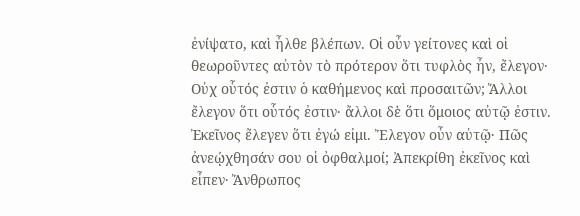ἐνίψατο, καὶ ἦλθε βλέπων. Οἱ οὖν γείτονες καὶ οἱ θεωροῦντες αὐτὸν τὸ πρότερον ὅτι τυφλὸς ἦν, ἔλεγον· Οὐχ οὗτός ἐστιν ὁ καθήμενος καὶ προσαιτῶν; Ἄλλοι ἔλεγον ὅτι οὗτός ἐστιν· ἄλλοι δὲ ὅτι ὅμοιος αὐτῷ ἐστιν. Ἐκεῖνος ἔλεγεν ὅτι ἐγώ εἰμι. Ἔλεγον οὖν αὐτῷ· Πῶς ἀνεῴχθησάν σου οἱ ὀφθαλμοί; Ἀπεκρίθη ἐκεῖνος καὶ εἶπεν· Ἄνθρωπος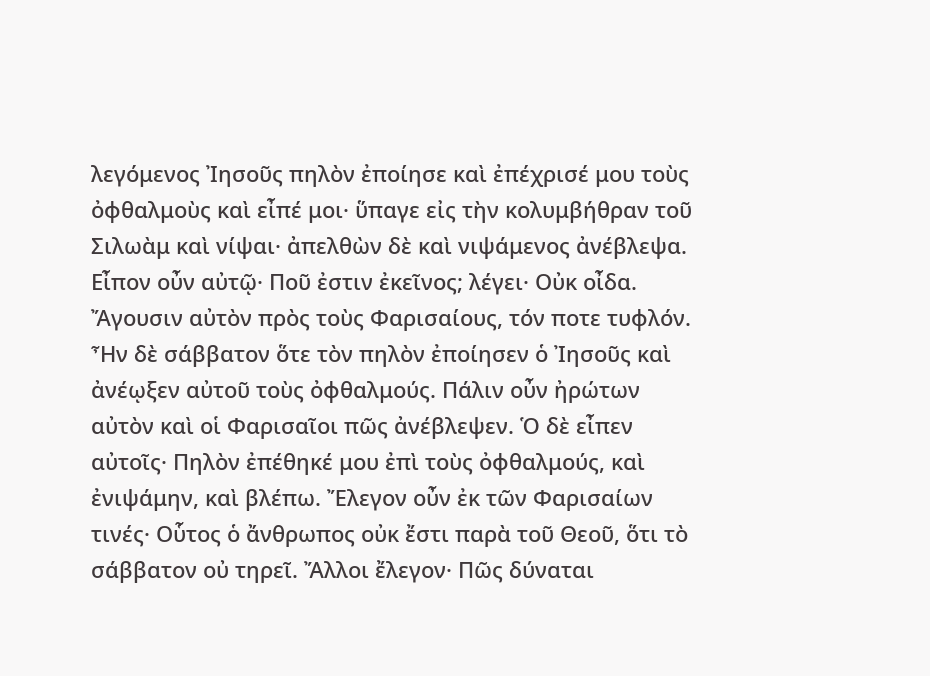λεγόμενος Ἰησοῦς πηλὸν ἐποίησε καὶ ἐπέχρισέ μου τοὺς ὀφθαλμοὺς καὶ εἶπέ μοι· ὕπαγε εἰς τὴν κολυμβήθραν τοῦ Σιλωὰμ καὶ νίψαι· ἀπελθὼν δὲ καὶ νιψάμενος ἀνέβλεψα. Εἶπον οὖν αὐτῷ· Ποῦ ἐστιν ἐκεῖνος; λέγει· Οὐκ οἶδα. Ἄγουσιν αὐτὸν πρὸς τοὺς Φαρισαίους, τόν ποτε τυφλόν. Ἦν δὲ σάββατον ὅτε τὸν πηλὸν ἐποίησεν ὁ Ἰησοῦς καὶ ἀνέῳξεν αὐτοῦ τοὺς ὀφθαλμούς. Πάλιν οὖν ἠρώτων αὐτὸν καὶ οἱ Φαρισαῖοι πῶς ἀνέβλεψεν. Ὁ δὲ εἶπεν αὐτοῖς· Πηλὸν ἐπέθηκέ μου ἐπὶ τοὺς ὀφθαλμούς, καὶ ἐνιψάμην, καὶ βλέπω. Ἔλεγον οὖν ἐκ τῶν Φαρισαίων τινές· Οὗτος ὁ ἄνθρωπος οὐκ ἔστι παρὰ τοῦ Θεοῦ, ὅτι τὸ σάββατον οὐ τηρεῖ. Ἄλλοι ἔλεγον· Πῶς δύναται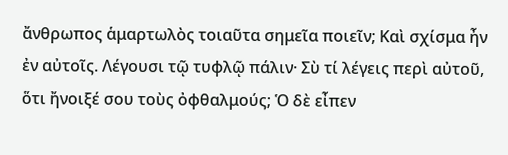ἄνθρωπος ἁμαρτωλὸς τοιαῦτα σημεῖα ποιεῖν; Καὶ σχίσμα ἦν ἐν αὐτοῖς. Λέγουσι τῷ τυφλῷ πάλιν· Σὺ τί λέγεις περὶ αὐτοῦ, ὅτι ἤνοιξέ σου τοὺς ὀφθαλμούς; Ὁ δὲ εἶπεν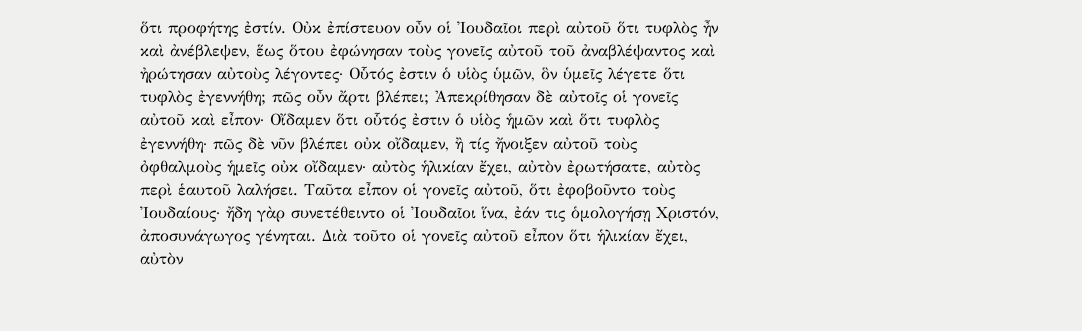ὅτι προφήτης ἐστίν. Οὐκ ἐπίστευον οὖν οἱ Ἰουδαῖοι περὶ αὐτοῦ ὅτι τυφλὸς ἦν καὶ ἀνέβλεψεν, ἕως ὅτου ἐφώνησαν τοὺς γονεῖς αὐτοῦ τοῦ ἀναβλέψαντος καὶ ἠρώτησαν αὐτοὺς λέγοντες· Οὗτός ἐστιν ὁ υἱὸς ὑμῶν, ὃν ὑμεῖς λέγετε ὅτι τυφλὸς ἐγεννήθη; πῶς οὖν ἄρτι βλέπει; Ἀπεκρίθησαν δὲ αὐτοῖς οἱ γονεῖς αὐτοῦ καὶ εἶπον· Οἴδαμεν ὅτι οὗτός ἐστιν ὁ υἱὸς ἡμῶν καὶ ὅτι τυφλὸς ἐγεννήθη· πῶς δὲ νῦν βλέπει οὐκ οἴδαμεν, ἢ τίς ἤνοιξεν αὐτοῦ τοὺς ὀφθαλμοὺς ἡμεῖς οὐκ οἴδαμεν· αὐτὸς ἡλικίαν ἔχει, αὐτὸν ἐρωτήσατε, αὐτὸς περὶ ἑαυτοῦ λαλήσει. Ταῦτα εἶπον οἱ γονεῖς αὐτοῦ, ὅτι ἐφοβοῦντο τοὺς Ἰουδαίους· ἤδη γὰρ συνετέθειντο οἱ Ἰουδαῖοι ἵνα, ἐάν τις ὁμολογήσῃ Χριστόν, ἀποσυνάγωγος γένηται. Διὰ τοῦτο οἱ γονεῖς αὐτοῦ εἶπον ὅτι ἡλικίαν ἔχει, αὐτὸν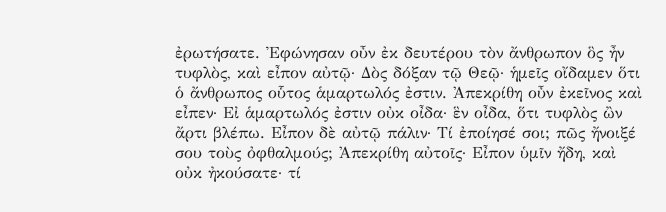ἐρωτήσατε. Ἐφώνησαν οὖν ἐκ δευτέρου τὸν ἄνθρωπον ὃς ἦν τυφλὸς, καὶ εἶπον αὐτῷ· Δὸς δόξαν τῷ Θεῷ· ἡμεῖς οἴδαμεν ὅτι ὁ ἄνθρωπος οὗτος ἁμαρτωλός ἐστιν. Ἀπεκρίθη οὖν ἐκεῖνος καὶ εἶπεν· Εἰ ἁμαρτωλός ἐστιν οὐκ οἶδα· ἓν οἶδα, ὅτι τυφλὸς ὢν ἄρτι βλέπω. Εἶπον δὲ αὐτῷ πάλιν· Τί ἐποίησέ σοι; πῶς ἤνοιξέ σου τοὺς ὀφθαλμούς; Ἀπεκρίθη αὐτοῖς· Εἶπον ὑμῖν ἤδη, καὶ οὐκ ἠκούσατε· τί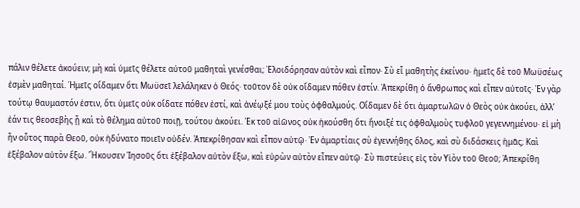πάλιν θέλετε ἀκούειν; μὴ καὶ ὑμεῖς θέλετε αὐτοῦ μαθηταὶ γενέσθαι; Ἐλοιδόρησαν αὐτὸν καὶ εἶπον· Σὺ εἶ μαθητὴς ἐκείνου· ἡμεῖς δὲ τοῦ Μωϋσέως ἐσμὲν μαθηταί. Ἡμεῖς οἴδαμεν ὅτι Μωϋσεῖ λελάληκεν ὁ Θεός· τοῦτον δὲ οὐκ οἴδαμεν πόθεν ἐστίν. Ἀπεκρίθη ὁ ἄνθρωπος καὶ εἶπεν αὐτοῖς· Ἐν γὰρ τούτῳ θαυμαστόν ἐστιν, ὅτι ὑμεῖς οὐκ οἴδατε πόθεν ἐστί, καὶ ἀνέῳξέ μου τοὺς ὀφθαλμούς. Οἴδαμεν δὲ ὅτι ἁμαρτωλῶν ὁ Θεὸς οὐκ ἀκούει, ἀλλ’ ἐάν τις θεοσεβὴς ᾖ καὶ τὸ θέλημα αὐτοῦ ποιῇ, τούτου ἀκούει. Ἐκ τοῦ αἰῶνος οὐκ ἠκούσθη ὅτι ἤνοιξέ τις ὀφθαλμοὺς τυφλοῦ γεγεννημένου· εἰ μὴ ἦν οὗτος παρὰ Θεοῦ, οὐκ ἠδύνατο ποιεῖν οὐδέν. Ἀπεκρίθησαν καὶ εἶπον αὐτῷ· Ἐν ἁμαρτίαις σὺ ἐγεννήθης ὅλος, καὶ σὺ διδάσκεις ἡμᾶς; Καὶ ἐξέβαλον αὐτὸν ἔξω. Ἤκουσεν Ἰησοῦς ὅτι ἐξέβαλον αὐτὸν ἔξω, καὶ εὑρὼν αὐτὸν εἶπεν αὐτῷ· Σὺ πιστεύεις εἰς τὸν Υἱὸν τοῦ Θεοῦ; Ἀπεκρίθη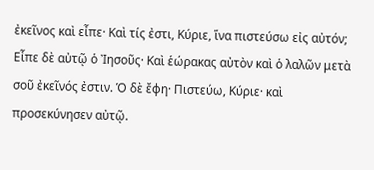ἐκεῖνος καὶ εἶπε· Καὶ τίς ἐστι, Κύριε, ἵνα πιστεύσω εἰς αὐτόν; Εἶπε δὲ αὐτῷ ὁ Ἰησοῦς· Καὶ ἑώρακας αὐτὸν καὶ ὁ λαλῶν μετὰ σοῦ ἐκεῖνός ἐστιν. Ὁ δὲ ἔφη· Πιστεύω, Κύριε· καὶ προσεκύνησεν αὐτῷ.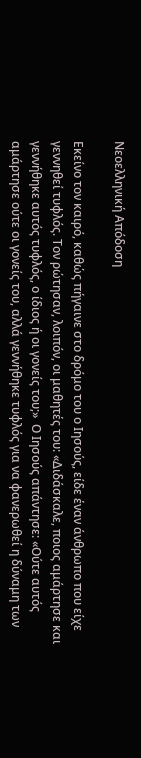Νεοελληνική Απόδοση

Εκείνο τον καιρό, καθώς πήγαινε στο δρόμο του ο Ιησούς, είδε έναν άνθρωπο που είχε γεννηθεί τυφλός. Τον ρώτησαν, λοιπόν, οι μαθητές του: «Διδάσκαλε, ποιος αμάρτησε και γεννήθηκε αυτός τυφλός, ο ίδιος ή οι γονείς του;»  Ο Ιησούς απάντησε: «Ούτε αυτός αμάρτησε ούτε οι γονείς του, αλλά γεννήθηκε τυφλός για να φανερωθεί η δύναμη των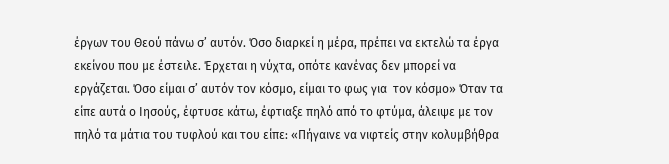έργων του Θεού πάνω σ’ αυτόν. Όσο διαρκεί η μέρα, πρέπει να εκτελώ τα έργα εκείνου που με έστειλε. Έρχεται η νύχτα, οπότε κανένας δεν μπορεί να εργάζεται. Όσο είμαι σ’ αυτόν τον κόσμο, είμαι το φως για  τον κόσμο» Όταν τα είπε αυτά ο Ιησούς, έφτυσε κάτω, έφτιαξε πηλό από το φτύμα, άλειψε με τον πηλό τα μάτια του τυφλού και του είπε: «Πήγαινε να νιφτείς στην κολυμβήθρα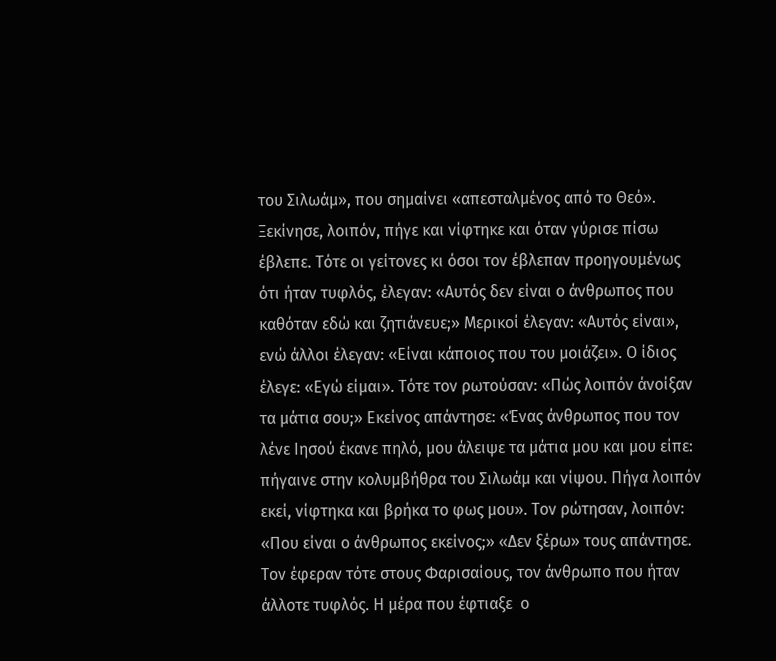του Σιλωάμ», που σημαίνει «απεσταλμένος από το Θεό». Ξεκίνησε, λοιπόν, πήγε και νίφτηκε και όταν γύρισε πίσω έβλεπε. Τότε οι γείτονες κι όσοι τον έβλεπαν προηγουμένως ότι ήταν τυφλός, έλεγαν: «Αυτός δεν είναι ο άνθρωπος που καθόταν εδώ και ζητιάνευε;» Μερικοί έλεγαν: «Αυτός είναι», ενώ άλλοι έλεγαν: «Είναι κάποιος που του μοιάζει». Ο ίδιος έλεγε: «Εγώ είμαι». Τότε τον ρωτούσαν: «Πώς λοιπόν άνοίξαν τα μάτια σου;» Εκείνος απάντησε: «Ένας άνθρωπος που τον λένε Ιησού έκανε πηλό, μου άλειψε τα μάτια μου και μου είπε: πήγαινε στην κολυμβήθρα του Σιλωάμ και νίψου. Πήγα λοιπόν εκεί, νίφτηκα και βρήκα το φως μου». Τον ρώτησαν, λοιπόν: «Που είναι ο άνθρωπος εκείνος;» «Δεν ξέρω» τους απάντησε. Τον έφεραν τότε στους Φαρισαίους, τον άνθρωπο που ήταν άλλοτε τυφλός. Η μέρα που έφτιαξε  ο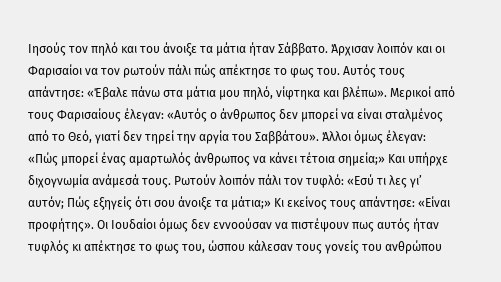Ιησούς τον πηλό και του άνοιξε τα μάτια ήταν Σάββατο. Άρχισαν λοιπόν και οι Φαρισαίοι να τον ρωτούν πάλι πώς απέκτησε το φως του. Αυτός τους απάντησε: «Έβαλε πάνω στα μάτια μου πηλό, νίφτηκα και βλέπω». Μερικοί από τους Φαρισαίους έλεγαν: «Αυτός ο άνθρωπος δεν μπορεί να είναι σταλμένος από το Θεό, γιατί δεν τηρεί την αργία του Σαββάτου». Άλλοι όμως έλεγαν: «Πώς μπορεί ένας αμαρτωλός άνθρωπος να κάνει τέτοια σημεία;» Και υπήρχε διχογνωμία ανάμεσά τους. Ρωτούν λοιπόν πάλι τον τυφλό: «Εσύ τι λες γι’ αυτόν; Πώς εξηγείς ότι σου άνοιξε τα μάτια;» Κι εκείνος τους απάντησε: «Είναι προφήτης». Οι Ιουδαίοι όμως δεν εννοούσαν να πιστέψουν πως αυτός ήταν τυφλός κι απέκτησε το φως του, ώσπου κάλεσαν τους γονείς του ανθρώπου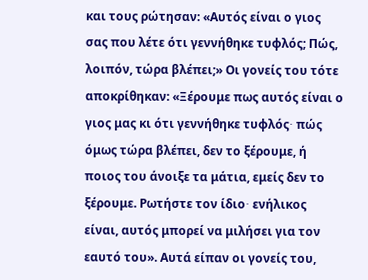και τους ρώτησαν: «Αυτός είναι ο γιος σας που λέτε ότι γεννήθηκε τυφλός; Πώς, λοιπόν, τώρα βλέπει;» Οι γονείς του τότε αποκρίθηκαν: «Ξέρουμε πως αυτός είναι ο γιος μας κι ότι γεννήθηκε τυφλός∙ πώς όμως τώρα βλέπει, δεν το ξέρουμε, ή ποιος του άνοιξε τα μάτια, εμείς δεν το ξέρουμε. Ρωτήστε τον ίδιο∙ ενήλικος είναι, αυτός μπορεί να μιλήσει για τον εαυτό του». Αυτά είπαν οι γονείς του,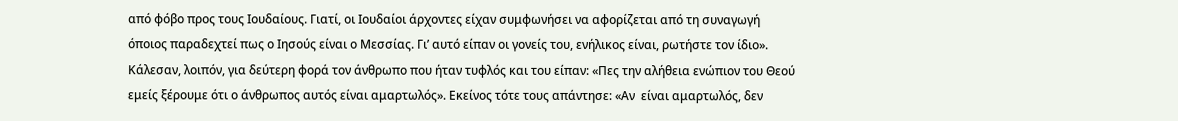από φόβο προς τους Ιουδαίους. Γιατί, οι Ιουδαίοι άρχοντες είχαν συμφωνήσει να αφορίζεται από τη συναγωγή όποιος παραδεχτεί πως ο Ιησούς είναι ο Μεσσίας. Γι’ αυτό είπαν οι γονείς του, ενήλικος είναι, ρωτήστε τον ίδιο».  Κάλεσαν, λοιπόν, για δεύτερη φορά τον άνθρωπο που ήταν τυφλός και του είπαν: «Πες την αλήθεια ενώπιον του Θεού εμείς ξέρουμε ότι ο άνθρωπος αυτός είναι αμαρτωλός». Εκείνος τότε τους απάντησε: «Αν  είναι αμαρτωλός, δεν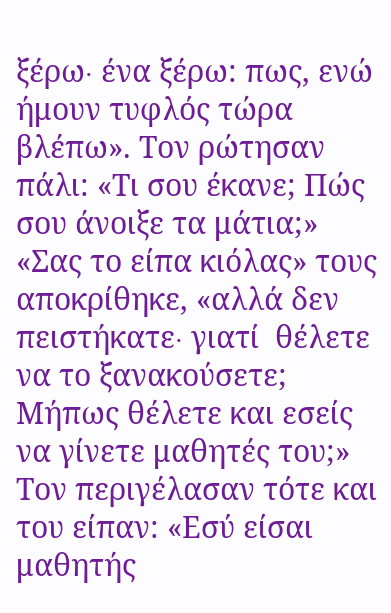ξέρω∙ ένα ξέρω: πως, ενώ ήμουν τυφλός τώρα βλέπω». Τον ρώτησαν πάλι: «Τι σου έκανε; Πώς σου άνοιξε τα μάτια;» «Σας το είπα κιόλας» τους αποκρίθηκε, «αλλά δεν πειστήκατε∙ γιατί  θέλετε να το ξανακούσετε; Μήπως θέλετε και εσείς να γίνετε μαθητές του;» Τον περιγέλασαν τότε και του είπαν: «Εσύ είσαι μαθητής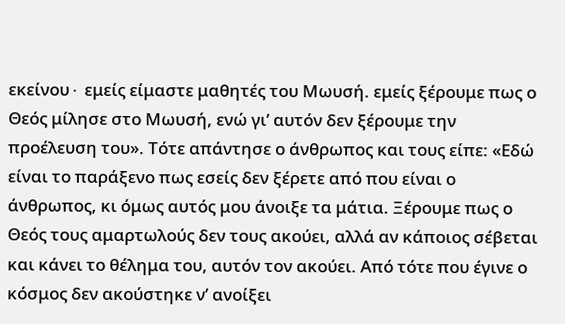εκείνου∙ εμείς είμαστε μαθητές του Μωυσή. εμείς ξέρουμε πως ο Θεός μίλησε στο Μωυσή, ενώ γι’ αυτόν δεν ξέρουμε την προέλευση του». Τότε απάντησε ο άνθρωπος και τους είπε: «Εδώ είναι το παράξενο πως εσείς δεν ξέρετε από που είναι ο άνθρωπος, κι όμως αυτός μου άνοιξε τα μάτια. Ξέρουμε πως ο Θεός τους αμαρτωλούς δεν τους ακούει, αλλά αν κάποιος σέβεται και κάνει το θέλημα του, αυτόν τον ακούει. Από τότε που έγινε ο κόσμος δεν ακούστηκε ν’ ανοίξει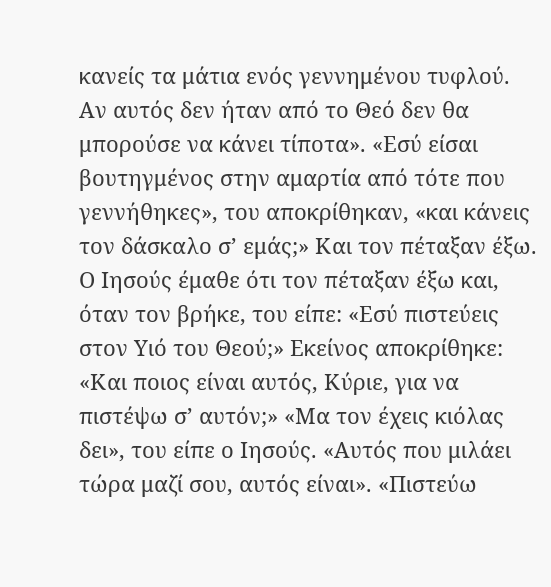κανείς τα μάτια ενός γεννημένου τυφλού. Αν αυτός δεν ήταν από το Θεό δεν θα μπορούσε να κάνει τίποτα». «Εσύ είσαι βουτηγμένος στην αμαρτία από τότε που γεννήθηκες», του αποκρίθηκαν, «και κάνεις τον δάσκαλο σ’ εμάς;» Και τον πέταξαν έξω. Ο Ιησούς έμαθε ότι τον πέταξαν έξω και, όταν τον βρήκε, του είπε: «Εσύ πιστεύεις στον Υιό του Θεού;» Εκείνος αποκρίθηκε: «Και ποιος είναι αυτός, Κύριε, για να πιστέψω σ’ αυτόν;» «Μα τον έχεις κιόλας δει», του είπε ο Ιησούς. «Αυτός που μιλάει τώρα μαζί σου, αυτός είναι». «Πιστεύω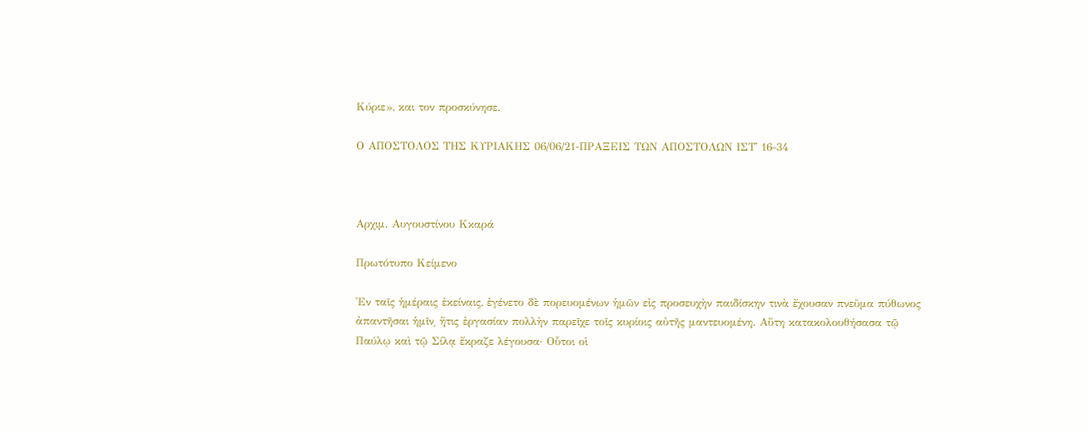Κύριε», και τον προσκύνησε.

Ο ΑΠΟΣΤΟΛΟΣ ΤΗΣ ΚΥΡΙΑΚΗΣ 06/06/21-ΠΡΑΞΕΙΣ ΤΩΝ ΑΠΟΣΤΟΛΩΝ ΙΣΤ' 16-34



Αρχιμ. Αυγουστίνου Κκαρά

Πρωτότυπο Κείμενο

Ἐν ταῖς ἡμέραις ἐκείναις, ἐγένετο δὲ πορευομένων ἡμῶν εἰς προσευχὴν παιδίσκην τινὰ ἔχουσαν πνεῦμα πύθωνος ἀπαντῆσαι ἡμῖν͵ ἥτις ἐργασίαν πολλὴν παρεῖχε τοῖς κυρίοις αὐτῆς μαντευομένη. Αὕτη κατακολουθήσασα τῷ Παύλῳ καὶ τῷ Σίλᾳ ἔκραζε λέγουσα· Οὗτοι οἱ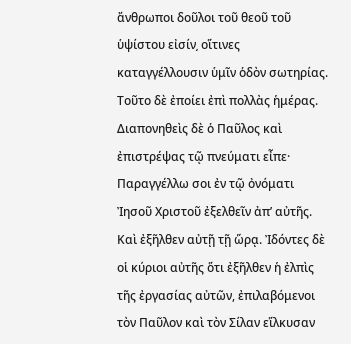ἄνθρωποι δοῦλοι τοῦ θεοῦ τοῦ ὑψίστου εἰσίν͵ οἵτινες καταγγέλλουσιν ὑμῖν ὁδὸν σωτηρίας. Τοῦτο δὲ ἐποίει ἐπὶ πολλὰς ἡμέρας. Διαπονηθεὶς δὲ ὁ Παῦλος καὶ ἐπιστρέψας τῷ πνεύματι εἶπε· Παραγγέλλω σοι ἐν τῷ ὀνόματι Ἰησοῦ Χριστοῦ ἐξελθεῖν ἀπ’ αὐτῆς. Καὶ ἐξῆλθεν αὐτῇ τῇ ὥρᾳ. Ἰδόντες δὲ οἱ κύριοι αὐτῆς ὅτι ἐξῆλθεν ἡ ἐλπὶς τῆς ἐργασίας αὐτῶν, ἐπιλαβόμενοι τὸν Παῦλον καὶ τὸν Σίλαν εἵλκυσαν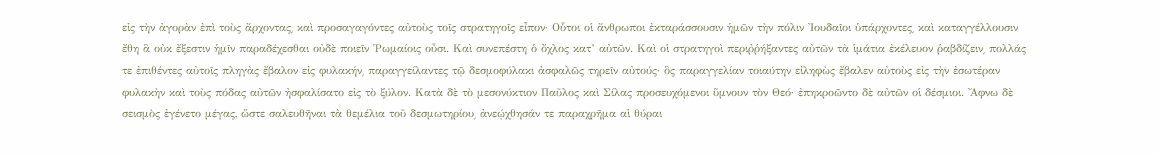εἰς τὴν ἀγορὰν ἐπὶ τοὺς ἄρχοντας͵ καὶ προσαγαγόντες αὐτοὺς τοῖς στρατηγοῖς εἶπον· Οὗτοι οἱ ἄνθρωποι ἐκταράσσουσιν ἡμῶν τὴν πόλιν Ἰουδαῖοι ὑπάρχοντες͵ καὶ καταγγέλλουσιν ἔθη ἃ οὐκ ἔξεστιν ἡμῖν παραδέχεσθαι οὐδὲ ποιεῖν Ῥωμαίοις οὖσι. Καὶ συνεπέστη ὁ ὄχλος κατ’ αὐτῶν. Καὶ οἱ στρατηγοὶ περιῤῥήξαντες αὐτῶν τὰ ἱμάτια ἐκέλευον ῥαβδίζειν͵ πολλάς τε ἐπιθέντες αὐτοῖς πληγὰς ἔβαλον εἰς φυλακήν͵ παραγγείλαντες τῷ δεσμοφύλακι ἀσφαλῶς τηρεῖν αὐτούς· ὃς παραγγελίαν τοιαύτην εἰληφὼς ἔβαλεν αὐτοὺς εἰς τὴν ἐσωτέραν φυλακὴν καὶ τοὺς πόδας αὐτῶν ἠσφαλίσατο εἰς τὸ ξύλον. Κατὰ δὲ τὸ μεσονύκτιον Παῦλος καὶ Σίλας προσευχόμενοι ὕμνουν τὸν Θεό· ἐπηκροῶντο δὲ αὐτῶν οἱ δέσμιοι. Ἄφνω δὲ σεισμὸς ἐγένετο μέγας, ὥστε σαλευθῆναι τὰ θεμέλια τοῦ δεσμωτηρίου͵ ἀνεῴχθησάν τε παραχρῆμα αἱ θύραι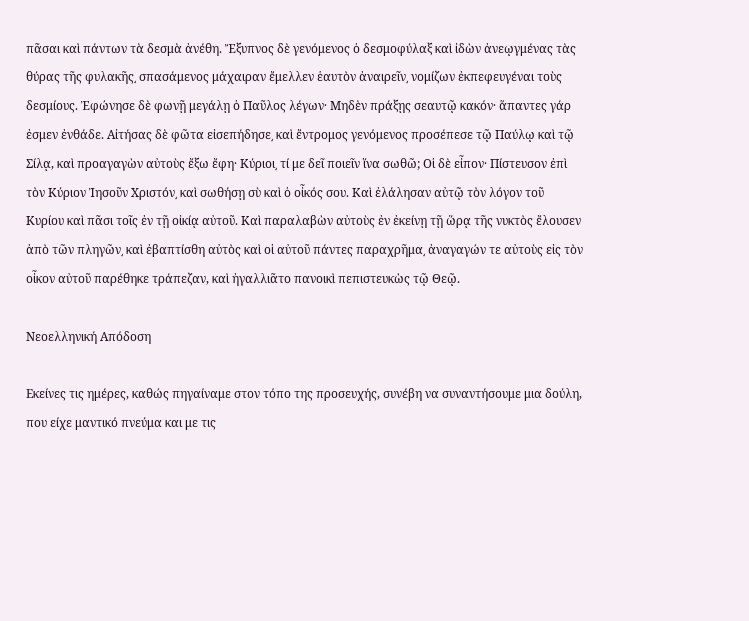πᾶσαι καὶ πάντων τὰ δεσμὰ ἀνέθη. Ἔξυπνος δὲ γενόμενος ὁ δεσμοφύλαξ καὶ ἰδὼν ἀνεῳγμένας τὰς θύρας τῆς φυλακῆς͵ σπασάμενος μάχαιραν ἔμελλεν ἑαυτὸν ἀναιρεῖν͵ νομίζων ἐκπεφευγέναι τοὺς δεσμίους. Ἐφώνησε δὲ φωνῇ μεγάλῃ ὁ Παῦλος λέγων· Μηδὲν πράξῃς σεαυτῷ κακόν· ἅπαντες γάρ ἐσμεν ἐνθάδε. Αἰτήσας δὲ φῶτα εἰσεπήδησε͵ καὶ ἔντρομος γενόμενος προσέπεσε τῷ Παύλῳ καὶ τῷ Σίλᾳ, καὶ προαγαγὼν αὐτοὺς ἔξω ἔφη· Κύριοι͵ τί με δεῖ ποιεῖν ἵνα σωθῶ; Οἱ δὲ εἶπον· Πίστευσον ἐπὶ τὸν Κύριον Ἰησοῦν Χριστόν͵ καὶ σωθήσῃ σὺ καὶ ὁ οἶκός σου. Καὶ ἐλάλησαν αὐτῷ τὸν λόγον τοῦ Κυρίου καὶ πᾶσι τοῖς ἐν τῇ οἰκίᾳ αὐτοῦ. Καὶ παραλαβὼν αὐτοὺς ἐν ἐκείνῃ τῇ ὥρᾳ τῆς νυκτὸς ἔλουσεν ἀπὸ τῶν πληγῶν͵ καὶ ἐβαπτίσθη αὐτὸς καὶ οἱ αὐτοῦ πάντες παραχρῆμα͵ ἀναγαγών τε αὐτοὺς εἰς τὸν οἶκον αὐτοῦ παρέθηκε τράπεζαν, καὶ ἠγαλλιᾶτο πανοικὶ πεπιστευκὼς τῷ Θεῷ.

Νεοελληνική Απόδοση

Εκείνες τις ημέρες, καθώς πηγαίναμε στον τόπο της προσευχής, συνέβη να συναντήσουμε μια δούλη, που είχε μαντικό πνεύμα και με τις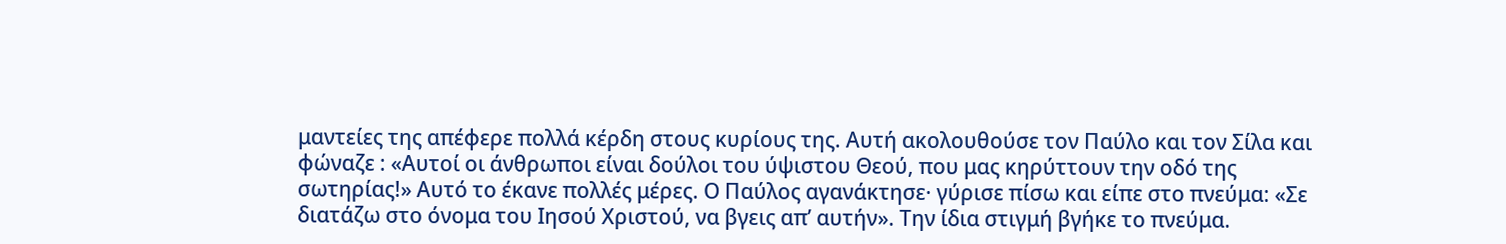μαντείες της απέφερε πολλά κέρδη στους κυρίους της. Αυτή ακολουθούσε τον Παύλο και τον Σίλα και φώναζε : «Αυτοί οι άνθρωποι είναι δούλοι του ύψιστου Θεού, που μας κηρύττουν την οδό της σωτηρίας!» Αυτό το έκανε πολλές μέρες. Ο Παύλος αγανάκτησε· γύρισε πίσω και είπε στο πνεύμα: «Σε διατάζω στο όνομα του Ιησού Χριστού, να βγεις απ’ αυτήν». Την ίδια στιγμή βγήκε το πνεύμα.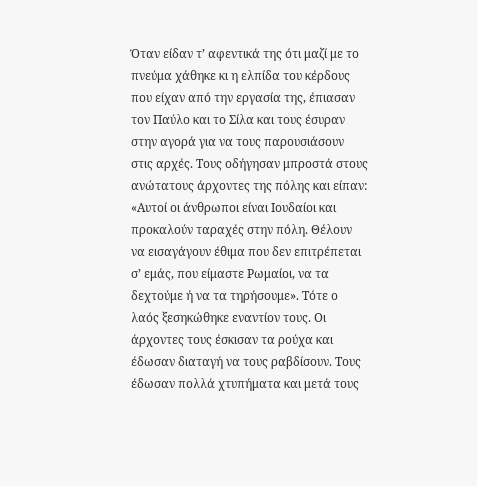Όταν είδαν τ’ αφεντικά της ότι μαζί με το πνεύμα χάθηκε κι η ελπίδα του κέρδους που είχαν από την εργασία της, έπιασαν τον Παύλο και το Σίλα και τους έσυραν στην αγορά για να τους παρουσιάσουν στις αρχές. Τους οδήγησαν μπροστά στους ανώτατους άρχοντες της πόλης και είπαν: «Αυτοί οι άνθρωποι είναι Ιουδαίοι και προκαλούν ταραχές στην πόλη. Θέλουν να εισαγάγουν έθιμα που δεν επιτρέπεται σ’ εμάς, που είμαστε Ρωμαίοι, να τα δεχτούμε ή να τα τηρήσουμε». Τότε ο λαός ξεσηκώθηκε εναντίον τους. Οι άρχοντες τους έσκισαν τα ρούχα και έδωσαν διαταγή να τους ραβδίσουν. Τους έδωσαν πολλά χτυπήματα και μετά τους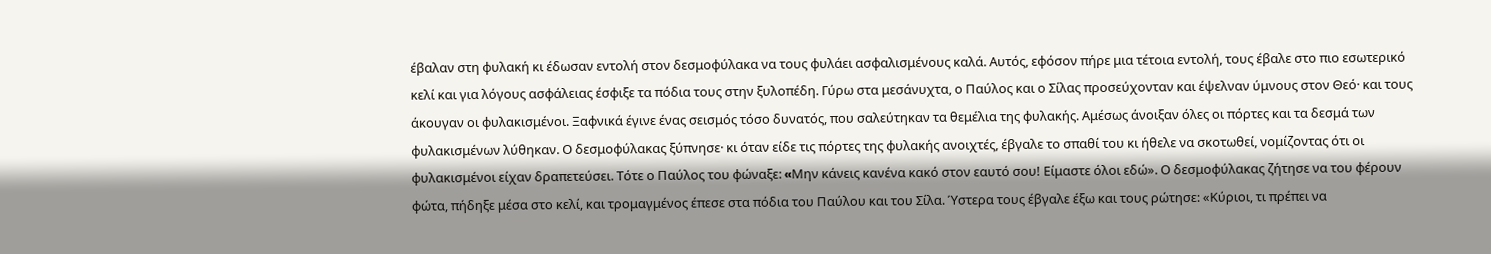έβαλαν στη φυλακή κι έδωσαν εντολή στον δεσμοφύλακα να τους φυλάει ασφαλισμένους καλά. Αυτός, εφόσον πήρε μια τέτοια εντολή, τους έβαλε στο πιο εσωτερικό κελί και για λόγους ασφάλειας έσφιξε τα πόδια τους στην ξυλοπέδη. Γύρω στα μεσάνυχτα, ο Παύλος και ο Σίλας προσεύχονταν και έψελναν ύμνους στον Θεό· και τους άκουγαν οι φυλακισμένοι. Ξαφνικά έγινε ένας σεισμός τόσο δυνατός, που σαλεύτηκαν τα θεμέλια της φυλακής. Αμέσως άνοιξαν όλες οι πόρτες και τα δεσμά των φυλακισμένων λύθηκαν. Ο δεσμοφύλακας ξύπνησε· κι όταν είδε τις πόρτες της φυλακής ανοιχτές, έβγαλε το σπαθί του κι ήθελε να σκοτωθεί, νομίζοντας ότι οι φυλακισμένοι είχαν δραπετεύσει. Τότε ο Παύλος του φώναξε: «Mην κάνεις κανένα κακό στον εαυτό σου! Είμαστε όλοι εδώ». Ο δεσμοφύλακας ζήτησε να του φέρουν φώτα, πήδηξε μέσα στο κελί, και τρομαγμένος έπεσε στα πόδια του Παύλου και του Σίλα. Ύστερα τους έβγαλε έξω και τους ρώτησε: «Κύριοι, τι πρέπει να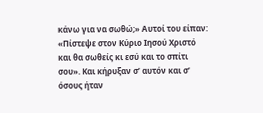κάνω για να σωθώ;» Αυτοί του είπαν: «Πίστεψε στον Κύριο Ιησού Χριστό και θα σωθείς κι εσύ και το σπίτι σου». Και κήρυξαν σ’ αυτόν και σ’ όσους ήταν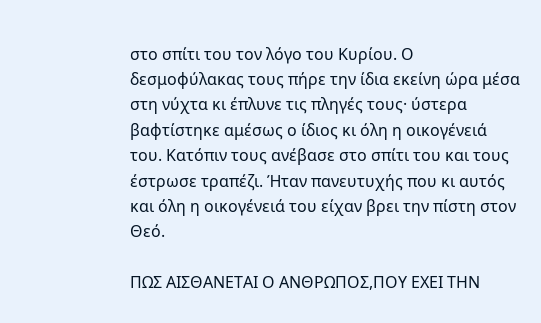στο σπίτι του τον λόγο του Κυρίου. Ο δεσμοφύλακας τους πήρε την ίδια εκείνη ώρα μέσα στη νύχτα κι έπλυνε τις πληγές τους· ύστερα βαφτίστηκε αμέσως ο ίδιος κι όλη η οικογένειά του. Κατόπιν τους ανέβασε στο σπίτι του και τους έστρωσε τραπέζι. Ήταν πανευτυχής που κι αυτός και όλη η οικογένειά του είχαν βρει την πίστη στον Θεό.

ΠΩΣ ΑΙΣΘΑΝΕΤΑΙ Ο ΑΝΘΡΩΠΟΣ,ΠΟΥ ΕΧΕΙ ΤΗΝ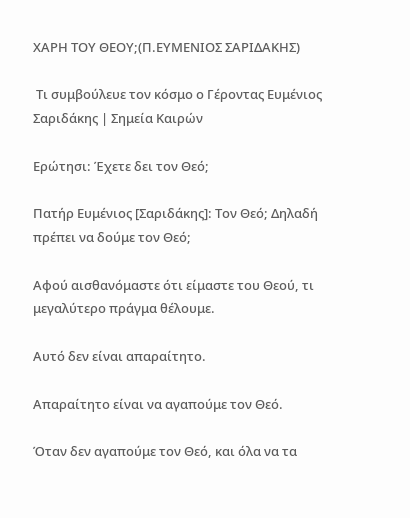ΧΑΡΗ ΤΟΥ ΘΕΟΥ;(Π.ΕΥΜΕΝΙΟΣ ΣΑΡΙΔΑΚΗΣ)

 Τι συμβούλευε τον κόσμο ο Γέροντας Ευμένιος Σαριδάκης | Σημεία Καιρών

Ερώτησι: Έχετε δει τον Θεό;

Πατήρ Ευμένιος [Σαριδάκης]: Τον Θεό; Δηλαδή πρέπει να δούμε τον Θεό;

Αφού αισθανόμαστε ότι είμαστε του Θεού, τι μεγαλύτερο πράγμα θέλουμε.

Αυτό δεν είναι απαραίτητο.

Απαραίτητο είναι να αγαπούμε τον Θεό.

Όταν δεν αγαπούμε τον Θεό, και όλα να τα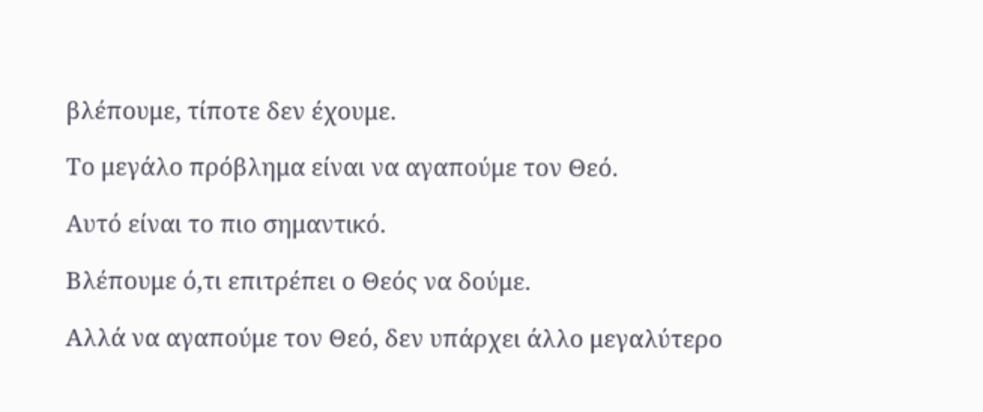βλέπουμε, τίποτε δεν έχουμε.

Το μεγάλο πρόβλημα είναι να αγαπούμε τον Θεό.

Αυτό είναι το πιο σημαντικό.

Βλέπουμε ό,τι επιτρέπει ο Θεός να δούμε.

Αλλά να αγαπούμε τον Θεό, δεν υπάρχει άλλο μεγαλύτερο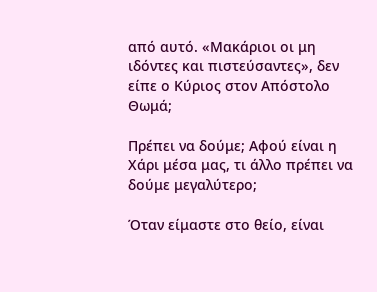από αυτό. «Μακάριοι οι μη ιδόντες και πιστεύσαντες», δεν είπε ο Κύριος στον Απόστολο Θωμά;

Πρέπει να δούμε; Αφού είναι η Χάρι μέσα μας, τι άλλο πρέπει να δούμε μεγαλύτερο;

Όταν είμαστε στο θείο, είναι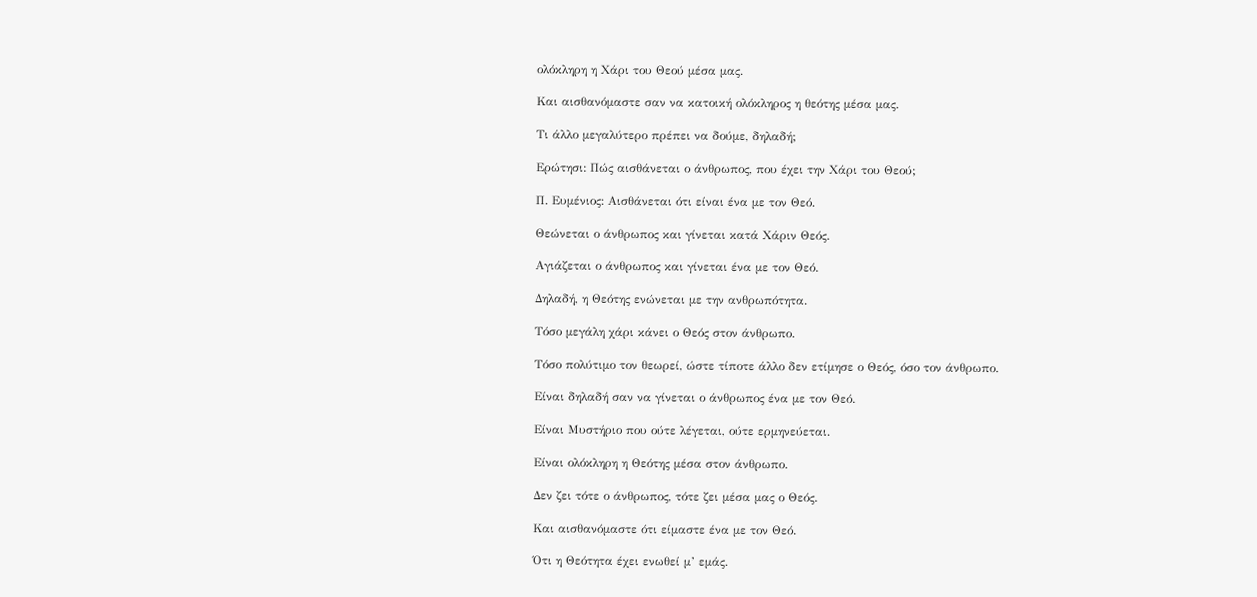ολόκληρη η Χάρι του Θεού μέσα μας.

Και αισθανόμαστε σαν να κατοική ολόκληρος η θεότης μέσα μας.

Τι άλλο μεγαλύτερο πρέπει να δούμε, δηλαδή;

Ερώτησι: Πώς αισθάνεται ο άνθρωπος, που έχει την Χάρι του Θεού;

Π. Ευμένιος: Αισθάνεται ότι είναι ένα με τον Θεό.

Θεώνεται ο άνθρωπος και γίνεται κατά Χάριν Θεός.

Αγιάζεται ο άνθρωπος και γίνεται ένα με τον Θεό.

Δηλαδή, η Θεότης ενώνεται με την ανθρωπότητα.

Τόσο μεγάλη χάρι κάνει ο Θεός στον άνθρωπο.

Τόσο πολύτιμο τον θεωρεί, ώστε τίποτε άλλο δεν ετίμησε ο Θεός, όσο τον άνθρωπο.

Είναι δηλαδή σαν να γίνεται ο άνθρωπος ένα με τον Θεό.

Είναι Μυστήριο που ούτε λέγεται, ούτε ερμηνεύεται.

Είναι ολόκληρη η Θεότης μέσα στον άνθρωπο.

Δεν ζει τότε ο άνθρωπος, τότε ζει μέσα μας ο Θεός.

Και αισθανόμαστε ότι είμαστε ένα με τον Θεό.

Ότι η Θεότητα έχει ενωθεί μ’ εμάς.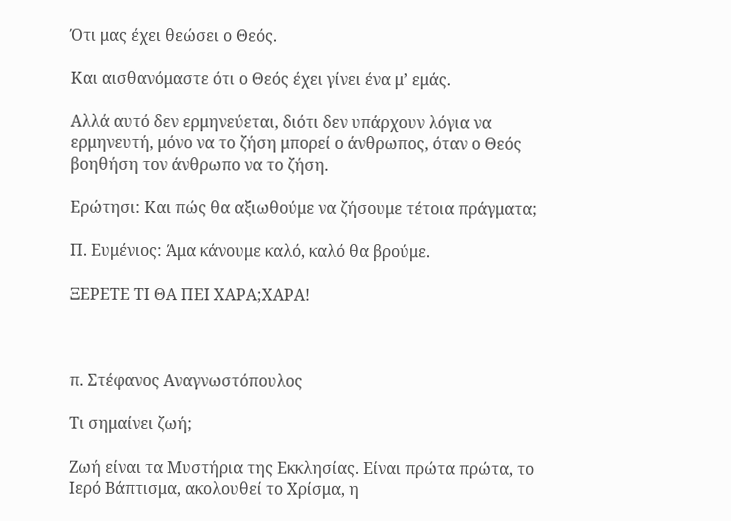Ότι μας έχει θεώσει ο Θεός.

Και αισθανόμαστε ότι ο Θεός έχει γίνει ένα μ’ εμάς.

Αλλά αυτό δεν ερμηνεύεται, διότι δεν υπάρχουν λόγια να ερμηνευτή, μόνο να το ζήση μπορεί ο άνθρωπος, όταν ο Θεός βοηθήση τον άνθρωπο να το ζήση.

Ερώτησι: Και πώς θα αξιωθούμε να ζήσουμε τέτοια πράγματα;

Π. Ευμένιος: Άμα κάνουμε καλό, καλό θα βρούμε.

ΞΕΡΕΤΕ ΤΙ ΘΑ ΠΕΙ ΧΑΡΑ;ΧΑΡΑ!



π. Στέφανος Αναγνωστόπουλος

Τι σημαίνει ζωή;

Ζωή είναι τα Μυστήρια της Εκκλησίας. Είναι πρώτα πρώτα, το Ιερό Βάπτισμα, ακολουθεί το Χρίσμα, η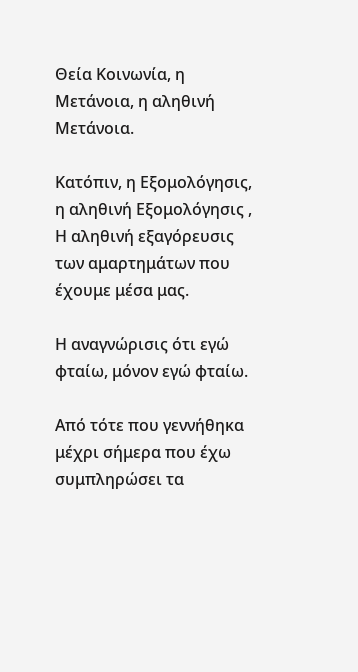Θεία Κοινωνία, η Μετάνοια, η αληθινή Μετάνοια.

Κατόπιν, η Εξομολόγησις, η αληθινή Εξομολόγησις , Η αληθινή εξαγόρευσις των αμαρτημάτων που έχουμε μέσα μας.

Η αναγνώρισις ότι εγώ φταίω, μόνον εγώ φταίω.

Από τότε που γεννήθηκα μέχρι σήμερα που έχω συμπληρώσει τα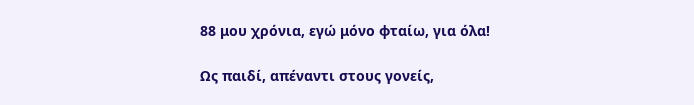88 μου χρόνια, εγώ μόνο φταίω, για όλα!

Ως παιδί, απέναντι στους γονείς,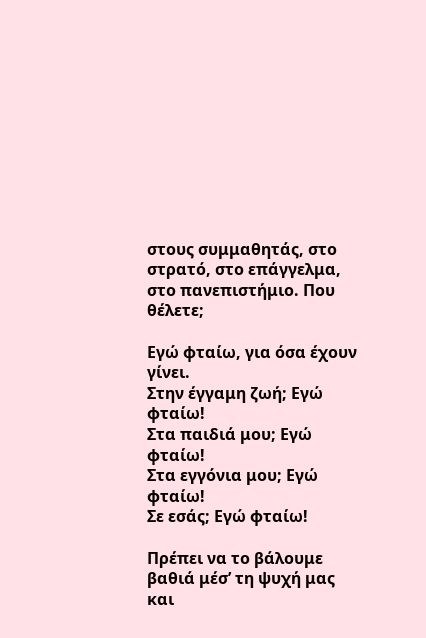στους συμμαθητάς, στο στρατό, στο επάγγελμα, στο πανεπιστήμιο. Που θέλετε;

Εγώ φταίω, για όσα έχουν γίνει.
Στην έγγαμη ζωή; Εγώ φταίω!
Στα παιδιά μου; Εγώ φταίω!
Στα εγγόνια μου; Εγώ φταίω!
Σε εσάς; Εγώ φταίω!

Πρέπει να το βάλουμε βαθιά μέσ’ τη ψυχή μας και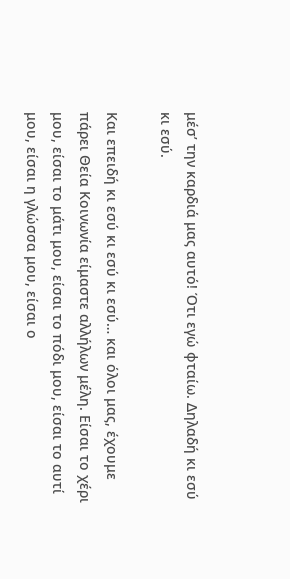μέσ’ την καρδιά μας αυτό! Ότι εγώ φταίω. Δηλαδή κι εσύ κι εσύ.

Και επειδή κι εσύ κι εσύ κι εσύ… και όλοι μας, έχουμε πάρει Θεία Κοινωνία είμαστε αλλήλων μέλη. Είσαι το χέρι μου, είσαι το μάτι μου, είσαι το πόδι μου, είσαι το αυτί μου, είσαι η γλώσσα μου, είσαι ο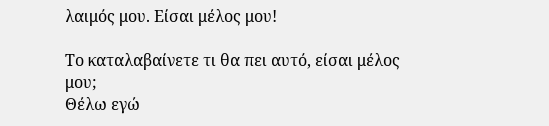λαιμός μου. Είσαι μέλος μου!

Το καταλαβαίνετε τι θα πει αυτό, είσαι μέλος μου;
Θέλω εγώ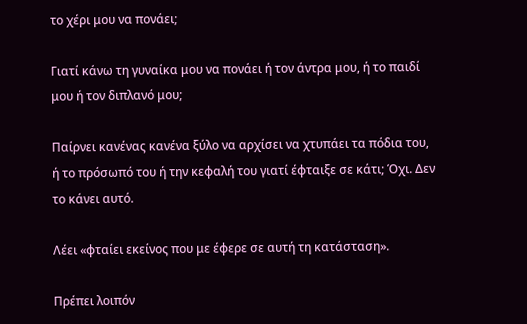το χέρι μου να πονάει;

Γιατί κάνω τη γυναίκα μου να πονάει ή τον άντρα μου, ή το παιδί μου ή τον διπλανό μου;

Παίρνει κανένας κανένα ξύλο να αρχίσει να χτυπάει τα πόδια του, ή το πρόσωπό του ή την κεφαλή του γιατί έφταιξε σε κάτι; Όχι. Δεν το κάνει αυτό.

Λέει «φταίει εκείνος που με έφερε σε αυτή τη κατάσταση».

Πρέπει λοιπόν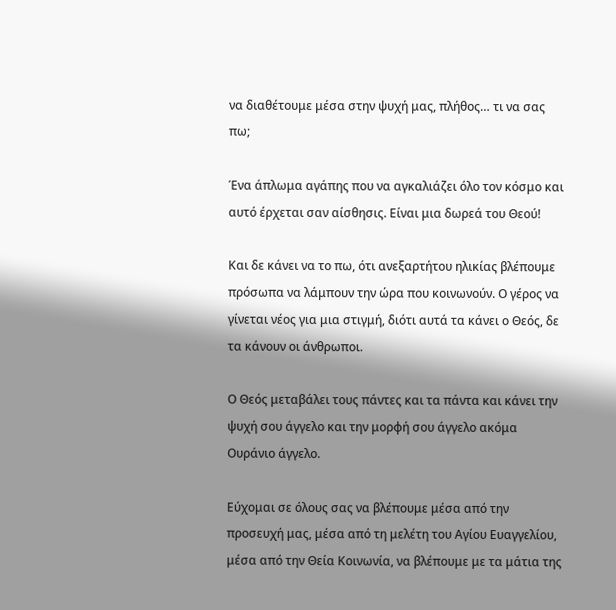να διαθέτουμε μέσα στην ψυχή μας, πλήθος… τι να σας πω;

Ένα άπλωμα αγάπης που να αγκαλιάζει όλο τον κόσμο και αυτό έρχεται σαν αίσθησις. Είναι μια δωρεά του Θεού!

Και δε κάνει να το πω, ότι ανεξαρτήτου ηλικίας βλέπουμε πρόσωπα να λάμπουν την ώρα που κοινωνούν. Ο γέρος να γίνεται νέος για μια στιγμή, διότι αυτά τα κάνει ο Θεός, δε τα κάνουν οι άνθρωποι.

Ο Θεός μεταβάλει τους πάντες και τα πάντα και κάνει την ψυχή σου άγγελο και την μορφή σου άγγελο ακόμα Ουράνιο άγγελο.

Εύχομαι σε όλους σας να βλέπουμε μέσα από την προσευχή μας, μέσα από τη μελέτη του Αγίου Ευαγγελίου, μέσα από την Θεία Κοινωνία, να βλέπουμε με τα μάτια της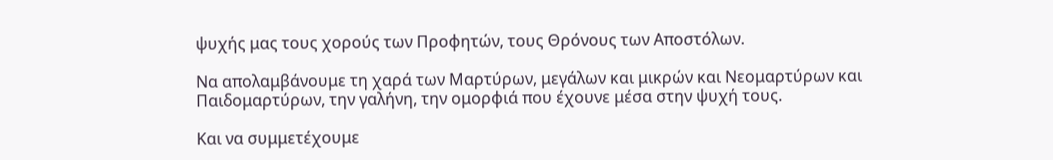ψυχής μας τους χορούς των Προφητών, τους Θρόνους των Αποστόλων.

Να απολαμβάνουμε τη χαρά των Μαρτύρων, μεγάλων και μικρών και Νεομαρτύρων και Παιδομαρτύρων, την γαλήνη, την ομορφιά που έχουνε μέσα στην ψυχή τους.

Και να συμμετέχουμε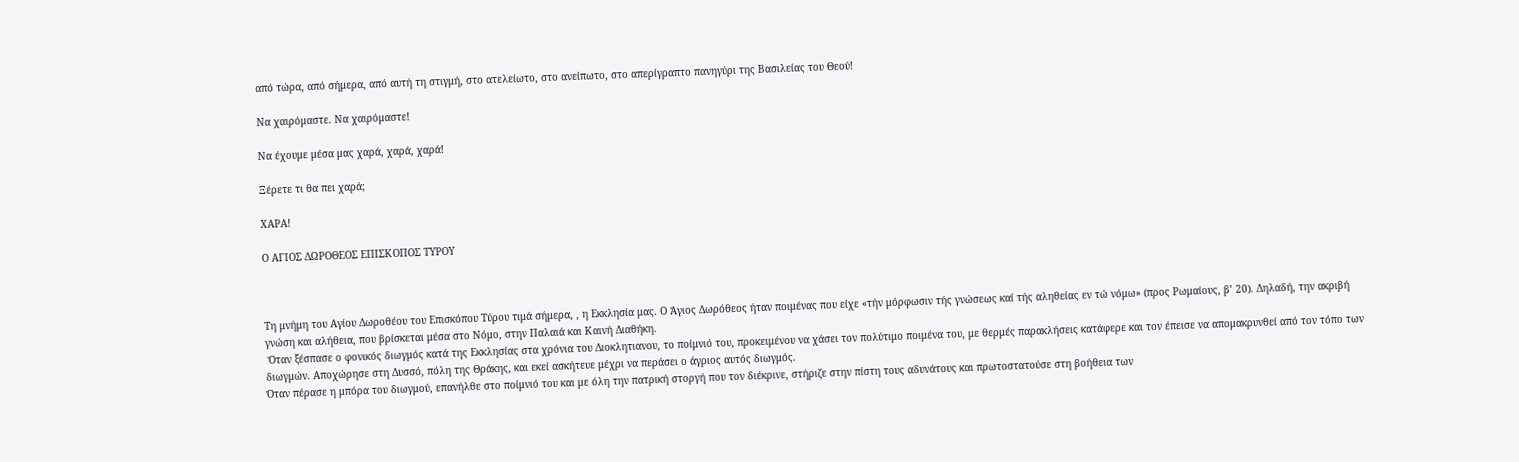από τώρα, από σήμερα, από αυτή τη στιγμή, στο ατελείωτο, στο ανείπωτο, στο απερίγραπτο πανηγύρι της Βασιλείας του Θεού!

Να χαιρόμαστε. Να χαιρόμαστε!

Να έχουμε μέσα μας χαρά, χαρά, χαρά!

Ξέρετε τι θα πει χαρά;

ΧΑΡΑ!

Ο ΑΓΙΟΣ ΔΩΡΟΘΕΟΣ ΕΠΙΣΚΟΠΟΣ ΤΥΡΟΥ



Τη μνήμη του Αγίου Δωροθέου του Επισκόπου Τύρου τιμά σήμερα, , η Εκκλησία μας. Ο Άγιος Δωρόθεος ήταν ποιμένας που είχε «τήν μόρφωσιν τής γνώσεως καί τής αληθείας εν τώ νόμω» (προς Ρωμαίους, β’ 20). Δηλαδή, την ακριβή γνώση και αλήθεια, που βρίσκεται μέσα στο Νόμο, στην Παλαιά και Καινή Διαθήκη.
 Όταν ξέσπασε ο φονικός διωγμός κατά της Εκκλησίας στα χρόνια του Διοκλητιανου, το ποίμνιό του, προκειμένου να χάσει τον πολύτιμο ποιμένα του, με θερμές παρακλήσεις κατάφερε και τον έπεισε να απομακρυνθεί από τον τόπο των διωγμών. Αποχώρησε στη Δυσσό, πόλη της Θράκης, και εκεί ασκήτευε μέχρι να περάσει ο άγριος αυτός διωγμός.
Όταν πέρασε η μπόρα του διωγμού, επανήλθε στο ποίμνιό του και με όλη την πατρική στοργή που τον διέκρινε, στήριζε στην πίστη τους αδυνάτους και πρωτοστατούσε στη βοήθεια των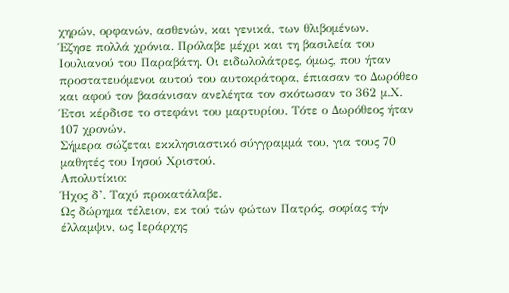χηρών, ορφανών, ασθενών, και γενικά, των θλιβομένων.
Έζησε πολλά χρόνια. Πρόλαβε μέχρι και τη βασιλεία του Ιουλιανού του Παραβάτη. Οι ειδωλολάτρες, όμως, που ήταν προστατευόμενοι αυτού του αυτοκράτορα, έπιασαν το Δωρόθεο και αφού τον βασάνισαν ανελέητα τον σκότωσαν το 362 μ.Χ. Έτσι κέρδισε το στεφάνι του μαρτυρίου. Τότε ο Δωρόθεος ήταν 107 χρονών.
Σήμερα σώζεται εκκλησιαστικό σύγγραμμά του, για τους 70 μαθητές του Ιησού Χριστού.
Απολυτίκιο:
Ήχος δ’. Ταχύ προκατάλαβε.
Ως δώρημα τέλειον, εκ τού τών φώτων Πατρός, σοφίας τήν έλλαμψιν, ως Ιεράρχης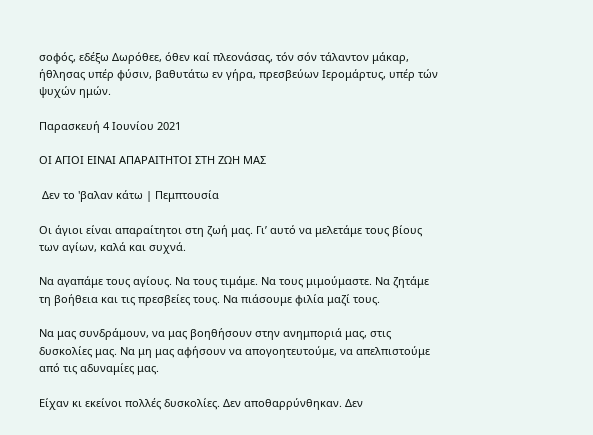σοφός, εδέξω Δωρόθεε, όθεν καί πλεονάσας, τόν σόν τάλαντον μάκαρ, ήθλησας υπέρ φύσιν, βαθυτάτω εν γήρα, πρεσβεύων Ιερομάρτυς, υπέρ τών ψυχών ημών.

Παρασκευή 4 Ιουνίου 2021

ΟΙ ΑΓΙΟΙ ΕΙΝΑΙ ΑΠΑΡΑΙΤΗΤΟΙ ΣΤΗ ΖΩΗ ΜΑΣ

 Δεν το 'βαλαν κάτω | Πεμπτουσία

Οι άγιοι είναι απαραίτητοι στη ζωή μας. Γι’ αυτό να μελετάμε τους βίους των αγίων, καλά και συχνά.

Να αγαπάμε τους αγίους. Να τους τιμάμε. Να τους μιμούμαστε. Να ζητάμε τη βοήθεια και τις πρεσβείες τους. Να πιάσουμε φιλία μαζί τους.

Να μας συνδράμουν, να μας βοηθήσουν στην ανημποριά μας, στις δυσκολίες μας. Να μη μας αφήσουν να απογοητευτούμε, να απελπιστούμε από τις αδυναμίες μας.

Είχαν κι εκείνοι πολλές δυσκολίες. Δεν αποθαρρύνθηκαν. Δεν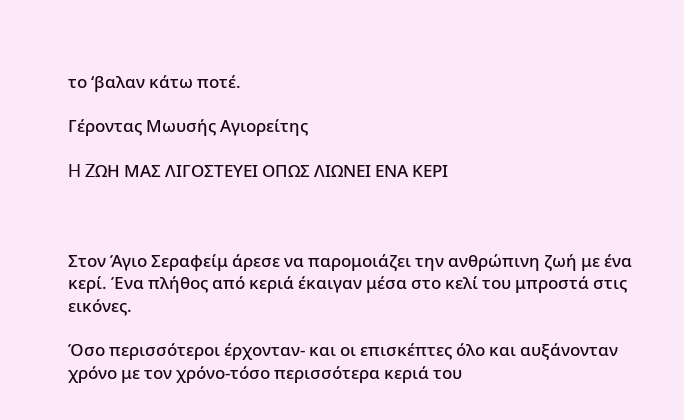το ‘βαλαν κάτω ποτέ.

Γέροντας Μωυσής Αγιορείτης

H ZΩΗ ΜΑΣ ΛΙΓΟΣΤΕΥΕΙ ΟΠΩΣ ΛΙΩΝΕΙ ΕΝΑ ΚΕΡΙ



Στον Άγιο Σεραφείμ άρεσε να παρομοιάζει την ανθρώπινη ζωή με ένα κερί. Ένα πλήθος από κεριά έκαιγαν μέσα στο κελί του μπροστά στις εικόνες.

Όσο περισσότεροι έρχονταν- και οι επισκέπτες όλο και αυξάνονταν χρόνο με τον χρόνο-τόσο περισσότερα κεριά του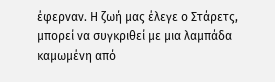έφερναν. Η ζωή μας έλεγε ο Στάρετς, μπορεί να συγκριθεί με μια λαμπάδα καμωμένη από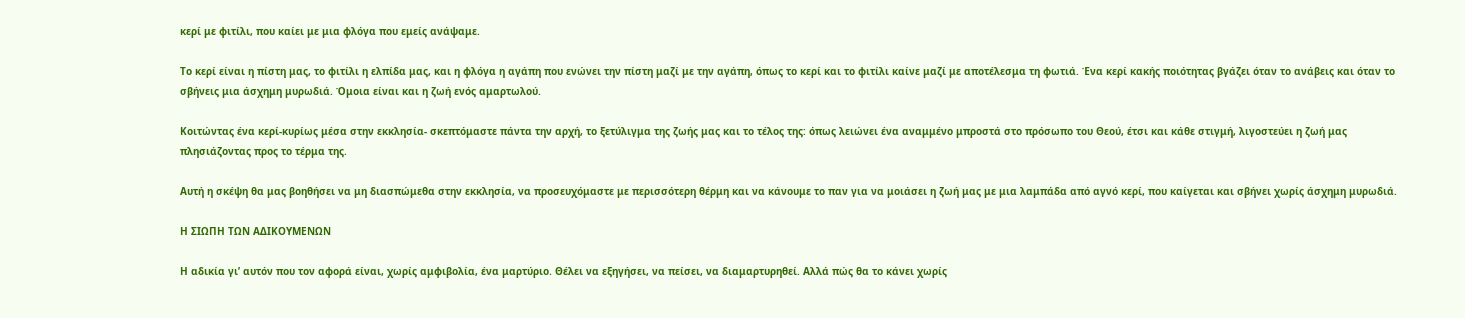κερί με φιτίλι, που καίει με μια φλόγα που εμείς ανάψαμε.

Το κερί είναι η πίστη μας, το φιτίλι η ελπίδα μας, και η φλόγα η αγάπη που ενώνει την πίστη μαζί με την αγάπη, όπως το κερί και το φιτίλι καίνε μαζί με αποτέλεσμα τη φωτιά. Ένα κερί κακής ποιότητας βγάζει όταν το ανάβεις και όταν το σβήνεις μια άσχημη μυρωδιά. Όμοια είναι και η ζωή ενός αμαρτωλού.

Κοιτώντας ένα κερί-κυρίως μέσα στην εκκλησία- σκεπτόμαστε πάντα την αρχή, το ξετύλιγμα της ζωής μας και το τέλος της: όπως λειώνει ένα αναμμένο μπροστά στο πρόσωπο του Θεού, έτσι και κάθε στιγμή, λιγοστεύει η ζωή μας πλησιάζοντας προς το τέρμα της.

Αυτή η σκέψη θα μας βοηθήσει να μη διασπώμεθα στην εκκλησία, να προσευχόμαστε με περισσότερη θέρμη και να κάνουμε το παν για να μοιάσει η ζωή μας με μια λαμπάδα από αγνό κερί, που καίγεται και σβήνει χωρίς άσχημη μυρωδιά.

Η ΣΙΩΠΗ ΤΩΝ ΑΔΙΚΟΥΜΕΝΩΝ

Η αδικία γι’ αυτόν που τον αφορά είναι, χωρίς αμφιβολία, ένα μαρτύριο. Θέλει να εξηγήσει, να πείσει, να διαμαρτυρηθεί. Αλλά πώς θα το κάνει χωρίς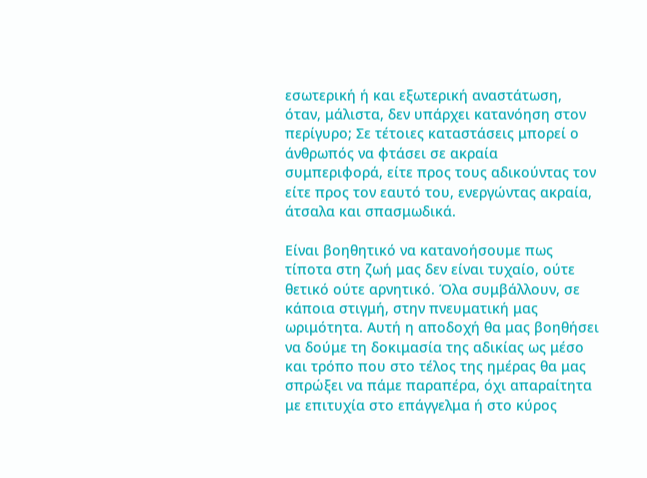εσωτερική ή και εξωτερική αναστάτωση, όταν, μάλιστα, δεν υπάρχει κατανόηση στον περίγυρο; Σε τέτοιες καταστάσεις μπορεί ο άνθρωπός να φτάσει σε ακραία συμπεριφορά, είτε προς τους αδικούντας τον είτε προς τον εαυτό του, ενεργώντας ακραία, άτσαλα και σπασμωδικά.

Είναι βοηθητικό να κατανοήσουμε πως τίποτα στη ζωή μας δεν είναι τυχαίο, ούτε θετικό ούτε αρνητικό. Όλα συμβάλλουν, σε κάποια στιγμή, στην πνευματική μας ωριμότητα. Αυτή η αποδοχή θα μας βοηθήσει να δούμε τη δοκιμασία της αδικίας ως μέσο και τρόπο που στο τέλος της ημέρας θα μας σπρώξει να πάμε παραπέρα, όχι απαραίτητα με επιτυχία στο επάγγελμα ή στο κύρος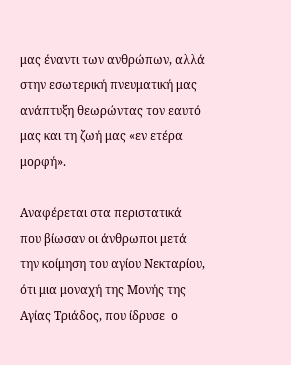μας έναντι των ανθρώπων, αλλά στην εσωτερική πνευματική μας ανάπτυξη θεωρώντας τον εαυτό μας και τη ζωή μας «εν ετέρα μορφή».

Αναφέρεται στα περιστατικά που βίωσαν οι άνθρωποι μετά την κοίμηση του αγίου Νεκταρίου, ότι μια μοναχή της Μονής της Αγίας Τριάδος, που ίδρυσε  ο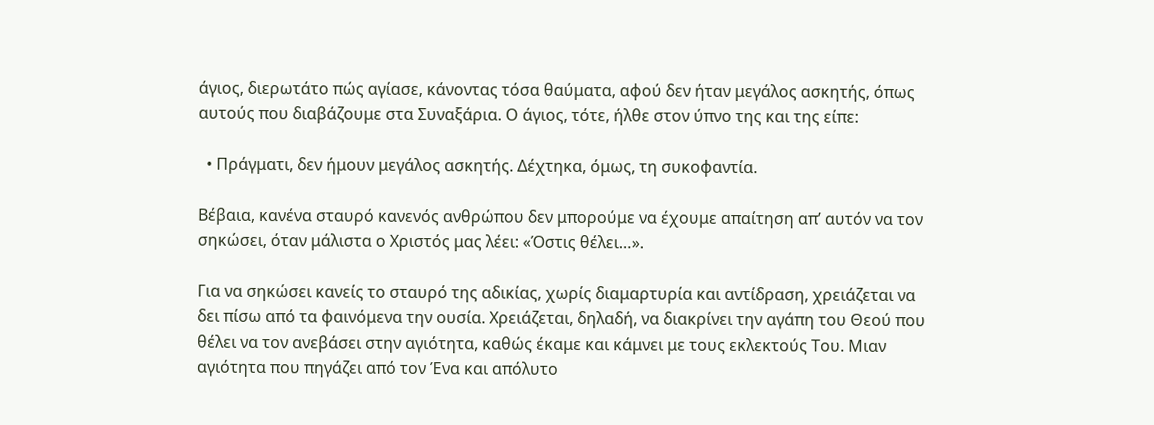άγιος, διερωτάτο πώς αγίασε, κάνοντας τόσα θαύματα, αφού δεν ήταν μεγάλος ασκητής, όπως αυτούς που διαβάζουμε στα Συναξάρια. Ο άγιος, τότε, ήλθε στον ύπνο της και της είπε:

  • Πράγματι, δεν ήμουν μεγάλος ασκητής. Δέχτηκα, όμως, τη συκοφαντία.

Βέβαια, κανένα σταυρό κανενός ανθρώπου δεν μπορούμε να έχουμε απαίτηση απ’ αυτόν να τον σηκώσει, όταν μάλιστα ο Χριστός μας λέει: «Όστις θέλει…».

Για να σηκώσει κανείς το σταυρό της αδικίας, χωρίς διαμαρτυρία και αντίδραση, χρειάζεται να δει πίσω από τα φαινόμενα την ουσία. Χρειάζεται, δηλαδή, να διακρίνει την αγάπη του Θεού που θέλει να τον ανεβάσει στην αγιότητα, καθώς έκαμε και κάμνει με τους εκλεκτούς Του. Μιαν αγιότητα που πηγάζει από τον Ένα και απόλυτο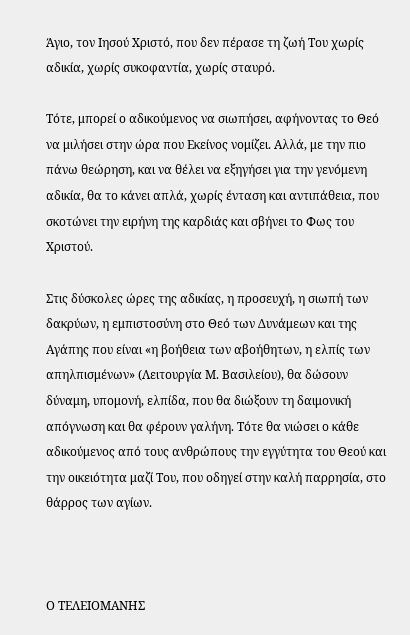Άγιο, τον Ιησού Χριστό, που δεν πέρασε τη ζωή Του χωρίς αδικία, χωρίς συκοφαντία, χωρίς σταυρό.

Τότε, μπορεί ο αδικούμενος να σιωπήσει, αφήνοντας το Θεό να μιλήσει στην ώρα που Εκείνος νομίζει. Αλλά, με την πιο πάνω θεώρηση, και να θέλει να εξηγήσει για την γενόμενη αδικία, θα το κάνει απλά, χωρίς ένταση και αντιπάθεια, που σκοτώνει την ειρήνη της καρδιάς και σβήνει το Φως του Χριστού.

Στις δύσκολες ώρες της αδικίας, η προσευχή, η σιωπή των δακρύων, η εμπιστοσύνη στο Θεό των Δυνάμεων και της Αγάπης που είναι «η βοήθεια των αβοήθητων, η ελπίς των απηλπισμένων» (Λειτουργία Μ. Βασιλείου), θα δώσουν δύναμη, υπομονή, ελπίδα, που θα διώξουν τη δαιμονική απόγνωση και θα φέρουν γαλήνη. Τότε θα νιώσει ο κάθε αδικούμενος από τους ανθρώπους την εγγύτητα του Θεού και την οικειότητα μαζί Του, που οδηγεί στην καλή παρρησία, στο θάρρος των αγίων.



Ο ΤΕΛΕΙΟΜΑΝΗΣ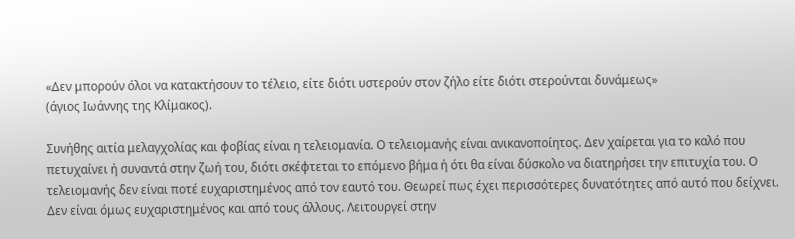«Δεν μπορούν όλοι να κατακτήσουν το τέλειο, είτε διότι υστερούν στον ζήλο είτε διότι στερούνται δυνάμεως»
(άγιος Ιωάννης της Κλίμακος).

Συνήθης αιτία μελαγχολίας και φοβίας είναι η τελειομανία. Ο τελειομανής είναι ανικανοποίητος. Δεν χαίρεται για το καλό που πετυχαίνει ή συναντά στην ζωή του, διότι σκέφτεται το επόμενο βήμα ή ότι θα είναι δύσκολο να διατηρήσει την επιτυχία του. Ο τελειομανής δεν είναι ποτέ ευχαριστημένος από τον εαυτό του. Θεωρεί πως έχει περισσότερες δυνατότητες από αυτό που δείχνει. Δεν είναι όμως ευχαριστημένος και από τους άλλους. Λειτουργεί στην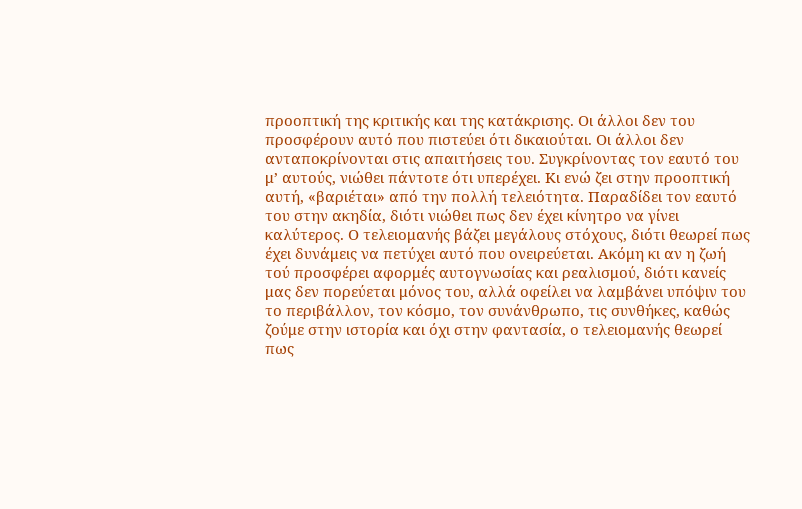προοπτική της κριτικής και της κατάκρισης. Οι άλλοι δεν του προσφέρουν αυτό που πιστεύει ότι δικαιούται. Οι άλλοι δεν ανταποκρίνονται στις απαιτήσεις του. Συγκρίνοντας τον εαυτό του μ’ αυτούς, νιώθει πάντοτε ότι υπερέχει. Κι ενώ ζει στην προοπτική αυτή, «βαριέται» από την πολλή τελειότητα. Παραδίδει τον εαυτό του στην ακηδία, διότι νιώθει πως δεν έχει κίνητρο να γίνει καλύτερος. Ο τελειομανής βάζει μεγάλους στόχους, διότι θεωρεί πως έχει δυνάμεις να πετύχει αυτό που ονειρεύεται. Ακόμη κι αν η ζωή τού προσφέρει αφορμές αυτογνωσίας και ρεαλισμού, διότι κανείς μας δεν πορεύεται μόνος του, αλλά οφείλει να λαμβάνει υπόψιν του το περιβάλλον, τον κόσμο, τον συνάνθρωπο, τις συνθήκες, καθώς ζούμε στην ιστορία και όχι στην φαντασία, ο τελειομανής θεωρεί πως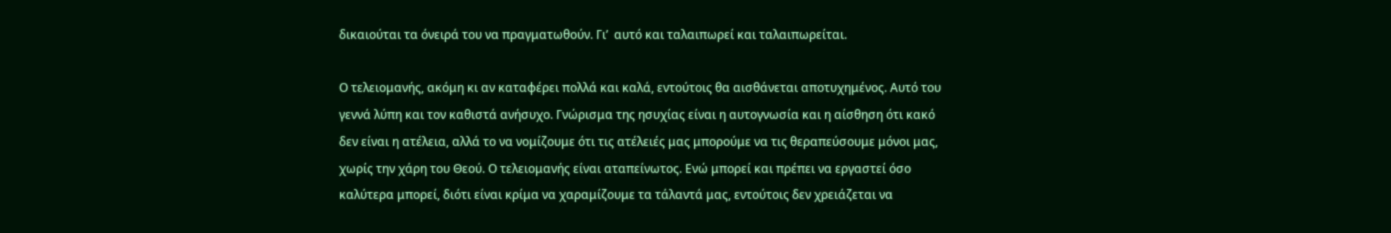δικαιούται τα όνειρά του να πραγματωθούν. Γι’  αυτό και ταλαιπωρεί και ταλαιπωρείται.

Ο τελειομανής, ακόμη κι αν καταφέρει πολλά και καλά, εντούτοις θα αισθάνεται αποτυχημένος. Αυτό του γεννά λύπη και τον καθιστά ανήσυχο. Γνώρισμα της ησυχίας είναι η αυτογνωσία και η αίσθηση ότι κακό δεν είναι η ατέλεια, αλλά το να νομίζουμε ότι τις ατέλειές μας μπορούμε να τις θεραπεύσουμε μόνοι μας, χωρίς την χάρη του Θεού. Ο τελειομανής είναι αταπείνωτος. Ενώ μπορεί και πρέπει να εργαστεί όσο καλύτερα μπορεί, διότι είναι κρίμα να χαραμίζουμε τα τάλαντά μας, εντούτοις δεν χρειάζεται να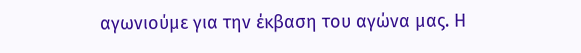αγωνιούμε για την έκβαση του αγώνα μας. Η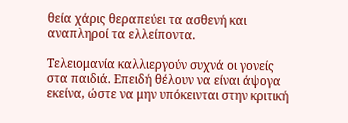θεία χάρις θεραπεύει τα ασθενή και αναπληροί τα ελλείποντα.

Τελειομανία καλλιεργούν συχνά οι γονείς στα παιδιά. Επειδή θέλουν να είναι άψογα εκείνα, ώστε να μην υπόκεινται στην κριτική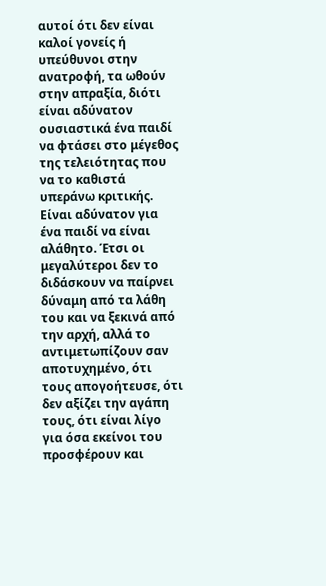αυτοί ότι δεν είναι καλοί γονείς ή υπεύθυνοι στην ανατροφή, τα ωθούν στην απραξία, διότι είναι αδύνατον ουσιαστικά ένα παιδί να φτάσει στο μέγεθος της τελειότητας που να το καθιστά υπεράνω κριτικής. Είναι αδύνατον για ένα παιδί να είναι αλάθητο. Έτσι οι μεγαλύτεροι δεν το διδάσκουν να παίρνει δύναμη από τα λάθη του και να ξεκινά από την αρχή, αλλά το αντιμετωπίζουν σαν αποτυχημένο, ότι τους απογοήτευσε, ότι δεν αξίζει την αγάπη τους, ότι είναι λίγο για όσα εκείνοι του προσφέρουν και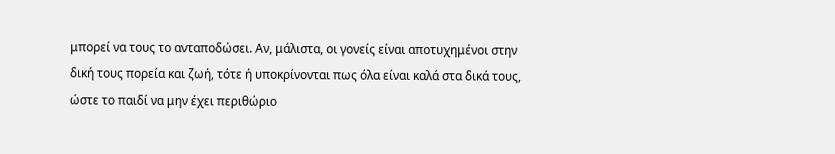μπορεί να τους το ανταποδώσει. Αν, μάλιστα, οι γονείς είναι αποτυχημένοι στην δική τους πορεία και ζωή, τότε ή υποκρίνονται πως όλα είναι καλά στα δικά τους, ώστε το παιδί να μην έχει περιθώριο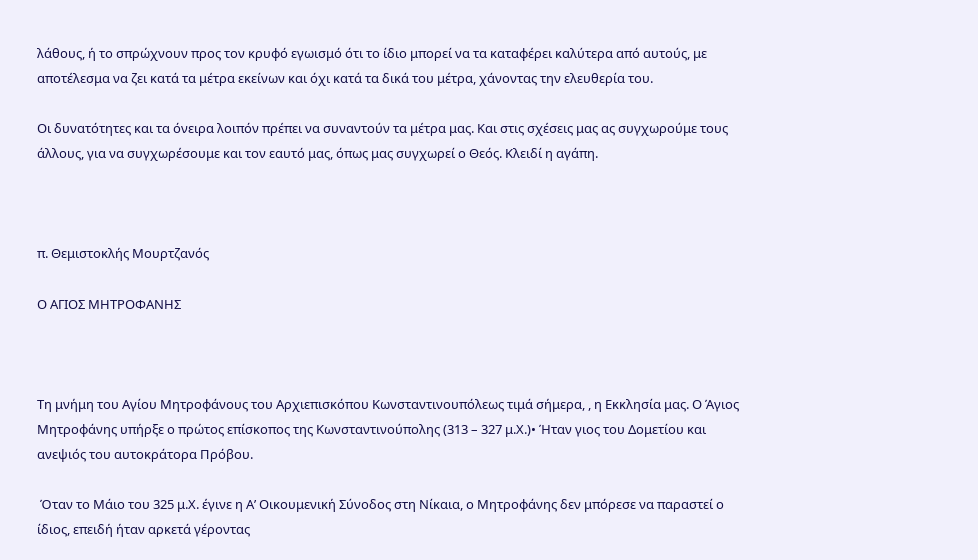λάθους, ή το σπρώχνουν προς τον κρυφό εγωισμό ότι το ίδιο μπορεί να τα καταφέρει καλύτερα από αυτούς, με αποτέλεσμα να ζει κατά τα μέτρα εκείνων και όχι κατά τα δικά του μέτρα, χάνοντας την ελευθερία του.

Οι δυνατότητες και τα όνειρα λοιπόν πρέπει να συναντούν τα μέτρα μας. Και στις σχέσεις μας ας συγχωρούμε τους άλλους, για να συγχωρέσουμε και τον εαυτό μας, όπως μας συγχωρεί ο Θεός. Κλειδί η αγάπη.



π. Θεμιστοκλής Μουρτζανός

Ο ΑΓΙΟΣ ΜΗΤΡΟΦΑΝΗΣ



Τη μνήμη του Αγίου Μητροφάνους του Αρχιεπισκόπου Κωνσταντινουπόλεως τιμά σήμερα, , η Εκκλησία μας. Ο Άγιος Μητροφάνης υπήρξε ο πρώτος επίσκοπος της Κωνσταντινούπολης (313 – 327 μ.Χ.)• Ήταν γιος του Δομετίου και ανεψιός του αυτοκράτορα Πρόβου.

 Όταν το Μάιο του 325 μ.Χ. έγινε η Α’ Οικουμενική Σύνοδος στη Νίκαια, ο Μητροφάνης δεν μπόρεσε να παραστεί ο ίδιος, επειδή ήταν αρκετά γέροντας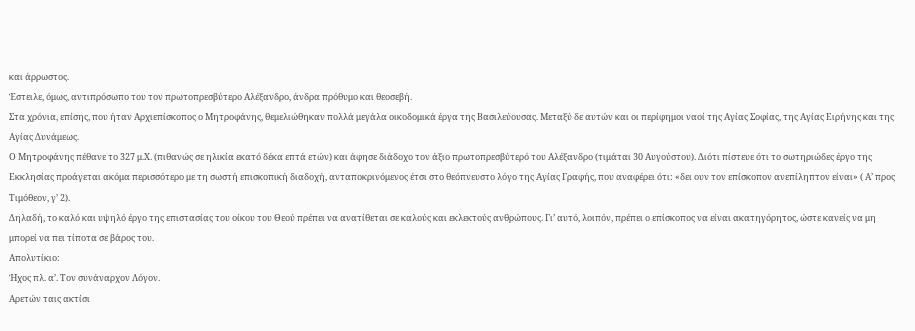και άρρωστος.
Έστειλε, όμως, αντιπρόσωπο του τον πρωτοπρεσβύτερο Αλέξανδρο, άνδρα πρόθυμο και θεοσεβή.
Στα χρόνια, επίσης, που ήταν Αρχιεπίσκοπος ο Μητροφάνης, θεμελιώθηκαν πολλά μεγάλα οικοδομικά έργα της Βασιλεύουσας. Μεταξύ δε αυτών και οι περίφημοι ναοί της Αγίας Σοφίας, της Αγίας Ειρήνης και της Αγίας Δυνάμεως.
Ο Μητροφάνης πέθανε το 327 μ.Χ. (πιθανώς σε ηλικία εκατό δέκα επτά ετών) και άφησε διάδοχο τον άξιο πρωτοπρεσβύτερό του Αλέξανδρο (τιμάται 30 Αυγούστου). Διότι πίστευε ότι το σωτηριώδες έργο της Εκκλησίας προάγεται ακόμα περισσότερο με τη σωστή επισκοπική διαδοχή, ανταποκρινόμενος έτσι στο θεόπνευστο λόγο της Αγίας Γραφής, που αναφέρει ότι: «δει ουν τον επίσκοπον ανεπίληπτον είναι» ( Α’ προς Τιμόθεον, γ’ 2).
Δηλαδή, το καλό και υψηλό έργο της επιστασίας του οίκου του Θεού πρέπει να ανατίθεται σε καλούς και εκλεκτούς ανθρώπους. Γι’ αυτό, λοιπόν, πρέπει ο επίσκοπος να είναι ακατηγόρητος, ώστε κανείς να μη μπορεί να πει τίποτα σε βάρος του.
Απολυτίκιο:
Ήχος πλ. α’. Τον συνάναρχον Λόγον.
Αρετών ταις ακτίσι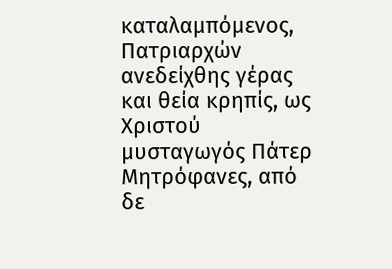καταλαμπόμενος, Πατριαρχών ανεδείχθης γέρας και θεία κρηπίς, ως Χριστού μυσταγωγός Πάτερ Μητρόφανες, από δε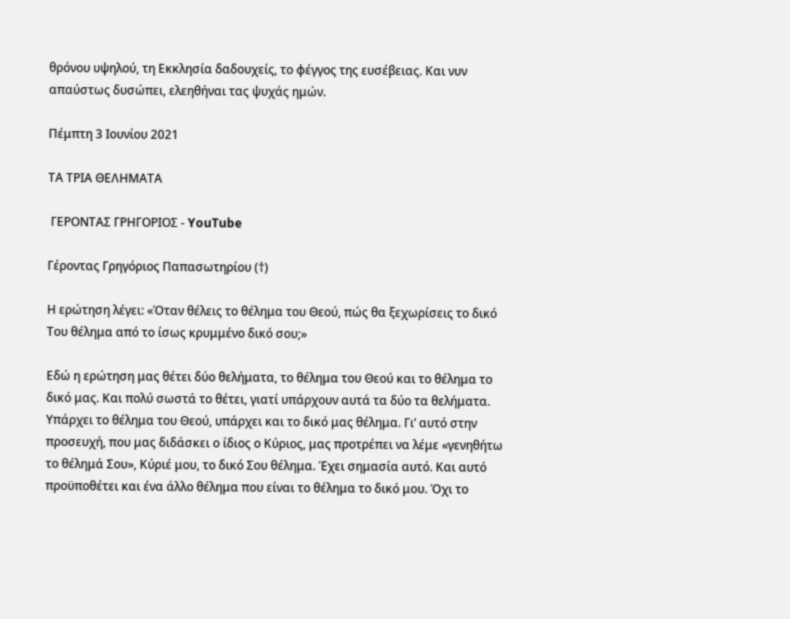θρόνου υψηλού, τη Εκκλησία δαδουχείς, το φέγγος της ευσέβειας. Και νυν απαύστως δυσώπει, ελεηθήναι τας ψυχάς ημών.

Πέμπτη 3 Ιουνίου 2021

ΤΑ ΤΡΙΑ ΘΕΛΗΜΑΤΑ

 ΓΕΡΟΝΤΑΣ ΓΡΗΓΟΡΙΟΣ - YouTube

Γέροντας Γρηγόριος Παπασωτηρίου (†)

Η ερώτηση λέγει: «Όταν θέλεις το θέλημα του Θεού, πώς θα ξεχωρίσεις το δικό Του θέλημα από το ίσως κρυμμένο δικό σου;»

Εδώ η ερώτηση μας θέτει δύο θελήματα, το θέλημα του Θεού και το θέλημα το δικό μας. Και πολύ σωστά το θέτει, γιατί υπάρχουν αυτά τα δύο τα θελήματα. Υπάρχει το θέλημα του Θεού, υπάρχει και το δικό μας θέλημα. Γι’ αυτό στην προσευχή, που μας διδάσκει ο ίδιος ο Κύριος, μας προτρέπει να λέμε «γενηθήτω το θέλημά Σου», Κύριέ μου, το δικό Σου θέλημα. Έχει σημασία αυτό. Και αυτό προϋποθέτει και ένα άλλο θέλημα που είναι το θέλημα το δικό μου. Όχι το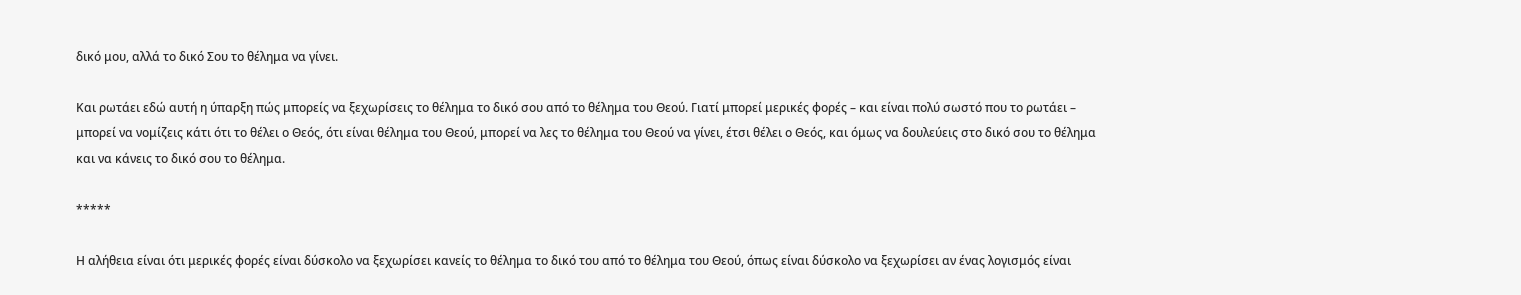δικό μου, αλλά το δικό Σου το θέλημα να γίνει.

Και ρωτάει εδώ αυτή η ύπαρξη πώς μπορείς να ξεχωρίσεις το θέλημα το δικό σου από το θέλημα του Θεού. Γιατί μπορεί μερικές φορές – και είναι πολύ σωστό που το ρωτάει – μπορεί να νομίζεις κάτι ότι το θέλει ο Θεός, ότι είναι θέλημα του Θεού, μπορεί να λες το θέλημα του Θεού να γίνει, έτσι θέλει ο Θεός, και όμως να δουλεύεις στο δικό σου το θέλημα και να κάνεις το δικό σου το θέλημα.

*****

Η αλήθεια είναι ότι μερικές φορές είναι δύσκολο να ξεχωρίσει κανείς το θέλημα το δικό του από το θέλημα του Θεού, όπως είναι δύσκολο να ξεχωρίσει αν ένας λογισμός είναι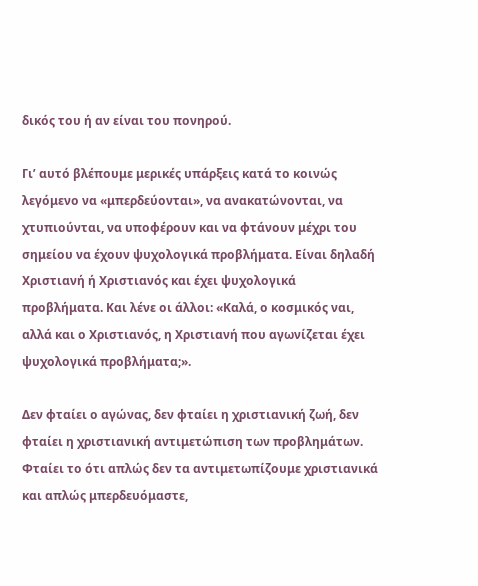δικός του ή αν είναι του πονηρού.

Γι’ αυτό βλέπουμε μερικές υπάρξεις κατά το κοινώς λεγόμενο να «μπερδεύονται», να ανακατώνονται, να χτυπιούνται, να υποφέρουν και να φτάνουν μέχρι του σημείου να έχουν ψυχολογικά προβλήματα. Είναι δηλαδή Χριστιανή ή Χριστιανός και έχει ψυχολογικά προβλήματα. Και λένε οι άλλοι: «Καλά, ο κοσμικός ναι, αλλά και ο Χριστιανός, η Χριστιανή που αγωνίζεται έχει ψυχολογικά προβλήματα;».

Δεν φταίει ο αγώνας, δεν φταίει η χριστιανική ζωή, δεν φταίει η χριστιανική αντιμετώπιση των προβλημάτων. Φταίει το ότι απλώς δεν τα αντιμετωπίζουμε χριστιανικά και απλώς μπερδευόμαστε,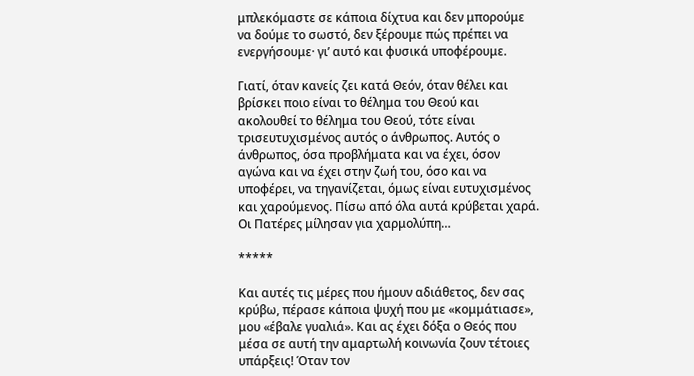μπλεκόμαστε σε κάποια δίχτυα και δεν μπορούμε να δούμε το σωστό, δεν ξέρουμε πώς πρέπει να ενεργήσουμε· γι’ αυτό και φυσικά υποφέρουμε.

Γιατί, όταν κανείς ζει κατά Θεόν, όταν θέλει και βρίσκει ποιο είναι το θέλημα του Θεού και ακολουθεί το θέλημα του Θεού, τότε είναι τρισευτυχισμένος αυτός ο άνθρωπος. Αυτός ο άνθρωπος, όσα προβλήματα και να έχει, όσον αγώνα και να έχει στην ζωή του, όσο και να υποφέρει, να τηγανίζεται, όμως είναι ευτυχισμένος και χαρούμενος. Πίσω από όλα αυτά κρύβεται χαρά. Οι Πατέρες μίλησαν για χαρμολύπη…

*****

Και αυτές τις μέρες που ήμουν αδιάθετος, δεν σας κρύβω, πέρασε κάποια ψυχή που με «κομμάτιασε», μου «έβαλε γυαλιά». Και ας έχει δόξα ο Θεός που μέσα σε αυτή την αμαρτωλή κοινωνία ζουν τέτοιες υπάρξεις! Όταν τον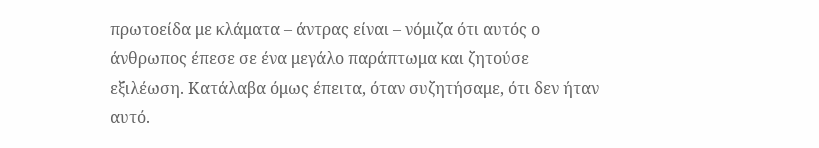πρωτοείδα με κλάματα – άντρας είναι – νόμιζα ότι αυτός ο άνθρωπος έπεσε σε ένα μεγάλο παράπτωμα και ζητούσε εξιλέωση. Κατάλαβα όμως έπειτα, όταν συζητήσαμε, ότι δεν ήταν αυτό.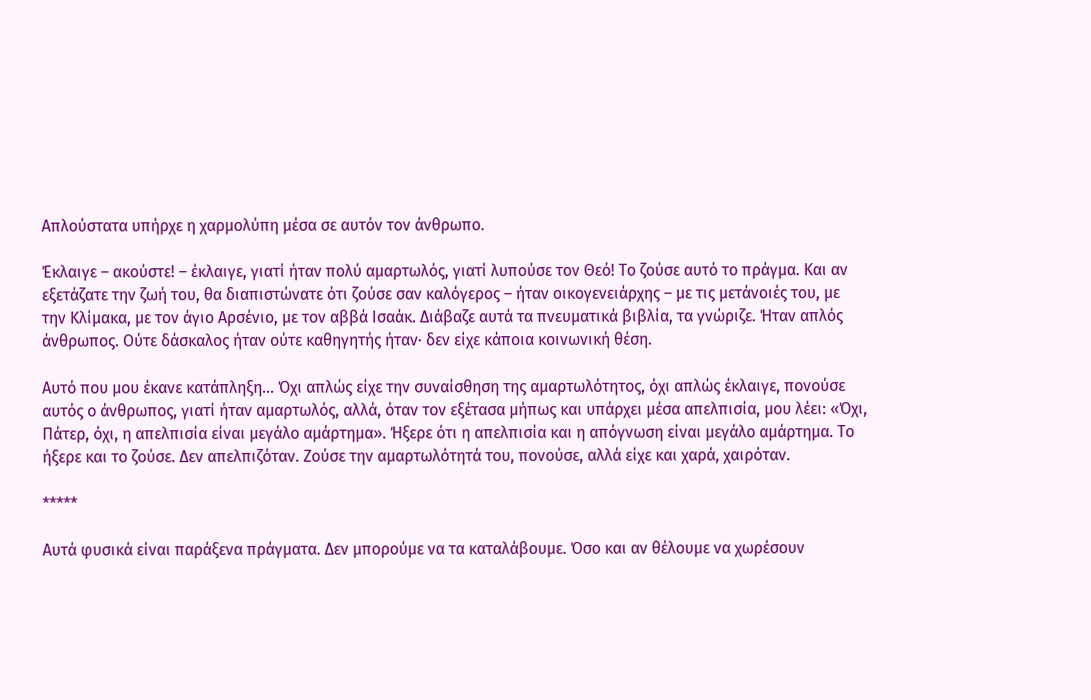Απλούστατα υπήρχε η χαρμολύπη μέσα σε αυτόν τον άνθρωπο.

Έκλαιγε – ακούστε! – έκλαιγε, γιατί ήταν πολύ αμαρτωλός, γιατί λυπούσε τον Θεό! Το ζούσε αυτό το πράγμα. Και αν εξετάζατε την ζωή του, θα διαπιστώνατε ότι ζούσε σαν καλόγερος – ήταν οικογενειάρχης – με τις μετάνοιές του, με την Κλίμακα, με τον άγιο Αρσένιο, με τον αββά Ισαάκ. Διάβαζε αυτά τα πνευματικά βιβλία, τα γνώριζε. Ήταν απλός άνθρωπος. Ούτε δάσκαλος ήταν ούτε καθηγητής ήταν· δεν είχε κάποια κοινωνική θέση.

Αυτό που μου έκανε κατάπληξη… Όχι απλώς είχε την συναίσθηση της αμαρτωλότητος, όχι απλώς έκλαιγε, πονούσε αυτός ο άνθρωπος, γιατί ήταν αμαρτωλός, αλλά, όταν τον εξέτασα μήπως και υπάρχει μέσα απελπισία, μου λέει: «Όχι, Πάτερ, όχι, η απελπισία είναι μεγάλο αμάρτημα». Ήξερε ότι η απελπισία και η απόγνωση είναι μεγάλο αμάρτημα. Το ήξερε και το ζούσε. Δεν απελπιζόταν. Ζούσε την αμαρτωλότητά του, πονούσε, αλλά είχε και χαρά, χαιρόταν.

*****

Αυτά φυσικά είναι παράξενα πράγματα. Δεν μπορούμε να τα καταλάβουμε. Όσο και αν θέλουμε να χωρέσουν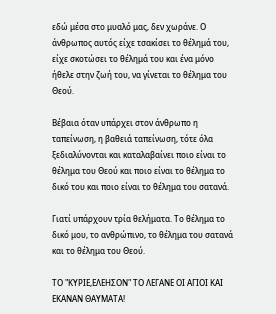εδώ μέσα στο μυαλό μας, δεν χωράνε. Ο άνθρωπος αυτός είχε τσακίσει το θέλημά του, είχε σκοτώσει το θέλημά του και ένα μόνο ήθελε στην ζωή του, να γίνεται το θέλημα του Θεού.

Βέβαια όταν υπάρχει στον άνθρωπο η ταπείνωση, η βαθειά ταπείνωση, τότε όλα ξεδιαλύνονται και καταλαβαίνει ποιο είναι το θέλημα του Θεού και ποιο είναι το θέλημα το δικό του και ποιο είναι το θέλημα του σατανά.

Γιατί υπάρχουν τρία θελήματα. Το θέλημα το δικό μου, το ανθρώπινο, το θέλημα του σατανά και το θέλημα του Θεού.

ΤΟ "ΚΥΡΙΕ,ΕΛΕΗΣΟΝ" ΤΟ ΛΕΓΑΝΕ ΟΙ ΑΓΙΟΙ ΚΑΙ ΕΚΑΝΑΝ ΘΑΥΜΑΤΑ!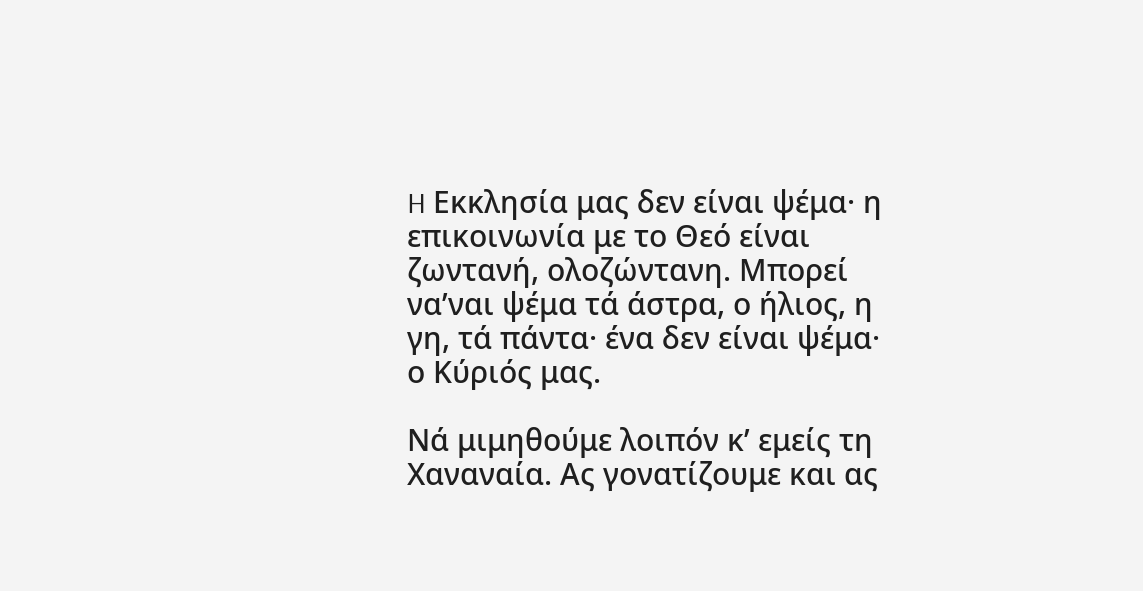H Εκκλησία μας δεν είναι ψέμα· η επικοινωνία με το Θεό είναι ζωντανή, ολοζώντανη. Mπορεί να’ναι ψέμα τά άστρα, ο ήλιος, η γη, τά πάντα· ένα δεν είναι ψέμα· ο Kύριός μας.

Nά μιμηθούμε λοιπόν κ’ εμείς τη Xαναναία. Ας γονατίζουμε και ας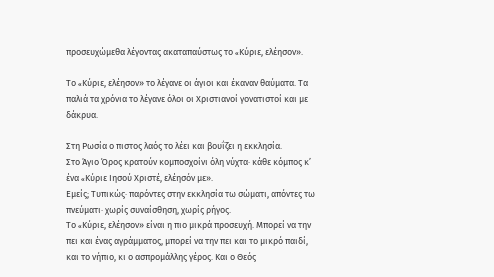προσευχώμεθα λέγοντας ακαταπαύστως το «Kύριε, ελέησον».

Tο «Kύριε, ελέησον» το λέγανε οι άγιοι και έκαναν θαύματα. Tα παλιά τα χρόνια το λέγανε όλοι οι Xριστιανοί γονατιστοί και με δάκρυα.

Στη Pωσία ο πιστος λαός το λέει και βουΐζει η εκκλησία.
Στο Άγιο Όρος κρατούν κομποσχοίνι όλη νύχτα· κάθε κόμπος κ’ ένα «Kύριε Iησού Xριστέ, ελέησόν με».
Εμείς; Tυπικώς· παρόντες στην εκκλησία τω σώματι, απόντες τω πνεύματι· χωρίς συναίσθηση, χωρίς ρήγος.
Tο «Kύριε, ελέησον» είναι η πιο μικρά προσευχή. Mπορεί να την πει και ένας αγράμματος, μπορεί να την πει και το μικρό παιδί, και το νήπιο, κι ο ασπρομάλλης γέρος. Kαι ο Θεός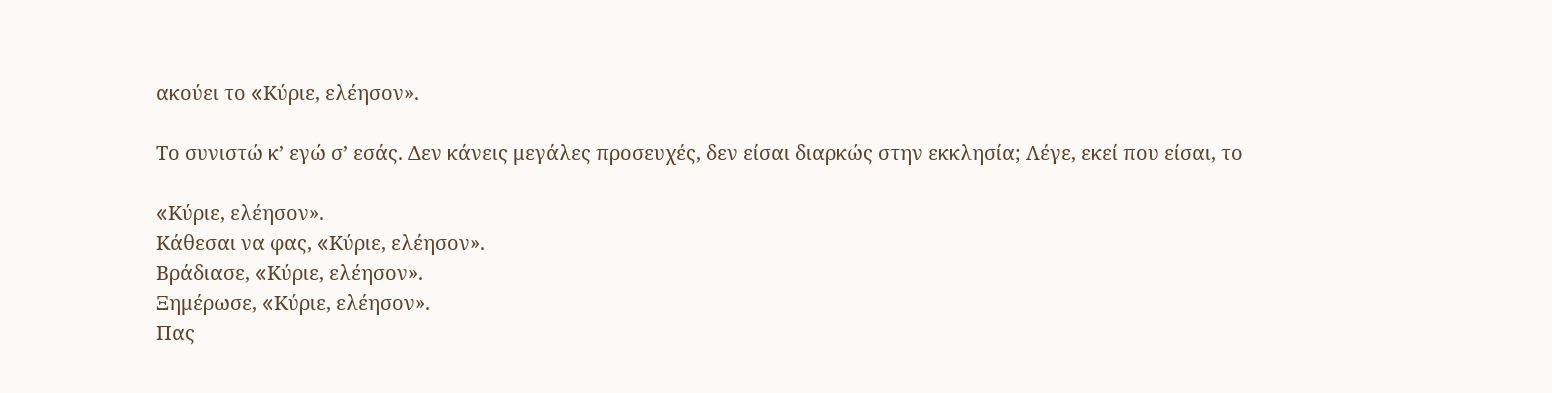ακούει το «Kύριε, ελέησον».

Tο συνιστώ κ’ εγώ σ’ εσάς. Δεν κάνεις μεγάλες προσευχές, δεν είσαι διαρκώς στην εκκλησία; Λέγε, εκεί που είσαι, το

«Kύριε, ελέησον».
Kάθεσαι να φας, «Kύριε, ελέησον».
Βράδιασε, «Kύριε, ελέησον».
Ξημέρωσε, «Kύριε, ελέησον».
Πας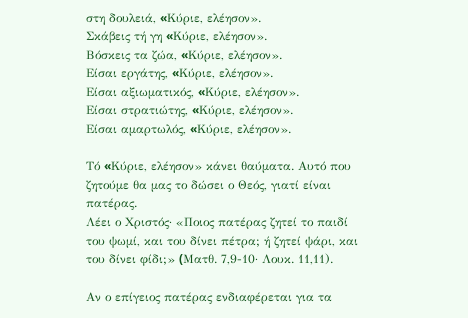στη δουλειά, «Kύριε, ελέησον».
Σκάβεις τή γη «Kύριε, ελέησον».
Βόσκεις τα ζώα, «Kύριε, ελέησον».
Είσαι εργάτης, «Kύριε, ελέησον».
Είσαι αξιωματικός, «Kύριε, ελέησον».
Είσαι στρατιώτης, «Kύριε, ελέησον».
Είσαι αμαρτωλός, «Kύριε, ελέησον».

Tό «Kύριε, ελέησον» κάνει θαύματα. Αυτό που ζητούμε θα μας το δώσει ο Θεός, γιατί είναι πατέρας.
Λέει ο Xριστός· «Ποιος πατέρας ζητεί το παιδί του ψωμί, και του δίνει πέτρα; ή ζητεί ψάρι, και του δίνει φίδι;» (Mατθ. 7,9-10· Λουκ. 11,11).

Αν ο επίγειος πατέρας ενδιαφέρεται για τα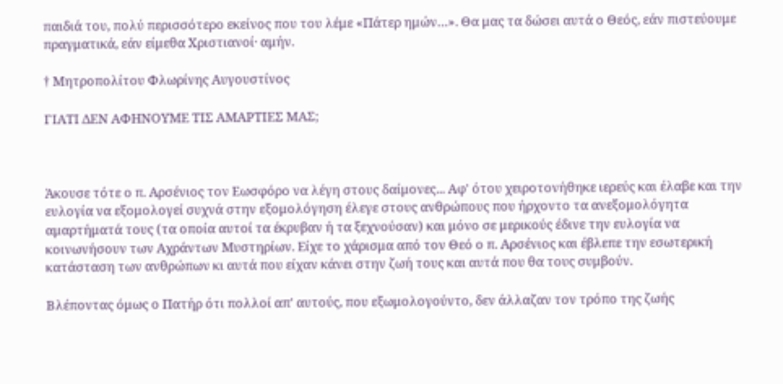παιδιά του, πολύ περισσότερο εκείνος που του λέμε «Πάτερ ημών…». Θα μας τα δώσει αυτά ο Θεός, εάν πιστεύουμε πραγματικά, εάν είμεθα Xριστιανοί· αμήν.

† Μητροπολίτου Φλωρίνης Αυγουστίνος

ΓΙΑΤΙ ΔΕΝ ΑΦΗΝΟΥΜΕ ΤΙΣ ΑΜΑΡΤΙΕΣ ΜΑΣ;



Άκουσε τότε ο π. Αρσένιος τον Εωσφόρο να λέγη στους δαίμονες... Αφ' ότου χειροτονήθηκε ιερεύς και έλαβε και την ευλογία να εξομολογεί συχνά στην εξομολόγηση έλεγε στους ανθρώπους που ήρχοντο τα ανεξομολόγητα αμαρτήματά τους (τα οποία αυτοί τα έκρυβαν ή τα ξεχνούσαν) και μόνο σε μερικούς έδινε την ευλογία να κοινωνήσουν των Αχράντων Μυστηρίων. Είχε το χάρισμα από τον Θεό ο π. Αρσένιος και έβλεπε την εσωτερική κατάσταση των ανθρώπων κι αυτά που είχαν κάνει στην ζωή τους και αυτά που θα τους συμβούν.

Βλέποντας όμως ο Πατήρ ότι πολλοί απ' αυτούς, που εξωμολογούντο, δεν άλλαζαν τον τρόπο της ζωής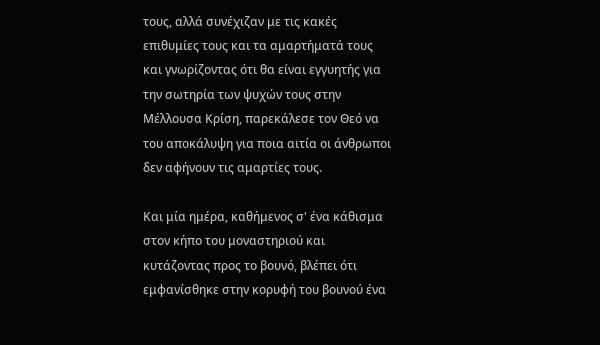τους, αλλά συνέχιζαν με τις κακές επιθυμίες τους και τα αμαρτήματά τους και γνωρίζοντας ότι θα είναι εγγυητής για την σωτηρία των ψυχών τους στην Μέλλουσα Κρίση, παρεκάλεσε τον Θεό να του αποκάλυψη για ποια αιτία οι άνθρωποι δεν αφήνουν τις αμαρτίες τους.

Και μία ημέρα, καθήμενος σ' ένα κάθισμα στον κήπο του μοναστηριού και κυτάζοντας προς το βουνό, βλέπει ότι εμφανίσθηκε στην κορυφή του βουνού ένα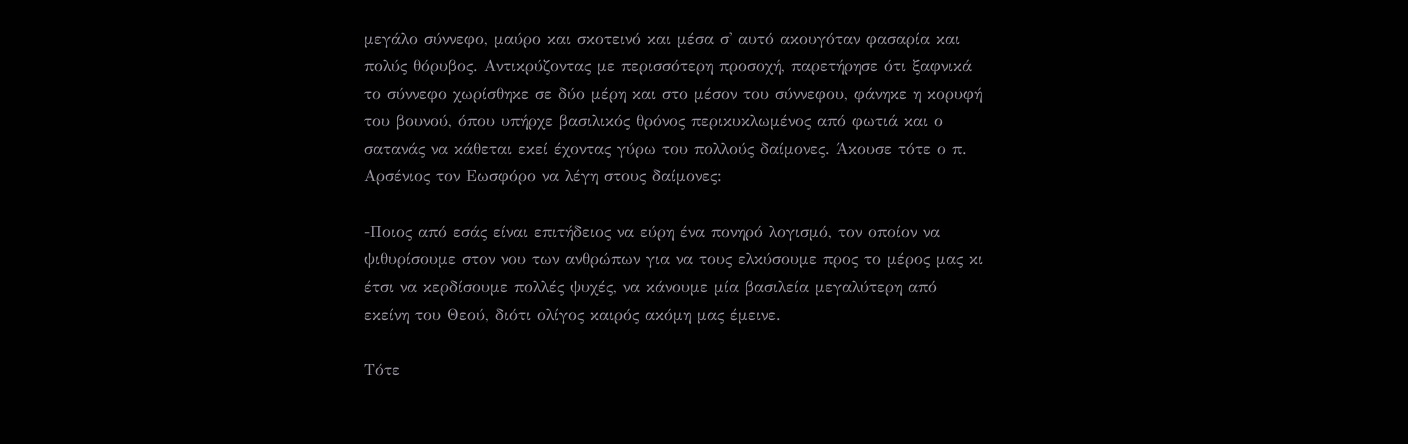μεγάλο σύννεφο, μαύρο και σκοτεινό και μέσα σ' αυτό ακουγόταν φασαρία και πολύς θόρυβος. Αντικρύζοντας με περισσότερη προσοχή, παρετήρησε ότι ξαφνικά το σύννεφο χωρίσθηκε σε δύο μέρη και στο μέσον του σύννεφου, φάνηκε η κορυφή του βουνού, όπου υπήρχε βασιλικός θρόνος περικυκλωμένος από φωτιά και ο σατανάς να κάθεται εκεί έχοντας γύρω του πολλούς δαίμονες. Άκουσε τότε ο π. Αρσένιος τον Εωσφόρο να λέγη στους δαίμονες:

-Ποιος από εσάς είναι επιτήδειος να εύρη ένα πονηρό λογισμό, τον οποίον να ψιθυρίσουμε στον νου των ανθρώπων για να τους ελκύσουμε προς το μέρος μας κι έτσι να κερδίσουμε πολλές ψυχές, να κάνουμε μία βασιλεία μεγαλύτερη από εκείνη του Θεού, διότι ολίγος καιρός ακόμη μας έμεινε.

Τότε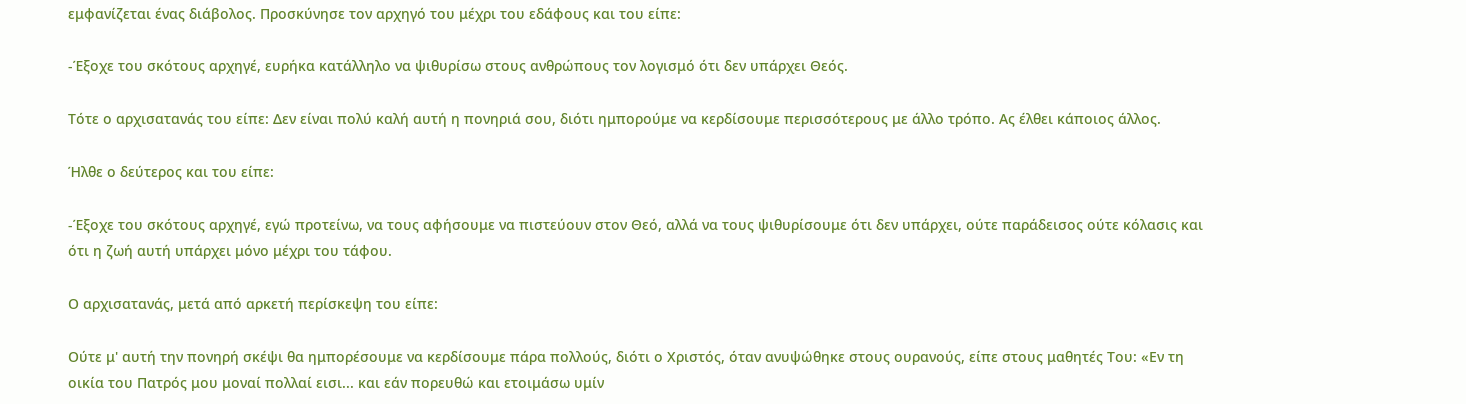εμφανίζεται ένας διάβολος. Προσκύνησε τον αρχηγό του μέχρι του εδάφους και του είπε:

-Έξοχε του σκότους αρχηγέ, ευρήκα κατάλληλο να ψιθυρίσω στους ανθρώπους τον λογισμό ότι δεν υπάρχει Θεός.

Τότε ο αρχισατανάς του είπε: Δεν είναι πολύ καλή αυτή η πονηριά σου, διότι ημπορούμε να κερδίσουμε περισσότερους με άλλο τρόπο. Ας έλθει κάποιος άλλος.

Ήλθε ο δεύτερος και του είπε:

-Έξοχε του σκότους αρχηγέ, εγώ προτείνω, να τους αφήσουμε να πιστεύουν στον Θεό, αλλά να τους ψιθυρίσουμε ότι δεν υπάρχει, ούτε παράδεισος ούτε κόλασις και ότι η ζωή αυτή υπάρχει μόνο μέχρι του τάφου.

Ο αρχισατανάς, μετά από αρκετή περίσκεψη του είπε:

Ούτε μ' αυτή την πονηρή σκέψι θα ημπορέσουμε να κερδίσουμε πάρα πολλούς, διότι ο Χριστός, όταν ανυψώθηκε στους ουρανούς, είπε στους μαθητές Του: «Εν τη οικία του Πατρός μου μοναί πολλαί εισι... και εάν πορευθώ και ετοιμάσω υμίν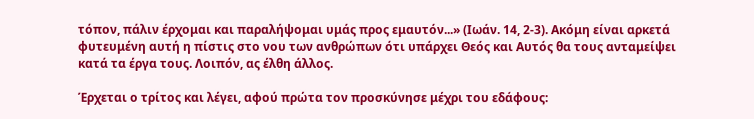τόπον, πάλιν έρχομαι και παραλήψομαι υμάς προς εμαυτόν...» (Ιωάν. 14, 2-3). Ακόμη είναι αρκετά φυτευμένη αυτή η πίστις στο νου των ανθρώπων ότι υπάρχει Θεός και Αυτός θα τους ανταμείψει κατά τα έργα τους. Λοιπόν, ας έλθη άλλος.

Έρχεται ο τρίτος και λέγει, αφού πρώτα τον προσκύνησε μέχρι του εδάφους: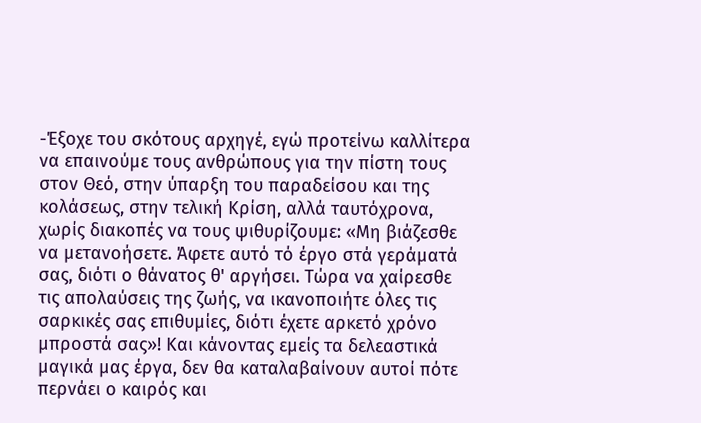-Έξοχε του σκότους αρχηγέ, εγώ προτείνω καλλίτερα να επαινούμε τους ανθρώπους για την πίστη τους στον Θεό, στην ύπαρξη του παραδείσου και της κολάσεως, στην τελική Κρίση, αλλά ταυτόχρονα, χωρίς διακοπές να τους ψιθυρίζουμε: «Μη βιάζεσθε να μετανοήσετε. Άφετε αυτό τό έργο στά γεράματά σας, διότι ο θάνατος θ' αργήσει. Τώρα να χαίρεσθε τις απολαύσεις της ζωής, να ικανοποιήτε όλες τις σαρκικές σας επιθυμίες, διότι έχετε αρκετό χρόνο μπροστά σας»! Και κάνοντας εμείς τα δελεαστικά μαγικά μας έργα, δεν θα καταλαβαίνουν αυτοί πότε περνάει ο καιρός και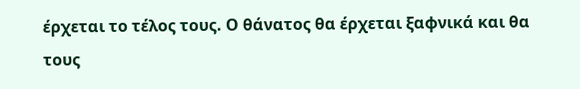έρχεται το τέλος τους. Ο θάνατος θα έρχεται ξαφνικά και θα τους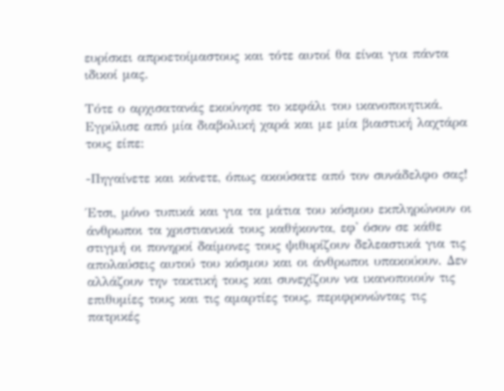ευρίσκει απροετοίμαστους και τότε αυτοί θα είναι για πάντα ιδικοί μας.

Τότε ο αρχισατανάς εκούνησε το κεφάλι του ικανοποιητικά. Εγρύλισε από μία διαβολική χαρά και με μία βιαστική λαχτάρα τους είπε:

-Πηγαίνετε και κάνετε, όπως ακούσατε από τον συνάδελφο σας!

Έτσι, μόνο τυπικά και για τα μάτια του κόσμου εκπληρώνουν οι άνθρωποι τα χριστιανικά τους καθήκοντα, εφ' όσον σε κάθε στιγμή οι πονηροί δαίμονες τους ψιθυρίζουν δελεαστικά για τις απολαύσεις αυτού του κόσμου και οι άνθρωποι υπακούουν. Δεν αλλάζουν την τακτική τους και συνεχίζουν να ικανοποιούν τις επιθυμίες τους και τις αμαρτίες τους, περιφρονώντας τις πατρικές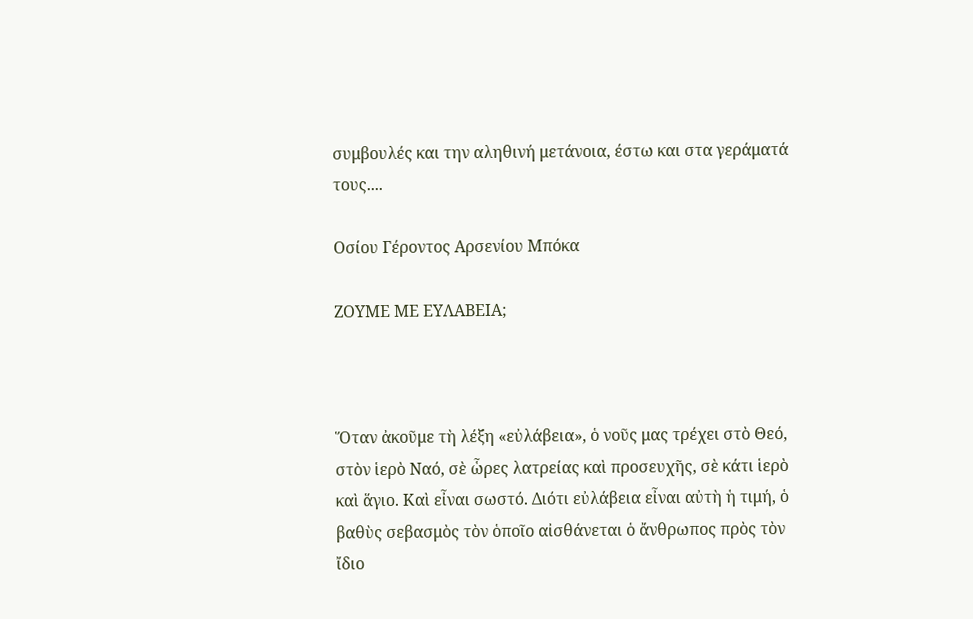συμβουλές και την αληθινή μετάνοια, έστω και στα γεράματά τους....

Οσίου Γέροντος Αρσενίου Μπόκα

ΖΟΥΜΕ ΜΕ ΕΥΛΑΒΕΙΑ;



Ὅταν ἀκοῦμε τὴ λέξη «εὐλάβεια», ὁ νοῦς μας τρέχει στὸ Θεό, στὸν ἱερὸ Ναό, σὲ ὧρες λατρείας καὶ προσευχῆς, σὲ κάτι ἱερὸ καὶ ἅγιο. Καὶ εἶναι σωστό. Διότι εὐλάβεια εἶναι αὐτὴ ἡ τιμή, ὁ βαθὺς σεβασμὸς τὸν ὁποῖο αἰσθάνεται ὁ ἄνθρωπος πρὸς τὸν ἴδιο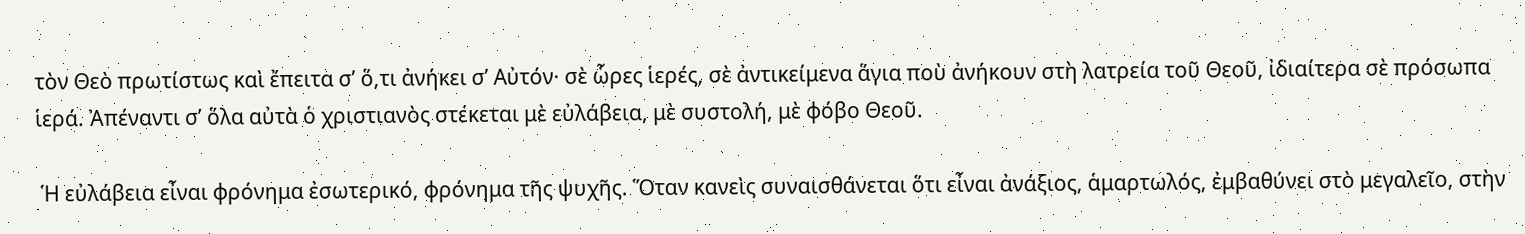τὸν Θεὸ πρωτίστως καὶ ἔπειτα σ’ ὅ,τι ἀνήκει σ’ Αὐτόν· σὲ ὧρες ἱερές, σὲ ἀντικείμενα ἅγια ποὺ ἀνήκουν στὴ λατρεία τοῦ Θεοῦ, ἰδιαίτερα σὲ πρόσωπα ἱερά. Ἀπέναντι σ’ ὅλα αὐτὰ ὁ χριστιανὸς στέκεται μὲ εὐλάβεια, μὲ συστολή, μὲ φόβο Θεοῦ.

 Ἡ εὐλάβεια εἶναι φρόνημα ἐσωτερικό, φρόνημα τῆς ψυχῆς. Ὅταν κανεὶς συναισθάνεται ὅτι εἶναι ἀνάξιος, ἁμαρτωλός, ἐμβαθύνει στὸ μεγαλεῖο, στὴν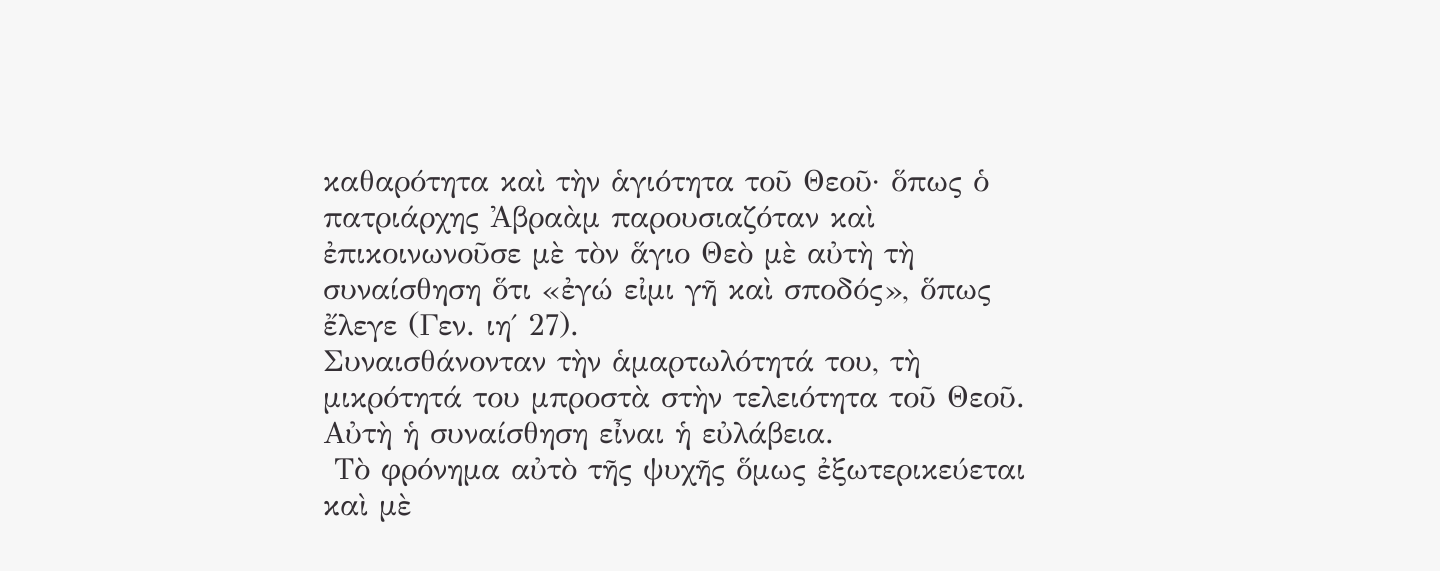καθαρότητα καὶ τὴν ἁγιότητα τοῦ Θεοῦ· ὅπως ὁ πατριάρχης Ἀβραὰμ παρουσιαζόταν καὶ ἐπικοινωνοῦσε μὲ τὸν ἅγιο Θεὸ μὲ αὐτὴ τὴ συναίσθηση ὅτι «ἐγώ εἰμι γῆ καὶ σποδός», ὅπως ἔλεγε (Γεν. ιη΄ 27).
Συναισθάνονταν τὴν ἁμαρτωλότητά του, τὴ μικρότητά του μπροστὰ στὴν τελειότητα τοῦ Θεοῦ. Αὐτὴ ἡ συναίσθηση εἶναι ἡ εὐλάβεια.
 Τὸ φρόνημα αὐτὸ τῆς ψυχῆς ὅμως ἐξωτερικεύεται καὶ μὲ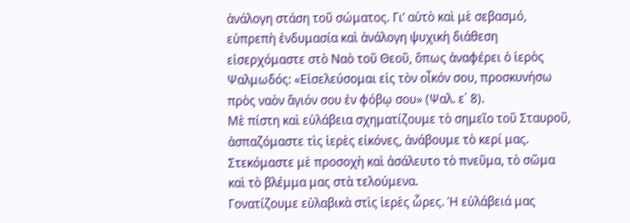ἀνάλογη στάση τοῦ σώματος. Γι’ αὐτὸ καὶ μὲ σεβασμό, εὐπρεπὴ ἐνδυμασία καὶ ἀνάλογη ψυχικὴ διάθεση εἰσερχόμαστε στὸ Ναὸ τοῦ Θεοῦ, ὅπως ἀναφέρει ὁ ἱερὸς Ψαλμωδός: «Εἰσελεύσομαι εἰς τὸν οἶκόν σου, προσκυνήσω πρὸς ναὸν ἅγιόν σου ἐν φόβῳ σου» (Ψαλ. ε΄ 8).
Μὲ πίστη καὶ εὐλάβεια σχηματίζουμε τὸ σημεῖο τοῦ Σταυροῦ, ἀσπαζόμαστε τὶς ἱερὲς εἰκόνες, ἀνάβουμε τὸ κερί μας. Στεκόμαστε μὲ προσοχὴ καὶ ἀσάλευτο τὸ πνεῦμα, τὸ σῶμα καὶ τὸ βλέμμα μας στὰ τελούμενα.
Γονατίζουμε εὐλαβικὰ στὶς ἱερὲς ὧρες. Ἡ εὐλάβειά μας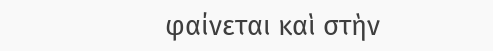φαίνεται καὶ στὴν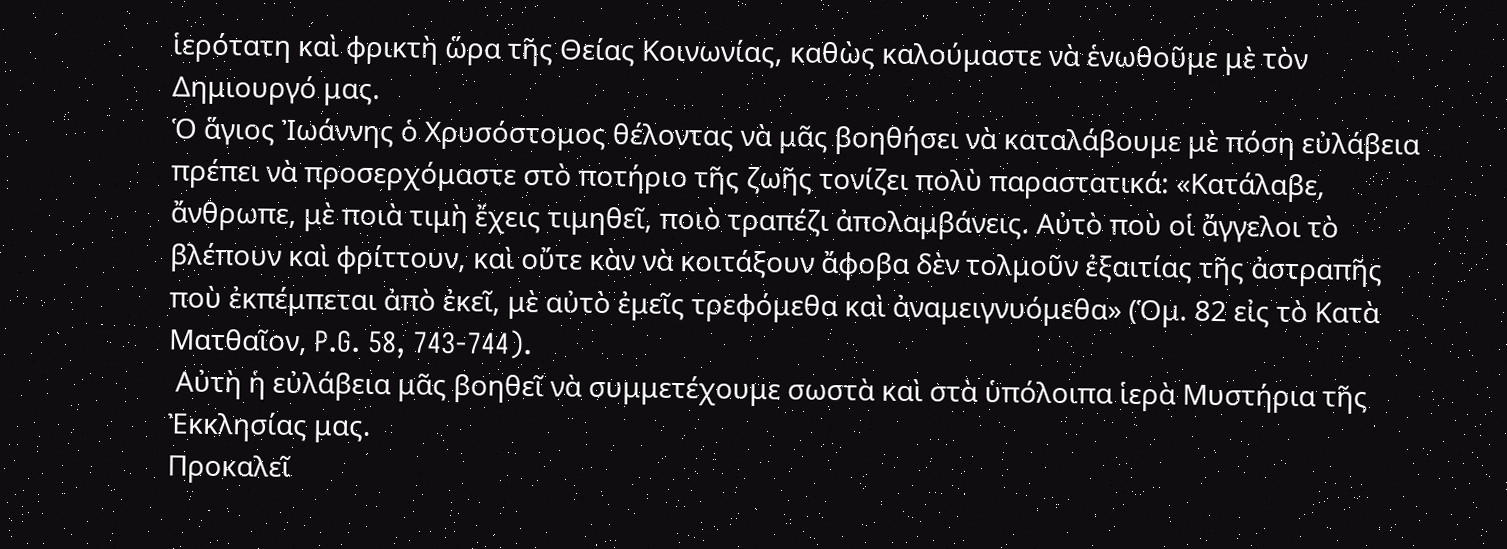ἱερότατη καὶ φρικτὴ ὥρα τῆς Θείας Κοινωνίας, καθὼς καλούμαστε νὰ ἑνωθοῦμε μὲ τὸν Δημιουργό μας.
Ὁ ἅγιος Ἰωάννης ὁ Χρυσόστομος θέλοντας νὰ μᾶς βοηθήσει νὰ καταλάβουμε μὲ πόση εὐλάβεια πρέπει νὰ προσερχόμαστε στὸ ποτήριο τῆς ζωῆς τονίζει πολὺ παραστατικά: «Κατάλαβε, ἄνθρωπε, μὲ ποιὰ τιμὴ ἔχεις τιμηθεῖ, ποιὸ τραπέζι ἀπολαμβάνεις. Αὐτὸ ποὺ οἱ ἄγγελοι τὸ βλέπουν καὶ φρίττουν, καὶ οὔτε κὰν νὰ κοιτάξουν ἄφοβα δὲν τολμοῦν ἐξαιτίας τῆς ἀστραπῆς ποὺ ἐκπέμπεται ἀπὸ ἐκεῖ, μὲ αὐτὸ ἐμεῖς τρεφόμεθα καὶ ἀναμειγνυόμεθα» (Ὁμ. 82 εἰς τὸ Κατὰ Ματθαῖον, P.G. 58, 743-744).
 Αὐτὴ ἡ εὐλάβεια μᾶς βοηθεῖ νὰ συμμετέχουμε σωστὰ καὶ στὰ ὑπόλοιπα ἱερὰ Μυστήρια τῆς Ἐκκλησίας μας.
Προκαλεῖ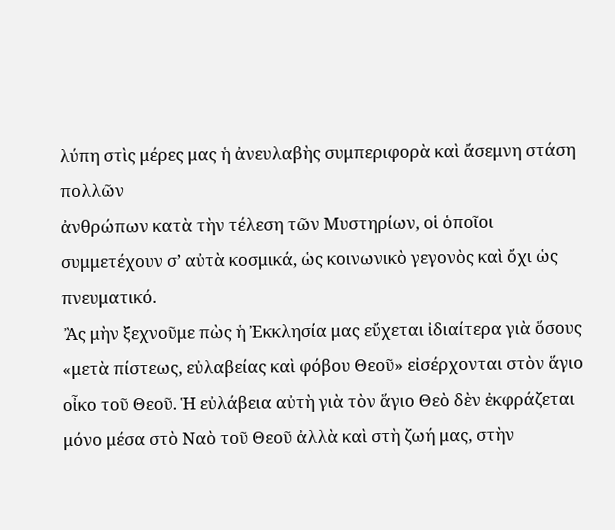λύπη στὶς μέρες μας ἡ ἀνευλαβὴς συμπεριφορὰ καὶ ἄσεμνη στάση πολλῶν
ἀνθρώπων κατὰ τὴν τέλεση τῶν Μυστηρίων, οἱ ὁποῖοι συμμετέχουν σ’ αὐτὰ κοσμικά, ὡς κοινωνικὸ γεγονὸς καὶ ὄχι ὡς πνευματικό.
 Ἂς μὴν ξεχνοῦμε πὼς ἡ Ἐκκλησία μας εὔχεται ἰδιαίτερα γιὰ ὅσους «μετὰ πίστεως, εὐλαβείας καὶ φόβου Θεοῦ» εἰσέρχονται στὸν ἅγιο οἶκο τοῦ Θεοῦ. Ἡ εὐλάβεια αὐτὴ γιὰ τὸν ἅγιο Θεὸ δὲν ἐκφράζεται μόνο μέσα στὸ Ναὸ τοῦ Θεοῦ ἀλλὰ καὶ στὴ ζωή μας, στὴν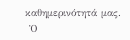καθημερινότητά μας.
 Ὁ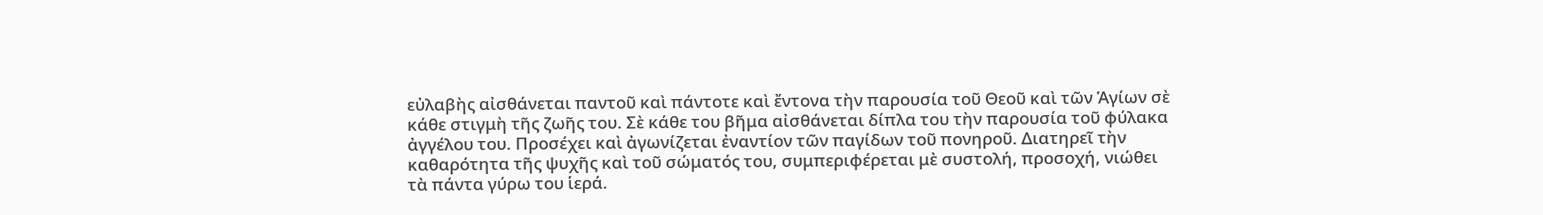εὐλαβὴς αἰσθάνεται παντοῦ καὶ πάντοτε καὶ ἔντονα τὴν παρουσία τοῦ Θεοῦ καὶ τῶν Ἁγίων σὲ κάθε στιγμὴ τῆς ζωῆς του. Σὲ κάθε του βῆμα αἰσθάνεται δίπλα του τὴν παρουσία τοῦ φύλακα ἀγγέλου του. Προσέχει καὶ ἀγωνίζεται ἐναντίον τῶν παγίδων τοῦ πονηροῦ. Διατηρεῖ τὴν καθαρότητα τῆς ψυχῆς καὶ τοῦ σώματός του, συμπεριφέρεται μὲ συστολή, προσοχή, νιώθει τὰ πάντα γύρω του ἱερά.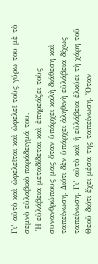Γι’ αὐτὸ καὶ ὠφελεῖται καὶ ὠφελεῖ τοὺς γύρω του μὲ τὸ σεμνὸ εὐλαβικὸ παράδειγμά του.
 Ἡ εὐλάβεια μεταδίδεται καὶ ἐπηρεάζει τοὺς συνανθρώπους μας ὅταν ὑπάρχει καλὴ διάθεση καὶ ταπείνωση. Διότι δὲν ὑπάρχει ἀληθινὴ εὐλάβεια δίχως ταπείνωση. Γι’ αὐτὸ καὶ ἡ εὐλάβεια ἑλκύει τὴ χάρη τοῦ Θεοῦ διότι ἔχει μέσα της ταπείνωση. Ὅταν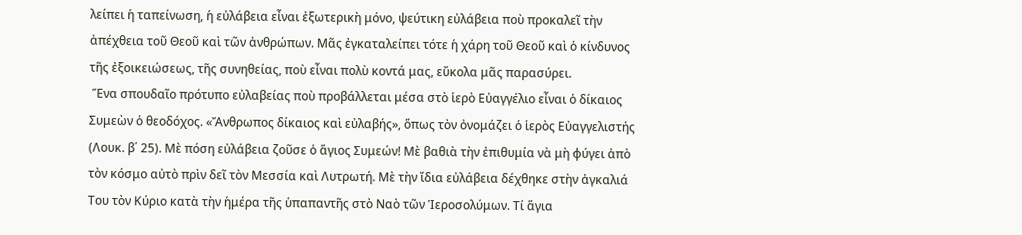λείπει ἡ ταπείνωση, ἡ εὐλάβεια εἶναι ἐξωτερικὴ μόνο, ψεύτικη εὐλάβεια ποὺ προκαλεῖ τὴν ἀπέχθεια τοῦ Θεοῦ καὶ τῶν ἀνθρώπων. Μᾶς ἐγκαταλείπει τότε ἡ χάρη τοῦ Θεοῦ καὶ ὁ κίνδυνος τῆς ἐξοικειώσεως, τῆς συνηθείας, ποὺ εἶναι πολὺ κοντά μας, εὔκολα μᾶς παρασύρει.
 Ἕνα σπουδαῖο πρότυπο εὐλαβείας ποὺ προβάλλεται μέσα στὸ ἱερὸ Εὐαγγέλιο εἶναι ὁ δίκαιος Συμεὼν ὁ θεοδόχος. «Ἄνθρωπος δίκαιος καὶ εὐλαβής», ὅπως τὸν ὀνομάζει ὁ ἱερὸς Εὐαγγελιστής (Λουκ. β΄ 25). Μὲ πόση εὐλάβεια ζοῦσε ὁ ἅγιος Συμεών! Μὲ βαθιὰ τὴν ἐπιθυμία νὰ μὴ φύγει ἀπὸ τὸν κόσμο αὐτὸ πρὶν δεῖ τὸν Μεσσία καὶ Λυτρωτή. Μὲ τὴν ἴδια εὐλάβεια δέχθηκε στὴν ἀγκαλιά Του τὸν Κύριο κατὰ τὴν ἡμέρα τῆς ὑπαπαντῆς στὸ Ναὸ τῶν Ἱεροσολύμων. Τί ἅγια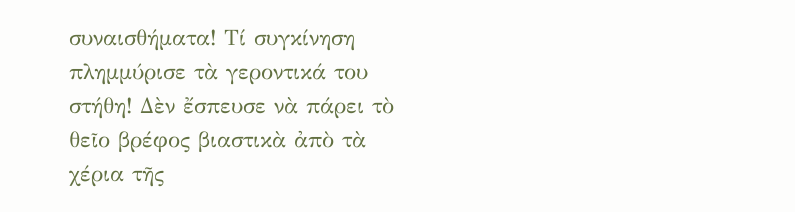συναισθήματα! Τί συγκίνηση πλημμύρισε τὰ γεροντικά του στήθη! Δὲν ἔσπευσε νὰ πάρει τὸ θεῖο βρέφος βιαστικὰ ἀπὸ τὰ χέρια τῆς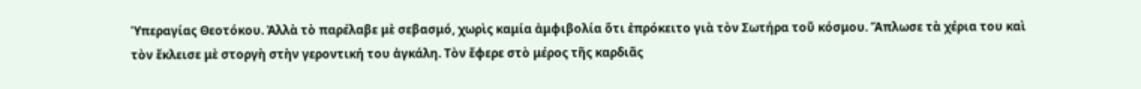Ὑπεραγίας Θεοτόκου. Ἀλλὰ τὸ παρέλαβε μὲ σεβασμό, χωρὶς καμία ἀμφιβολία ὅτι ἐπρόκειτο γιὰ τὸν Σωτήρα τοῦ κόσμου. Ἅπλωσε τὰ χέρια του καὶ τὸν ἔκλεισε μὲ στοργὴ στὴν γεροντική του ἀγκάλη. Τὸν ἔφερε στὸ μέρος τῆς καρδιᾶς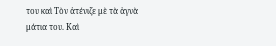του καὶ Τὸν ἀτένιζε μὲ τὰ ἁγνὰ μάτια του. Καὶ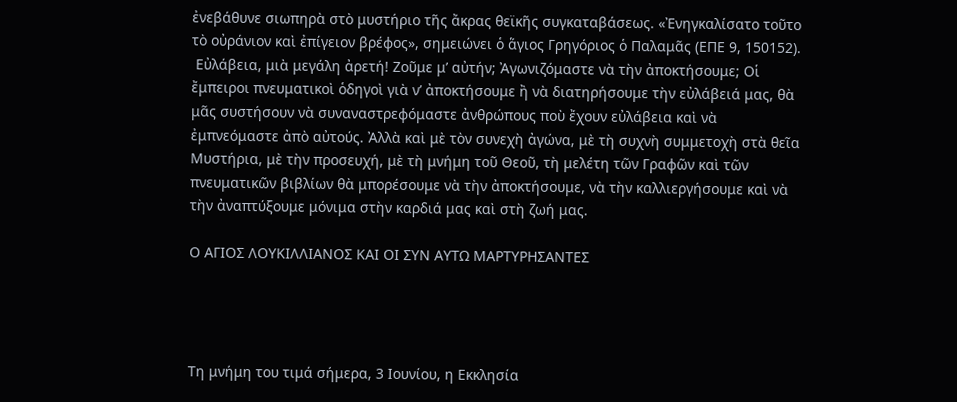ἐνεβάθυνε σιωπηρὰ στὸ μυστήριο τῆς ἄκρας θεϊκῆς συγκαταβάσεως. «Ἐνηγκαλίσατο τοῦτο τὸ οὐράνιον καὶ ἐπίγειον βρέφος», σημειώνει ὁ ἅγιος Γρηγόριος ὁ Παλαμᾶς (ΕΠΕ 9, 150152).
 Εὐλάβεια, μιὰ μεγάλη ἀρετή! Ζοῦμε μ’ αὐτήν; Ἀγωνιζόμαστε νὰ τὴν ἀποκτήσουμε; Οἱ ἔμπειροι πνευματικοὶ ὁδηγοὶ γιὰ ν’ ἀποκτήσουμε ἢ νὰ διατηρήσουμε τὴν εὐλάβειά μας, θὰ μᾶς συστήσουν νὰ συναναστρεφόμαστε ἀνθρώπους ποὺ ἔχουν εὐλάβεια καὶ νὰ ἐμπνεόμαστε ἀπὸ αὐτούς. Ἀλλὰ καὶ μὲ τὸν συνεχὴ ἀγώνα, μὲ τὴ συχνὴ συμμετοχὴ στὰ θεῖα Μυστήρια, μὲ τὴν προσευχή, μὲ τὴ μνήμη τοῦ Θεοῦ, τὴ μελέτη τῶν Γραφῶν καὶ τῶν πνευματικῶν βιβλίων θὰ μπορέσουμε νὰ τὴν ἀποκτήσουμε, νὰ τὴν καλλιεργήσουμε καὶ νὰ τὴν ἀναπτύξουμε μόνιμα στὴν καρδιά μας καὶ στὴ ζωή μας.

Ο ΑΓΙΟΣ ΛΟΥΚΙΛΛΙΑΝΟΣ ΚΑΙ ΟΙ ΣΥΝ ΑΥΤΩ ΜΑΡΤΥΡΗΣΑΝΤΕΣ




Τη μνήμη του τιμά σήμερα, 3 Ιουνίου, η Εκκλησία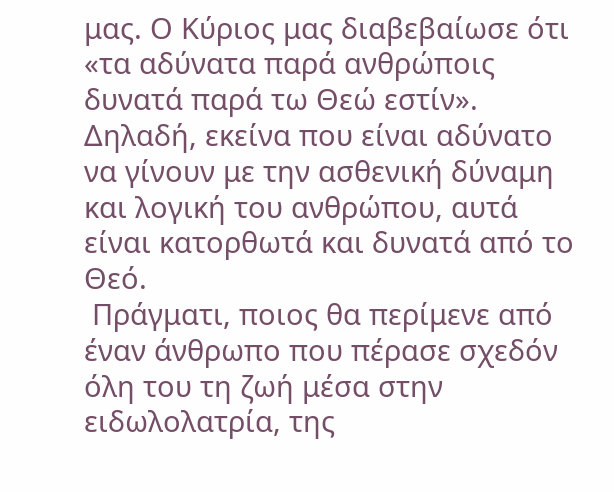μας. Ο Κύριος μας διαβεβαίωσε ότι «τα αδύνατα παρά ανθρώποις δυνατά παρά τω Θεώ εστίν». Δηλαδή, εκείνα που είναι αδύνατο να γίνουν με την ασθενική δύναμη και λογική του ανθρώπου, αυτά είναι κατορθωτά και δυνατά από το Θεό.
 Πράγματι, ποιος θα περίμενε από έναν άνθρωπο που πέρασε σχεδόν όλη του τη ζωή μέσα στην ειδωλολατρία, της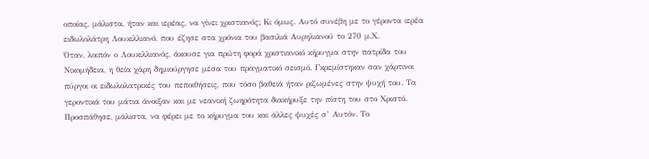οποίας, μάλιστα, ήταν και ιερέας, να γίνει χριστιανός; Κι όμως. Αυτό συνέβη με το γέροντα ιερέα ειδωλολάτρη Λουκιλλιανό, που έζησε στα χρόνια του βασιλιά Αυρηλιανού το 270 μ.Χ.
Όταν, λοιπόν ο Λουκιλλιανός, άκουσε για πρώτη φορά χριστιανικό κήρυγμα στην πατρίδα του Νικομήδεια, η θεία χάρη δημιούργησε μέσα του πραγματικό σεισμό. Γκρεμίστηκαν σαν χάρτινοι πύργοι οι ειδωλολατρικές του πεποιθήσεις, που τόσο βαθειά ήταν ριζωμένες στην ψυχή του. Τα γεροντικά του μάτια άνοιξαν και με νεανική ζωηρότητα διακήρυξε την πίστη του στο Χριστό.
Προσπάθησε, μάλιστα, να φέρει με το κήρυγμα του και άλλες ψυχές σ’ Αυτόν. Το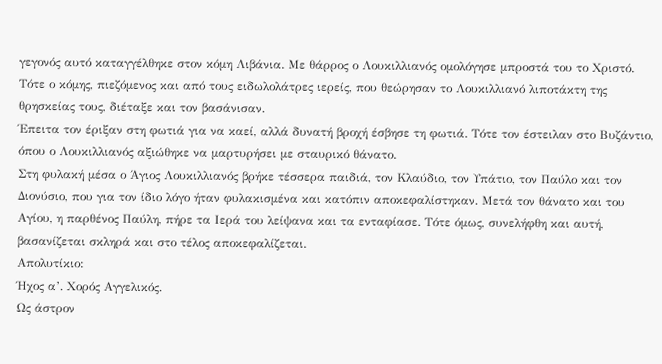γεγονός αυτό καταγγέλθηκε στον κόμη Λιβάνια. Με θάρρος ο Λουκιλλιανός ομολόγησε μπροστά του το Χριστό. Τότε ο κόμης, πιεζόμενος και από τους ειδωλολάτρες ιερείς, που θεώρησαν το Λουκιλλιανό λιποτάκτη της θρησκείας τους, διέταξε και τον βασάνισαν.
Έπειτα τον έριξαν στη φωτιά για να καεί, αλλά δυνατή βροχή έσβησε τη φωτιά. Τότε τον έστειλαν στο Βυζάντιο, όπου ο Λουκιλλιανός αξιώθηκε να μαρτυρήσει με σταυρικό θάνατο.
Στη φυλακή μέσα ο Άγιος Λουκιλλιανός βρήκε τέσσερα παιδιά, τον Κλαύδιο, τον Υπάτιο, τον Παύλο και τον Διονύσιο, που για τον ίδιο λόγο ήταν φυλακισμένα και κατόπιν αποκεφαλίστηκαν. Μετά τον θάνατο και του Αγίου, η παρθένος Παύλη, πήρε τα Ιερά του λείψανα και τα ενταφίασε. Τότε όμως, συνελήφθη και αυτή, βασανίζεται σκληρά και στο τέλος αποκεφαλίζεται.
Απολυτίκιο:
Ήχος α’. Χορός Αγγελικός.
Ως άστρον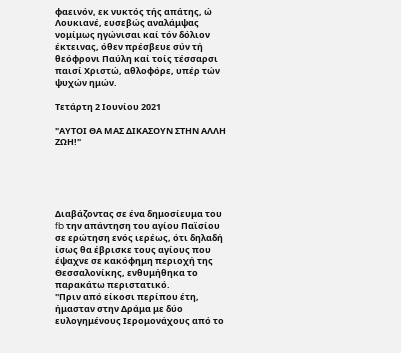φαεινόν, εκ νυκτός τής απάτης, ώ Λουκιανέ, ευσεβώς αναλάμψας νομίμως ηγώνισαι καί τόν δόλιον έκτεινας, όθεν πρέσβευε σύν τή θεόφρονι Παύλη καί τοίς τέσσαρσι παισί Χριστώ, αθλοφόρε, υπέρ τών ψυχών ημών.

Τετάρτη 2 Ιουνίου 2021

"ΑΥΤΟΙ ΘΑ ΜΑΣ ΔΙΚΑΣΟΥΝ ΣΤΗΝ ΑΛΛΗ ΖΩΗ!"





Διαβάζοντας σε ένα δημοσίευμα του fb την απάντηση του αγίου Παϊσίου σε ερώτηση ενός ιερέως, ότι δηλαδή ίσως θα έβρισκε τους αγίους που έψαχνε σε κακόφημη περιοχή της Θεσσαλονίκης, ενθυμήθηκα το παρακάτω περιστατικό.
''Πριν από είκοσι περίπου έτη, ήμασταν στην Δράμα με δύο ευλογημένους Ιερομονάχους από το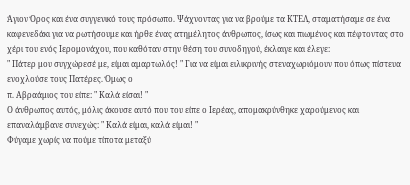Άγιον Όρος και ένα συγγενικό τους πρόσωπο. Ψάχνοντας για να βρούμε τα ΚΤΕΛ, σταματήσαμε σε ένα καφενεδάκι για να ρωτήσουμε και ήρθε ένας ατημέλητος άνθρωπος, ίσως και πιωμένος και πέφτοντας στο χέρι του ενός Ιερομονάχου, που καθόταν στην θέση του συνοδηγού, έκλαιγε και έλεγε:
" Πάτερ μου συγχώρεσέ με, είμαι αμαρτωλός! " Για να είμαι ειλικρινής στεναχωριόμουν που όπως πίστευα ενοχλούσε τους Πατέρες. Όμως ο
π. Αβραάμιος του είπε: " Καλά είσαι! "
Ο άνθρωπος αυτός, μόλις άκουσε αυτό που του είπε ο Ιερέας, απομακρύνθηκε χαρούμενος και επαναλάμβανε συνεχώς: " Καλά είμαι, καλά είμαι! "
Φύγαμε χωρίς να πούμε τίποτα μεταξύ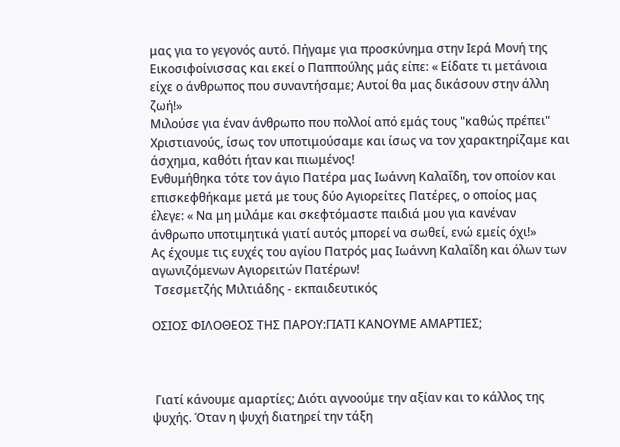μας για το γεγονός αυτό. Πήγαμε για προσκύνημα στην Ιερά Μονή της Εικοσιφοίνισσας και εκεί ο Παππούλης μάς είπε: « Είδατε τι μετάνοια είχε ο άνθρωπος που συναντήσαμε; Αυτοί θα μας δικάσουν στην άλλη ζωή!»
Μιλούσε για έναν άνθρωπο που πολλοί από εμάς τους "καθώς πρέπει" Χριστιανούς, ίσως τον υποτιμούσαμε και ίσως να τον χαρακτηρίζαμε και άσχημα, καθότι ήταν και πιωμένος!
Ενθυμήθηκα τότε τον άγιο Πατέρα μας Ιωάννη Καλαΐδη, τον οποίον και επισκεφθήκαμε μετά με τους δύο Αγιορείτες Πατέρες, ο οποίος μας έλεγε: « Να μη μιλάμε και σκεφτόμαστε παιδιά μου για κανέναν άνθρωπο υποτιμητικά γιατί αυτός μπορεί να σωθεί, ενώ εμείς όχι!»
Ας έχουμε τις ευχές του αγίου Πατρός μας Ιωάννη Καλαΐδη και όλων των αγωνιζόμενων Αγιορειτών Πατέρων!
 Τσεσμετζής Μιλτιάδης - εκπαιδευτικός

ΟΣΙΟΣ ΦΙΛΟΘΕΟΣ ΤΗΣ ΠΑΡΟΥ:ΓΙΑΤΙ ΚΑΝΟΥΜΕ ΑΜΑΡΤΙΕΣ;



 Γιατί κάνουμε αμαρτίες; Διότι αγνοούμε την αξίαν και το κάλλος της ψυχής. Όταν η ψυχή διατηρεί την τάξη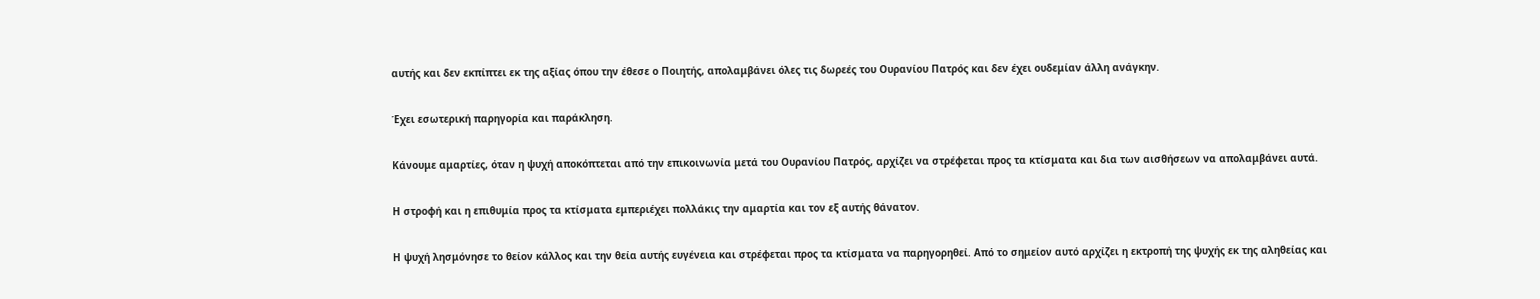αυτής και δεν εκπίπτει εκ της αξίας όπου την έθεσε ο Ποιητής, απολαμβάνει όλες τις δωρεές του Ουρανίου Πατρός και δεν έχει ουδεμίαν άλλη ανάγκην.

Έχει εσωτερική παρηγορία και παράκληση.

Κάνουμε αμαρτίες, όταν η ψυχή αποκόπτεται από την επικοινωνία μετά του Ουρανίου Πατρός, αρχίζει να στρέφεται προς τα κτίσματα και δια των αισθήσεων να απολαμβάνει αυτά.

Η στροφή και η επιθυμία προς τα κτίσματα εμπεριέχει πολλάκις την αμαρτία και τον εξ αυτής θάνατον.

Η ψυχή λησμόνησε το θείον κάλλος και την θεία αυτής ευγένεια και στρέφεται προς τα κτίσματα να παρηγορηθεί. Από το σημείον αυτό αρχίζει η εκτροπή της ψυχής εκ της αληθείας και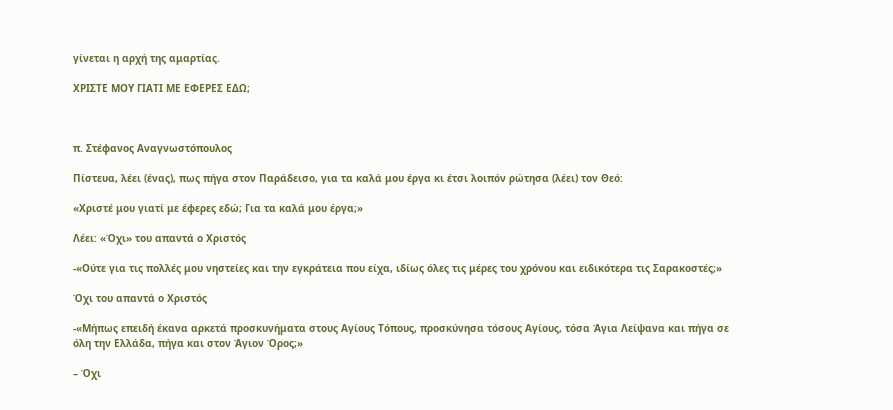γίνεται η αρχή της αμαρτίας.

ΧΡΙΣΤΕ ΜΟΥ ΓΙΑΤΙ ΜΕ ΕΦΕΡΕΣ ΕΔΩ;



π. Στέφανος Αναγνωστόπουλος

Πίστευα, λέει (ένας), πως πήγα στον Παράδεισο, για τα καλά μου έργα κι έτσι λοιπόν ρώτησα (λέει) τον Θεό:

«Χριστέ μου γιατί με έφερες εδώ; Για τα καλά μου έργα;»

Λέει: «Όχι» του απαντά ο Χριστός

-«Ούτε για τις πολλές μου νηστείες και την εγκράτεια που είχα, ιδίως όλες τις μέρες του χρόνου και ειδικότερα τις Σαρακοστές;»

Όχι του απαντά ο Χριστός

-«Μήπως επειδή έκανα αρκετά προσκυνήματα στους Αγίους Τόπους, προσκύνησα τόσους Αγίους, τόσα Άγια Λείψανα και πήγα σε όλη την Ελλάδα, πήγα και στον Άγιον Όρος;»

– Όχι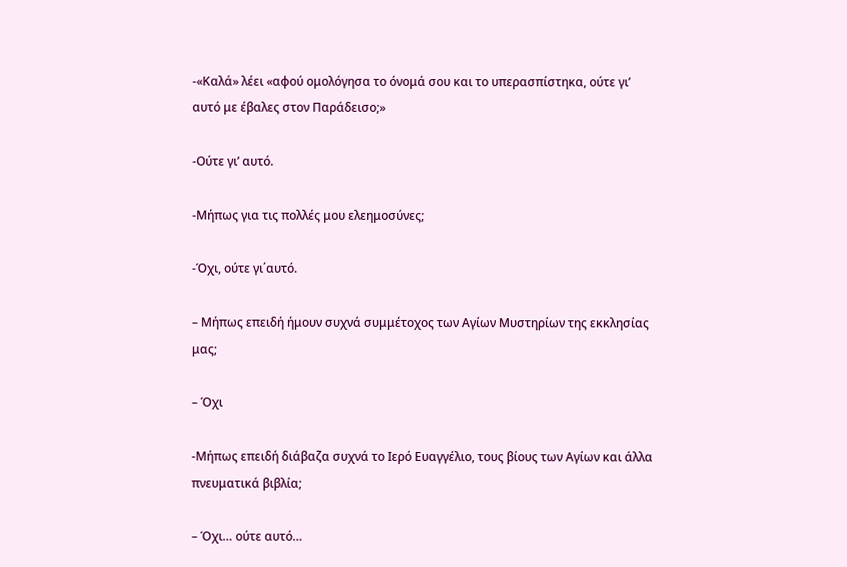-«Καλά» λέει «αφού ομολόγησα το όνομά σου και το υπερασπίστηκα, ούτε γι’ αυτό με έβαλες στον Παράδεισο;»

-Ούτε γι’ αυτό.

-Μήπως για τις πολλές μου ελεημοσύνες;

-Όχι, ούτε γι΄αυτό.

– Μήπως επειδή ήμουν συχνά συμμέτοχος των Αγίων Μυστηρίων της εκκλησίας μας;

– Όχι

-Μήπως επειδή διάβαζα συχνά το Ιερό Ευαγγέλιο, τους βίους των Αγίων και άλλα πνευματικά βιβλία;

– Όχι… ούτε αυτό…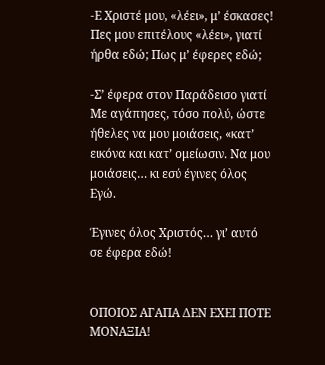-Ε Χριστέ μου, «λέει», μ’ έσκασες! Πες μου επιτέλους «λέει», γιατί ήρθα εδώ; Πως μ’ έφερες εδώ;

-Σ’ έφερα στον Παράδεισο γιατί Με αγάπησες, τόσο πολύ, ώστε ήθελες να μου μοιάσεις, «κατ’ εικόνα και κατ’ ομείωσιν. Να μου μοιάσεις… κι εσύ έγινες όλος Εγώ.

Έγινες όλος Χριστός… γι’ αυτό σε έφερα εδώ!


ΟΠΟΙΟΣ ΑΓΑΠΑ ΔΕΝ ΕΧΕΙ ΠΟΤΕ ΜΟΝΑΞΙΑ!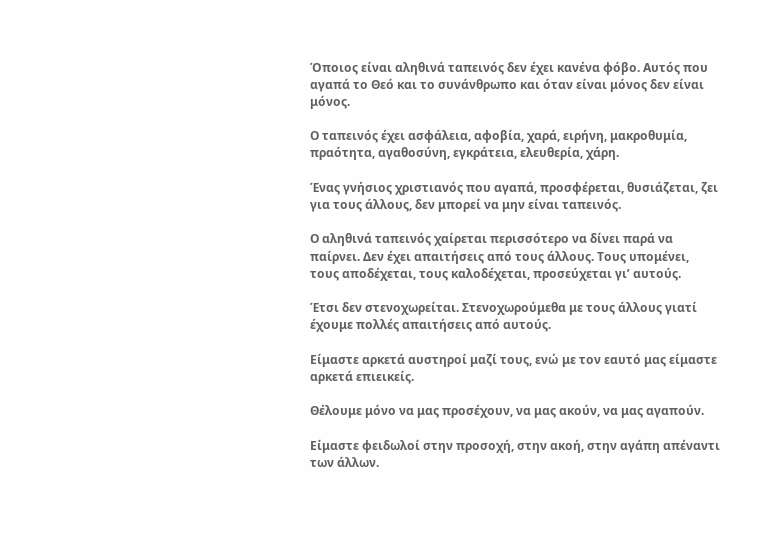Όποιος είναι αληθινά ταπεινός δεν έχει κανένα φόβο. Αυτός που αγαπά το Θεό και το συνάνθρωπο και όταν είναι μόνος δεν είναι μόνος.

Ο ταπεινός έχει ασφάλεια, αφοβία, χαρά, ειρήνη, μακροθυμία, πραότητα, αγαθοσύνη, εγκράτεια, ελευθερία, χάρη.

Ένας γνήσιος χριστιανός που αγαπά, προσφέρεται, θυσιάζεται, ζει για τους άλλους, δεν μπορεί να μην είναι ταπεινός.

Ο αληθινά ταπεινός χαίρεται περισσότερο να δίνει παρά να παίρνει. Δεν έχει απαιτήσεις από τους άλλους. Τους υπομένει, τους αποδέχεται, τους καλοδέχεται, προσεύχεται γι’ αυτούς.

Έτσι δεν στενοχωρείται. Στενοχωρούμεθα με τους άλλους γιατί έχουμε πολλές απαιτήσεις από αυτούς.

Είμαστε αρκετά αυστηροί μαζί τους, ενώ με τον εαυτό μας είμαστε αρκετά επιεικείς.

Θέλουμε μόνο να μας προσέχουν, να μας ακούν, να μας αγαπούν.

Είμαστε φειδωλοί στην προσοχή, στην ακοή, στην αγάπη απέναντι των άλλων.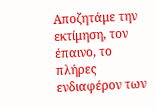Αποζητάμε την εκτίμηση, τον έπαινο, το πλήρες ενδιαφέρον των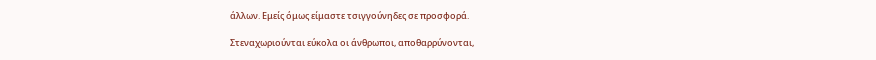άλλων. Εμείς όμως είμαστε τσιγγούνηδες σε προσφορά.

Στεναχωριούνται εύκολα οι άνθρωποι, αποθαρρύνονται,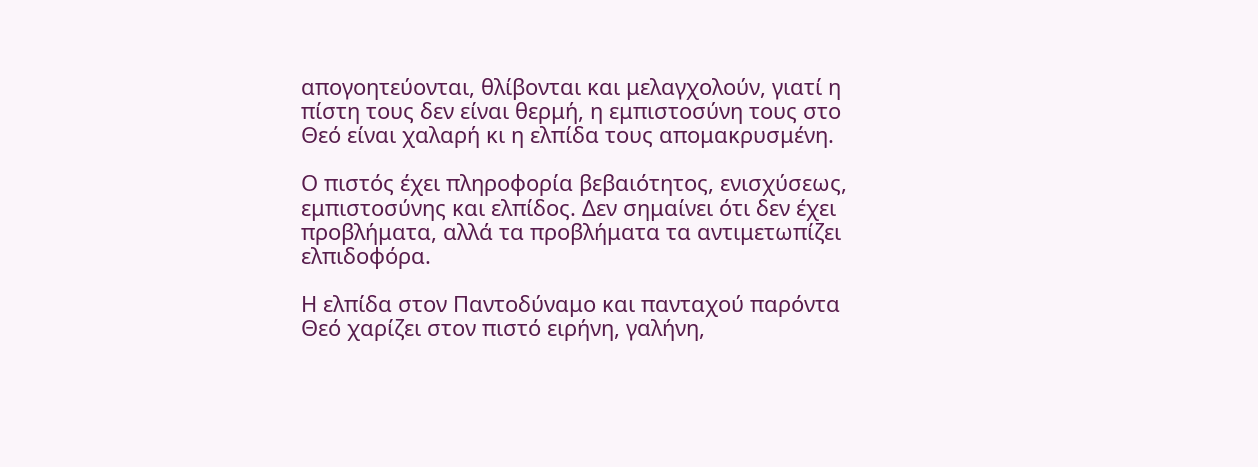απογοητεύονται, θλίβονται και μελαγχολούν, γιατί η πίστη τους δεν είναι θερμή, η εμπιστοσύνη τους στο Θεό είναι χαλαρή κι η ελπίδα τους απομακρυσμένη.

Ο πιστός έχει πληροφορία βεβαιότητος, ενισχύσεως, εμπιστοσύνης και ελπίδος. Δεν σημαίνει ότι δεν έχει προβλήματα, αλλά τα προβλήματα τα αντιμετωπίζει ελπιδοφόρα.

Η ελπίδα στον Παντοδύναμο και πανταχού παρόντα Θεό χαρίζει στον πιστό ειρήνη, γαλήνη,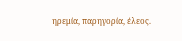ηρεμία, παρηγορία, έλεος.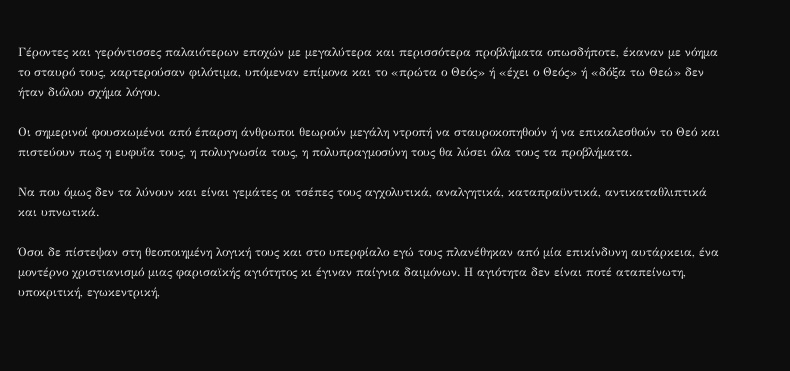Γέροντες και γερόντισσες παλαιότερων εποχών με μεγαλύτερα και περισσότερα προβλήματα οπωσδήποτε, έκαναν με νόημα το σταυρό τους, καρτερούσαν φιλότιμα, υπόμεναν επίμονα και το «πρώτα ο Θεός» ή «έχει ο Θεός» ή «δόξα τω Θεώ» δεν ήταν διόλου σχήμα λόγου.

Οι σημερινοί φουσκωμένοι από έπαρση άνθρωποι θεωρούν μεγάλη ντροπή να σταυροκοπηθούν ή να επικαλεσθούν το Θεό και πιστεύουν πως η ευφυΐα τους, η πολυγνωσία τους, η πολυπραγμοσύνη τους θα λύσει όλα τους τα προβλήματα.

Να που όμως δεν τα λύνουν και είναι γεμάτες οι τσέπες τους αγχολυτικά, αναλγητικά, καταπραϋντικά, αντικαταθλιπτικά και υπνωτικά.

Όσοι δε πίστεψαν στη θεοποιημένη λογική τους και στο υπερφίαλο εγώ τους πλανέθηκαν από μία επικίνδυνη αυτάρκεια, ένα μοντέρνο χριστιανισμό μιας φαρισαϊκής αγιότητος κι έγιναν παίγνια δαιμόνων. Η αγιότητα δεν είναι ποτέ αταπείνωτη, υποκριτική, εγωκεντρική,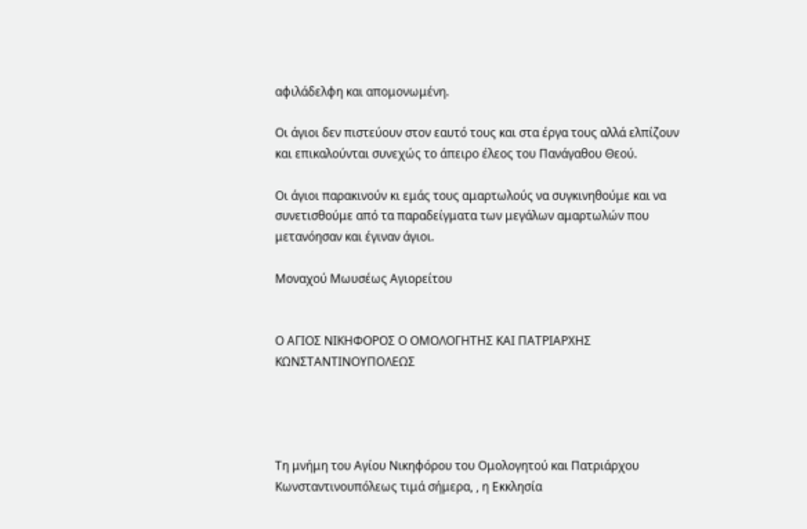αφιλάδελφη και απομονωμένη.

Οι άγιοι δεν πιστεύουν στον εαυτό τους και στα έργα τους αλλά ελπίζουν και επικαλούνται συνεχώς το άπειρο έλεος του Πανάγαθου Θεού.

Οι άγιοι παρακινούν κι εμάς τους αμαρτωλούς να συγκινηθούμε και να συνετισθούμε από τα παραδείγματα των μεγάλων αμαρτωλών που μετανόησαν και έγιναν άγιοι.

Μοναχού Μωυσέως Αγιορείτου


Ο ΑΓΙΟΣ ΝΙΚΗΦΟΡΟΣ Ο ΟΜΟΛΟΓΗΤΗΣ ΚΑΙ ΠΑΤΡΙΑΡΧΗΣ ΚΩΝΣΤΑΝΤΙΝΟΥΠΟΛΕΩΣ




Τη μνήμη του Αγίου Νικηφόρου του Ομολογητού και Πατριάρχου Κωνσταντινουπόλεως τιμά σήμερα, , η Εκκλησία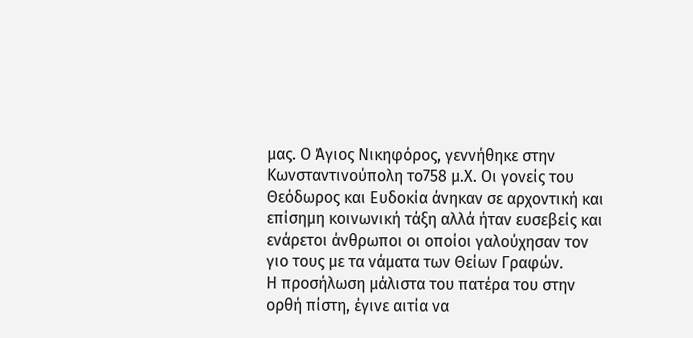μας. Ο Άγιος Νικηφόρος, γεννήθηκε στην Κωνσταντινούπολη το758 μ.Χ. Οι γονείς του Θεόδωρος και Ευδοκία άνηκαν σε αρχοντική και επίσημη κοινωνική τάξη αλλά ήταν ευσεβείς και ενάρετοι άνθρωποι οι οποίοι γαλούχησαν τον γιο τους με τα νάματα των Θείων Γραφών.
Η προσήλωση μάλιστα του πατέρα του στην ορθή πίστη, έγινε αιτία να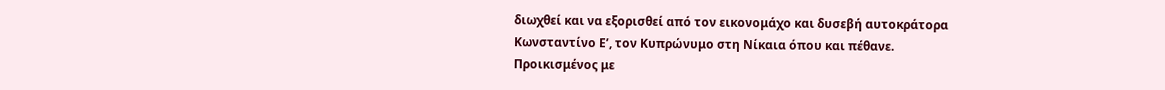διωχθεί και να εξορισθεί από τον εικονομάχο και δυσεβή αυτοκράτορα Κωνσταντίνο Ε’, τον Κυπρώνυμο στη Νίκαια όπου και πέθανε.
Προικισμένος με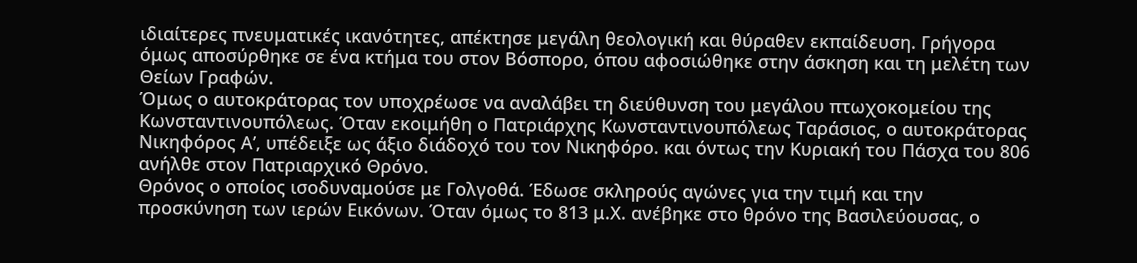ιδιαίτερες πνευματικές ικανότητες, απέκτησε μεγάλη θεολογική και θύραθεν εκπαίδευση. Γρήγορα όμως αποσύρθηκε σε ένα κτήμα του στον Βόσπορο, όπου αφοσιώθηκε στην άσκηση και τη μελέτη των Θείων Γραφών.
Όμως ο αυτοκράτορας τον υποχρέωσε να αναλάβει τη διεύθυνση του μεγάλου πτωχοκομείου της Κωνσταντινουπόλεως. Όταν εκοιμήθη ο Πατριάρχης Κωνσταντινουπόλεως Ταράσιος, ο αυτοκράτορας Νικηφόρος Α’, υπέδειξε ως άξιο διάδοχό του τον Νικηφόρο. και όντως την Κυριακή του Πάσχα του 806 ανήλθε στον Πατριαρχικό Θρόνο.
Θρόνος ο οποίος ισοδυναμούσε με Γολγοθά. Έδωσε σκληρούς αγώνες για την τιμή και την προσκύνηση των ιερών Εικόνων. Όταν όμως το 813 μ.Χ. ανέβηκε στο θρόνο της Βασιλεύουσας, ο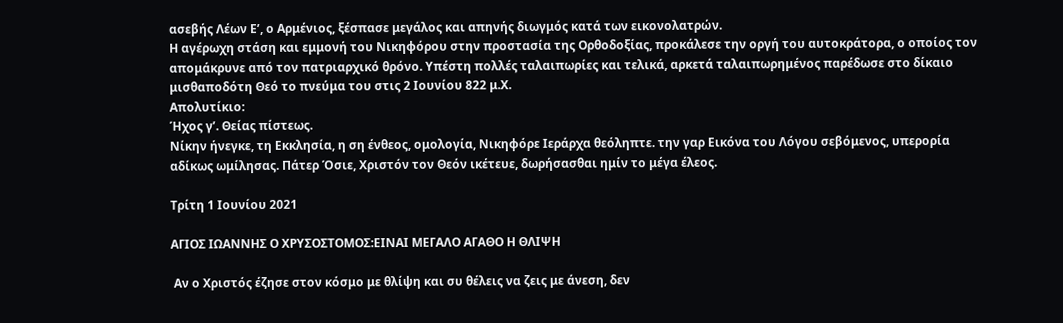ασεβής Λέων Ε’, ο Αρμένιος, ξέσπασε μεγάλος και απηνής διωγμός κατά των εικονολατρών.
Η αγέρωχη στάση και εμμονή του Νικηφόρου στην προστασία της Ορθοδοξίας, προκάλεσε την οργή του αυτοκράτορα, ο οποίος τον απομάκρυνε από τον πατριαρχικό θρόνο. Υπέστη πολλές ταλαιπωρίες και τελικά, αρκετά ταλαιπωρημένος παρέδωσε στο δίκαιο μισθαποδότη Θεό το πνεύμα του στις 2 Ιουνίου 822 μ.Χ.
Απολυτίκιο:
Ήχος γ’. Θείας πίστεως.
Νίκην ήνεγκε, τη Εκκλησία, η ση ένθεος, ομολογία, Νικηφόρε Ιεράρχα θεόληπτε. την γαρ Εικόνα του Λόγου σεβόμενος, υπερορία αδίκως ωμίλησας. Πάτερ Όσιε, Χριστόν τον Θεόν ικέτευε, δωρήσασθαι ημίν το μέγα έλεος.

Τρίτη 1 Ιουνίου 2021

ΑΓΙΟΣ ΙΩΑΝΝΗΣ Ο ΧΡΥΣΟΣΤΟΜΟΣ:ΕΙΝΑΙ ΜΕΓΑΛΟ ΑΓΑΘΟ Η ΘΛΙΨΗ

 Αν ο Χριστός έζησε στον κόσμο με θλίψη και συ θέλεις να ζεις με άνεση, δεν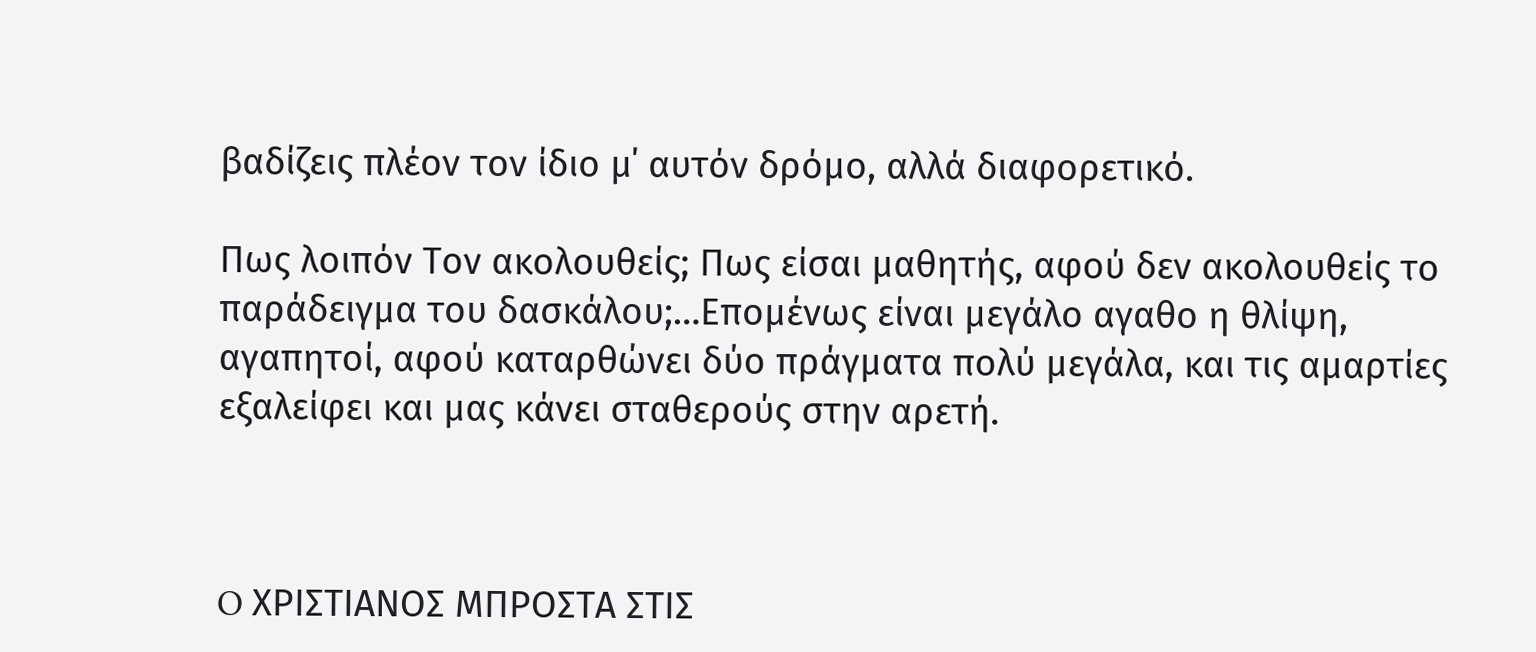βαδίζεις πλέον τον ίδιο μ΄ αυτόν δρόμο, αλλά διαφορετικό.

Πως λοιπόν Τον ακολουθείς; Πως είσαι μαθητής, αφού δεν ακολουθείς το παράδειγμα του δασκάλου;…Επομένως είναι μεγάλο αγαθο η θλίψη, αγαπητοί, αφού καταρθώνει δύο πράγματα πολύ μεγάλα, και τις αμαρτίες εξαλείφει και μας κάνει σταθερούς στην αρετή.



O ΧΡΙΣΤΙΑΝΟΣ ΜΠΡΟΣΤΑ ΣΤΙΣ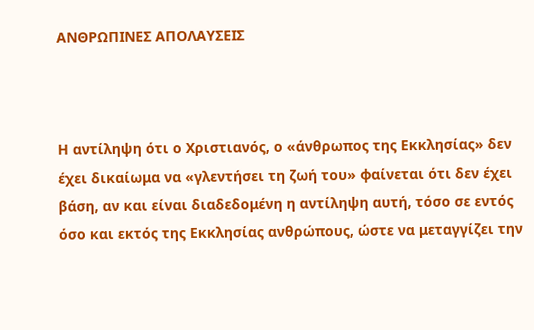ΑΝΘΡΩΠΙΝΕΣ ΑΠΟΛΑΥΣΕΙΣ



Η αντίληψη ότι ο Χριστιανός, ο «άνθρωπος της Εκκλησίας» δεν έχει δικαίωμα να «γλεντήσει τη ζωή του» φαίνεται ότι δεν έχει βάση, αν και είναι διαδεδομένη η αντίληψη αυτή, τόσο σε εντός όσο και εκτός της Εκκλησίας ανθρώπους, ώστε να μεταγγίζει την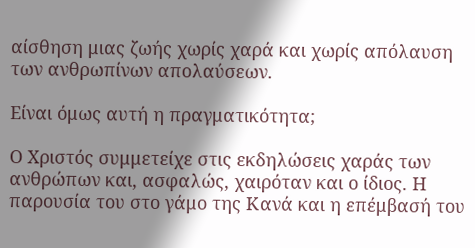αίσθηση μιας ζωής χωρίς χαρά και χωρίς απόλαυση των ανθρωπίνων απολαύσεων.

Είναι όμως αυτή η πραγματικότητα;

Ο Χριστός συμμετείχε στις εκδηλώσεις χαράς των ανθρώπων και, ασφαλώς, χαιρόταν και ο ίδιος. Η παρουσία του στο γάμο της Κανά και η επέμβασή του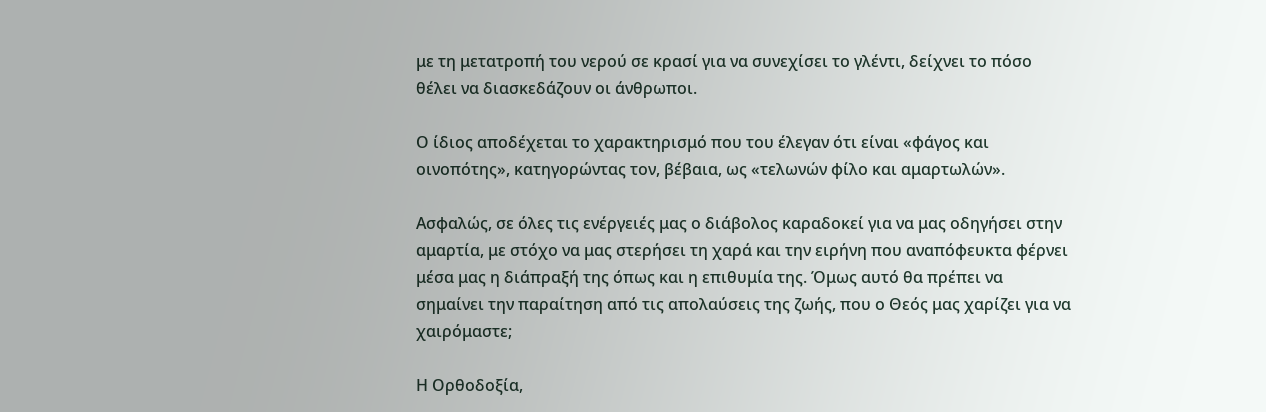με τη μετατροπή του νερού σε κρασί για να συνεχίσει το γλέντι, δείχνει το πόσο θέλει να διασκεδάζουν οι άνθρωποι.

Ο ίδιος αποδέχεται το χαρακτηρισμό που του έλεγαν ότι είναι «φάγος και οινοπότης», κατηγορώντας τον, βέβαια, ως «τελωνών φίλο και αμαρτωλών».

Ασφαλώς, σε όλες τις ενέργειές μας ο διάβολος καραδοκεί για να μας οδηγήσει στην αμαρτία, με στόχο να μας στερήσει τη χαρά και την ειρήνη που αναπόφευκτα φέρνει μέσα μας η διάπραξή της όπως και η επιθυμία της. Όμως αυτό θα πρέπει να σημαίνει την παραίτηση από τις απολαύσεις της ζωής, που ο Θεός μας χαρίζει για να χαιρόμαστε;

Η Ορθοδοξία,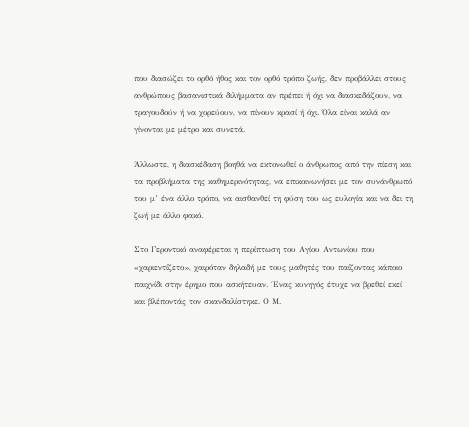που διασώζει το ορθό ήθος και τον ορθό τρόπο ζωής, δεν προβάλλει στους ανθρώπους βασανιστικά διλήμματα αν πρέπει ή όχι να διασκεδάζουν, να τραγουδούν ή να χορεύουν, να πίνουν κρασί ή όχι. Όλα είναι καλά αν γίνονται με μέτρο και συνετά.

Άλλωστε, η διασκέδαση βοηθά να εκτονωθεί ο άνθρωπος από την πίεση και τα προβλήματα της καθημερινότητας, να επικοινωνήσει με τον συνάνθρωπό του μ’ ένα άλλο τρόπο, να αισθανθεί τη φύση του ως ευλογία και να δει τη ζωή με άλλο φακό.

Στο Γεροντικό αναφέρεται η περίπτωση του Αγίου Αντωνίου που «χαριεντίζετο», χαιρόταν δηλαδή με τους μαθητές του παίζοντας κάποιο παιχνίδι στην έρημο που ασκήτευαν. ΄Ενας κυνηγός έτυχε να βρεθεί εκεί και βλέποντάς τον σκανδαλίστηκε. Ο Μ.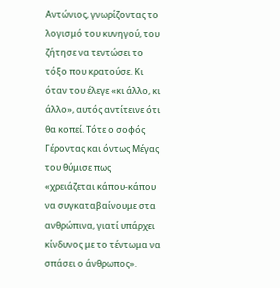Αντώνιος, γνωρίζοντας το λογισμό του κυνηγού, του ζήτησε να τεντώσει το τόξο που κρατούσε. Κι όταν του έλεγε «κι άλλο, κι άλλο», αυτός αντίτεινε ότι θα κοπεί. Τότε ο σοφός Γέροντας και όντως Μέγας του θύμισε πως «χρειάζεται κάπου-κάπου να συγκαταβαίνουμε στα ανθρώπινα, γιατί υπάρχει κίνδυνος με το τέντωμα να σπάσει ο άνθρωπος».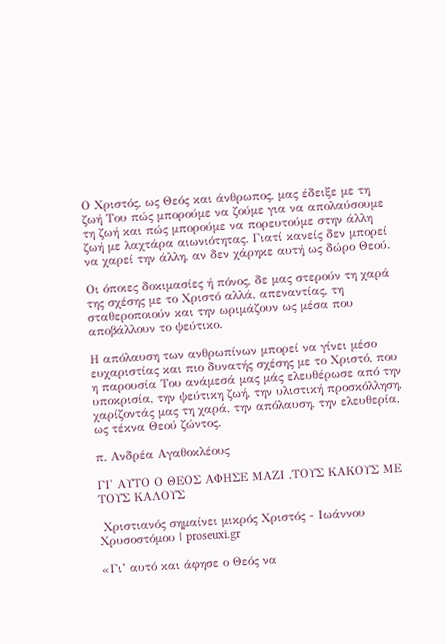Ο Χριστός, ως Θεός και άνθρωπος, μας έδειξε με τη ζωή Του πώς μπορούμε να ζούμε για να απολαύσουμε τη ζωή και πώς μπορούμε να πορευτούμε στην άλλη ζωή με λαχτάρα αιωνιότητας. Γιατί κανείς δεν μπορεί να χαρεί την άλλη, αν δεν χάρηκε αυτή ως δώρο Θεού.

Οι όποιες δοκιμασίες ή πόνος, δε μας στερούν τη χαρά της σχέσης με το Χριστό αλλά, απεναντίας, τη σταθεροποιούν και την ωριμάζουν ως μέσα που αποβάλλουν το ψεύτικο.

Η απόλαυση των ανθρωπίνων μπορεί να γίνει μέσο ευχαριστίας και πιο δυνατής σχέσης με το Χριστό, που η παρουσία Του ανάμεσά μας μάς ελευθέρωσε από την υποκρισία, την ψεύτικη ζωή, την υλιστική προσκόλληση, χαρίζοντάς μας τη χαρά, την απόλαυση, την ελευθερία, ως τέκνα Θεού ζώντος.

π. Ανδρέα Αγαθοκλέους

ΓΙ' ΑΥΤΟ Ο ΘΕΟΣ ΑΦΗΣΕ ΜΑΖΙ ,ΤΟΥΣ ΚΑΚΟΥΣ ΜΕ ΤΟΥΣ ΚΑΛΟΥΣ

 Χριστιανός σημαίνει μικρός Χριστός - Ιωάννου Χρυσοστόμου | proseuxi.gr

«Γι’ αυτό και άφησε ο Θεός να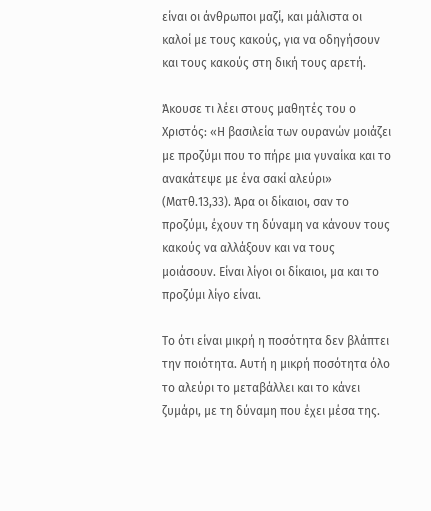είναι οι άνθρωποι µαζί, και µάλιστα οι καλοί µε τους κακούς, για να οδηγήσουν και τους κακούς στη δική τους αρετή.

Άκουσε τι λέει στους µαθητές του ο Χριστός: «Η βασιλεία των ουρανών µοιάζει µε προζύµι που το πήρε µια γυναίκα και το ανακάτεψε µε ένα σακί αλεύρι» (Ματθ.13,33). Άρα οι δίκαιοι, σαν το προζύµι, έχουν τη δύναµη να κάνουν τους κακούς να αλλάξουν και να τους µοιάσουν. Είναι λίγοι οι δίκαιοι, µα και το προζύµι λίγο είναι.

Το ότι είναι µικρή η ποσότητα δεν βλάπτει την ποιότητα. Αυτή η µικρή ποσότητα όλο το αλεύρι το µεταβάλλει και το κάνει ζυµάρι, µε τη δύναµη που έχει µέσα της.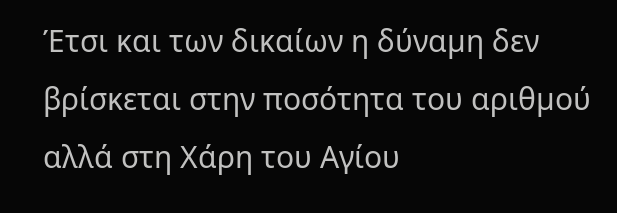Έτσι και των δικαίων η δύναµη δεν βρίσκεται στην ποσότητα του αριθµού αλλά στη Χάρη του Αγίου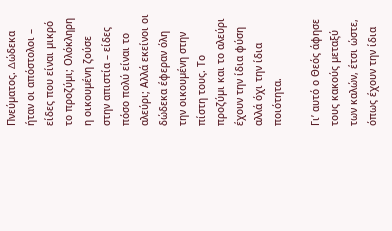Πνεύµατος. ∆ώδεκα ήταν οι απόστολοι – είδες που είναι µικρό το προζύµι; Ολόκληρη η οικουµένη ζούσε στην απιστία – είδες πόσο πολύ είναι το αλεύρι; Αλλά εκείνοι οι δώδεκα έφεραν όλη την οικουµένη στην πίστη τους. Το προζύµι και το αλεύρι έχουν την ίδια φύση αλλά όχι την ίδια ποιότητα.

Γι’ αυτό ο Θεός άφησε τους κακούς µεταξύ των καλών, έτσι ώστε, όπως έχουν την ίδια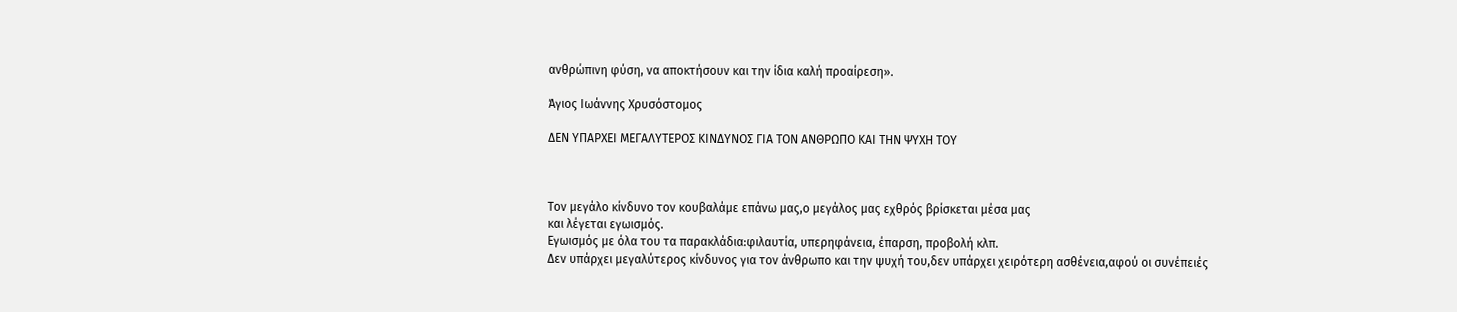ανθρώπινη φύση, να αποκτήσουν και την ίδια καλή προαίρεση».

Άγιος Ιωάννης Χρυσόστοµος

ΔΕΝ ΥΠΑΡΧΕΙ ΜΕΓΑΛΥΤΕΡΟΣ ΚΙΝΔΥΝΟΣ ΓΙΑ ΤΟΝ ΑΝΘΡΩΠΟ ΚΑΙ ΤΗΝ ΨΥΧΗ ΤΟΥ



Tον μεγάλο κίνδυνο τον κουβαλάμε επάνω μας,ο μεγάλος μας εχθρός βρίσκεται μέσα μας
και λέγεται εγωισμός.
Εγωισμός με όλα του τα παρακλάδια:φιλαυτία, υπερηφάνεια, έπαρση, προβολή κλπ.
Δεν υπάρχει μεγαλύτερος κίνδυνος για τον άνθρωπο και την ψυχή του,δεν υπάρχει χειρότερη ασθένεια,αφού οι συνέπειές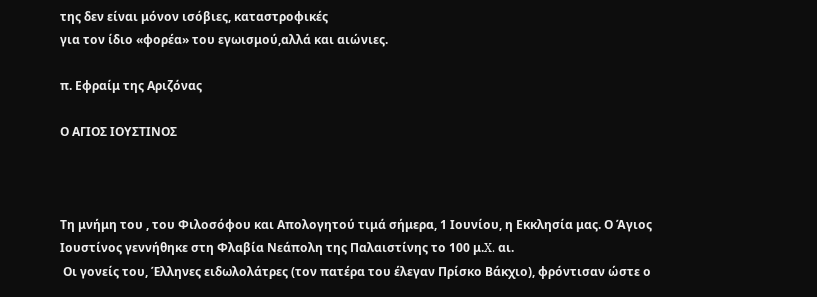της δεν είναι μόνον ισόβιες, καταστροφικές
για τον ίδιο «φορέα» του εγωισμού,αλλά και αιώνιες.

π. Εφραίμ της Αριζόνας

Ο ΑΓΙΟΣ ΙΟΥΣΤΙΝΟΣ



Τη μνήμη του , του Φιλοσόφου και Απολογητού τιμά σήμερα, 1 Ιουνίου, η Εκκλησία μας. Ο Άγιος Ιουστίνος γεννήθηκε στη Φλαβία Νεάπολη της Παλαιστίνης το 100 μ.X. αι.
 Οι γονείς του, Έλληνες ειδωλολάτρες (τον πατέρα του έλεγαν Πρίσκο Βάκχιο), φρόντισαν ώστε ο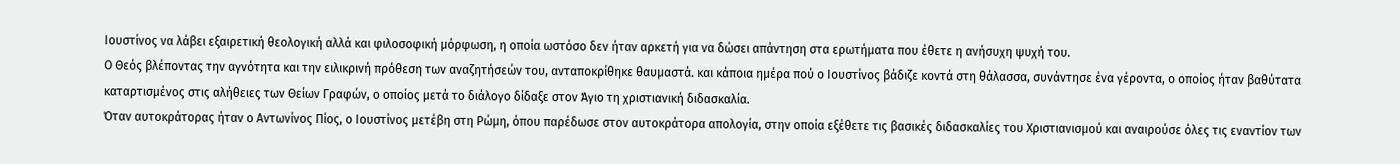Ιουστίνος να λάβει εξαιρετική θεολογική αλλά και φιλοσοφική μόρφωση, η οποία ωστόσο δεν ήταν αρκετή για να δώσει απάντηση στα ερωτήματα που έθετε η ανήσυχη ψυχή του.
Ο Θεός βλέποντας την αγνότητα και την ειλικρινή πρόθεση των αναζητήσεών του, ανταποκρίθηκε θαυμαστά. και κάποια ημέρα πού ο Ιουστίνος βάδιζε κοντά στη θάλασσα, συνάντησε ένα γέροντα, ο οποίος ήταν βαθύτατα καταρτισμένος στις αλήθειες των Θείων Γραφών, ο οποίος μετά το διάλογο δίδαξε στον Άγιο τη χριστιανική διδασκαλία.
Όταν αυτοκράτορας ήταν ο Αντωνίνος Πίος, ο Ιουστίνος μετέβη στη Ρώμη, όπου παρέδωσε στον αυτοκράτορα απολογία, στην οποία εξέθετε τις βασικές διδασκαλίες του Χριστιανισμού και αναιρούσε όλες τις εναντίον των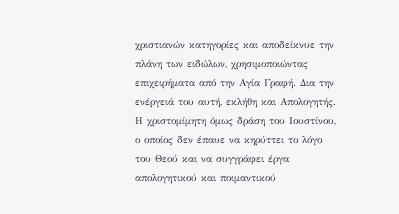χριστιανών κατηγορίες και αποδείκνυε την πλάνη των ειδώλων, χρησιμοποιώντας επιχειρήματα από την Αγία Γραφή. Δια την ενέργειά του αυτή, εκλήθη και Απολογητής.
Η χριστομίμητη όμως δράση του Ιουστίνου, ο οποίος δεν έπαυε να κηρύττει το λόγο του Θεού και να συγγράφει έργα απολογητικού και ποιμαντικού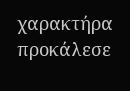χαρακτήρα προκάλεσε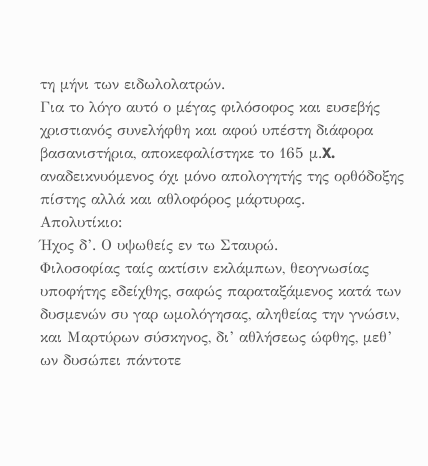τη μήνι των ειδωλολατρών.
Για το λόγο αυτό ο μέγας φιλόσοφος και ευσεβής χριστιανός συνελήφθη και αφού υπέστη διάφορα βασανιστήρια, αποκεφαλίστηκε το 165 μ.X. αναδεικνυόμενος όχι μόνο απολογητής της ορθόδοξης πίστης αλλά και αθλοφόρος μάρτυρας.
Απολυτίκιο:
Ήχος δ’. Ο υψωθείς εν τω Σταυρώ.
Φιλοσοφίας ταίς ακτίσιν εκλάμπων, θεογνωσίας υποφήτης εδείχθης, σαφώς παραταξάμενος κατά των δυσμενών συ γαρ ωμολόγησας, αληθείας την γνώσιν, και Μαρτύρων σύσκηνος, δι’ αθλήσεως ώφθης, μεθ’ ων δυσώπει πάντοτε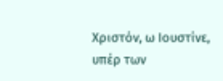Χριστόν, ω Ιουστίνε, υπέρ των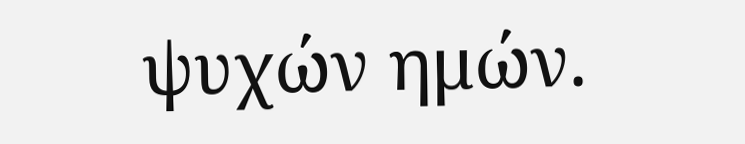ψυχών ημών.